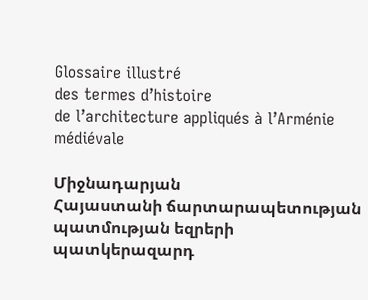Glossaire illustré
des termes d’histoire
de l’architecture appliqués à l’Arménie médiévale

Միջնադարյան
Հայաստանի ճարտարապետության
պատմության եզրերի
պատկերազարդ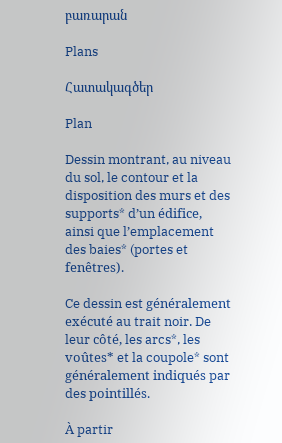բառարան

Plans

Հատակագծեր

Plan

Dessin montrant, au niveau du sol, le contour et la disposition des murs et des supports* d’un édifice, ainsi que l’emplacement des baies* (portes et fenêtres).

Ce dessin est généralement exécuté au trait noir. De leur côté, les arcs*, les voûtes* et la coupole* sont généralement indiqués par des pointillés.

À partir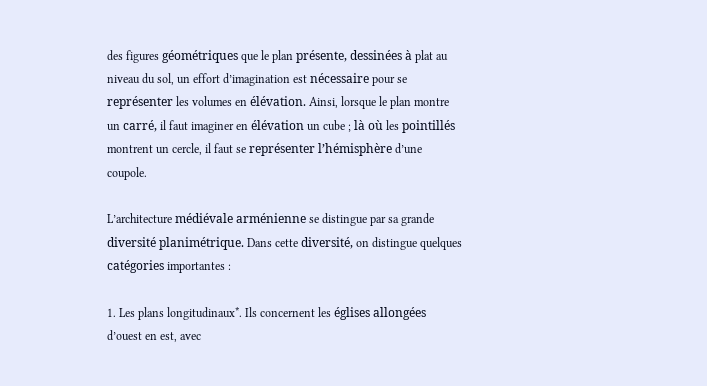des figures géométriques que le plan présente, dessinées à plat au niveau du sol, un effort d’imagination est nécessaire pour se représenter les volumes en élévation. Ainsi, lorsque le plan montre un carré, il faut imaginer en élévation un cube ; là où les pointillés montrent un cercle, il faut se représenter l’hémisphère d’une coupole.

L’architecture médiévale arménienne se distingue par sa grande diversité planimétrique. Dans cette diversité, on distingue quelques catégories importantes :

1. Les plans longitudinaux*. Ils concernent les églises allongées d’ouest en est, avec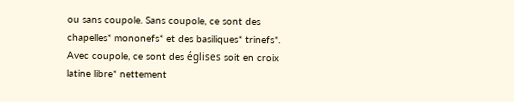ou sans coupole. Sans coupole, ce sont des chapelles* mononefs* et des basiliques* trinefs*. Avec coupole, ce sont des églises soit en croix latine libre* nettement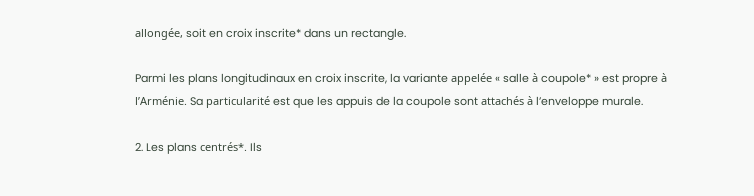allongée, soit en croix inscrite* dans un rectangle.

Parmi les plans longitudinaux en croix inscrite, la variante appelée « salle à coupole* » est propre à l’Arménie. Sa particularité est que les appuis de la coupole sont attachés à l’enveloppe murale.

2. Les plans centrés*. Ils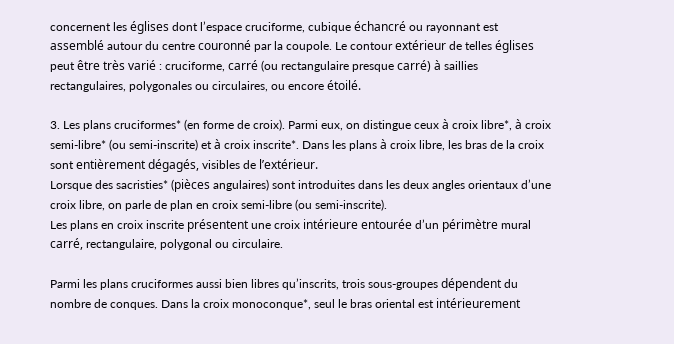concernent les églises dont l’espace cruciforme, cubique échancré ou rayonnant est assemblé autour du centre couronné par la coupole. Le contour extérieur de telles églises peut être très varié : cruciforme, carré (ou rectangulaire presque carré) à saillies rectangulaires, polygonales ou circulaires, ou encore étoilé.

3. Les plans cruciformes* (en forme de croix). Parmi eux, on distingue ceux à croix libre*, à croix semi-libre* (ou semi-inscrite) et à croix inscrite*. Dans les plans à croix libre, les bras de la croix sont entièrement dégagés, visibles de l’extérieur.
Lorsque des sacristies* (pièces angulaires) sont introduites dans les deux angles orientaux d’une croix libre, on parle de plan en croix semi-libre (ou semi-inscrite).
Les plans en croix inscrite présentent une croix intérieure entourée d’un périmètre mural carré, rectangulaire, polygonal ou circulaire.

Parmi les plans cruciformes aussi bien libres qu’inscrits, trois sous-groupes dépendent du nombre de conques. Dans la croix monoconque*, seul le bras oriental est intérieurement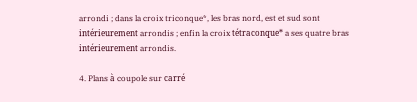arrondi ; dans la croix triconque*, les bras nord, est et sud sont intérieurement arrondis ; enfin la croix tétraconque* a ses quatre bras intérieurement arrondis.

4. Plans à coupole sur carré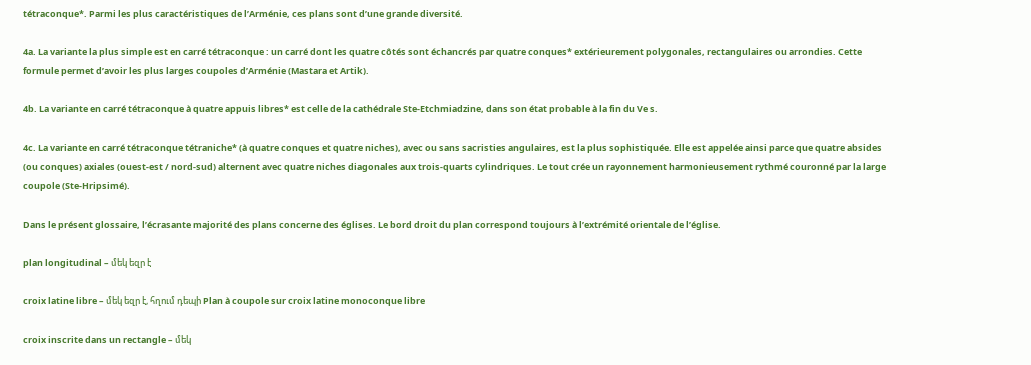tétraconque*. Parmi les plus caractéristiques de l’Arménie, ces plans sont d’une grande diversité.

4a. La variante la plus simple est en carré tétraconque : un carré dont les quatre côtés sont échancrés par quatre conques* extérieurement polygonales, rectangulaires ou arrondies. Cette formule permet d’avoir les plus larges coupoles d’Arménie (Mastara et Artik).

4b. La variante en carré tétraconque à quatre appuis libres* est celle de la cathédrale Ste-Etchmiadzine, dans son état probable à la fin du Ve s.

4c. La variante en carré tétraconque tétraniche* (à quatre conques et quatre niches), avec ou sans sacristies angulaires, est la plus sophistiquée. Elle est appelée ainsi parce que quatre absides (ou conques) axiales (ouest-est / nord-sud) alternent avec quatre niches diagonales aux trois-quarts cylindriques. Le tout crée un rayonnement harmonieusement rythmé couronné par la large coupole (Ste-Hripsimé).

Dans le présent glossaire, l’écrasante majorité des plans concerne des églises. Le bord droit du plan correspond toujours à l’extrémité orientale de l’église.

plan longitudinal – մեկ եզր է

croix latine libre – մեկ եզր է, հղում դեպի Plan à coupole sur croix latine monoconque libre

croix inscrite dans un rectangle – մեկ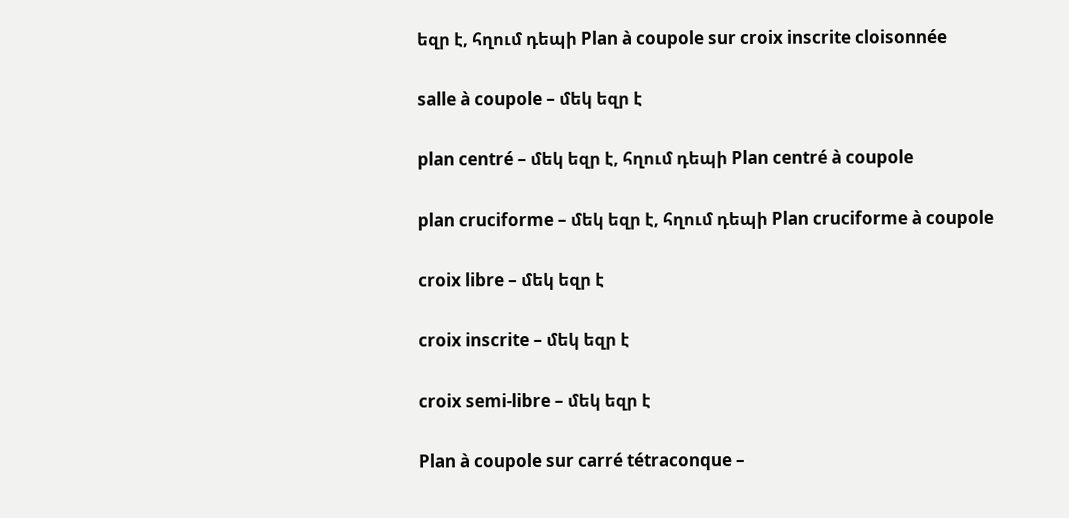եզր է, հղում դեպի Plan à coupole sur croix inscrite cloisonnée

salle à coupole – մեկ եզր է

plan centré – մեկ եզր է, հղում դեպի Plan centré à coupole

plan cruciforme – մեկ եզր է, հղում դեպի Plan cruciforme à coupole

croix libre – մեկ եզր է

croix inscrite – մեկ եզր է

croix semi-libre – մեկ եզր է

Plan à coupole sur carré tétraconque –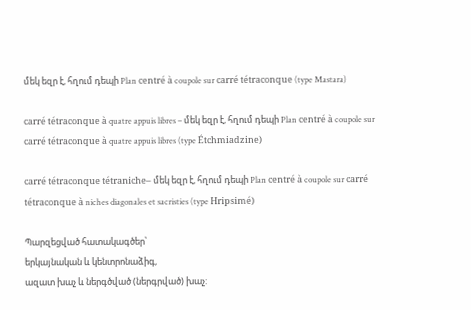մեկ եզր է, հղում դեպի Plan centré à coupole sur carré tétraconque (type Mastara)

carré tétraconque à quatre appuis libres – մեկ եզր է, հղում դեպի Plan centré à coupole sur carré tétraconque à quatre appuis libres (type Étchmiadzine)

carré tétraconque tétraniche– մեկ եզր է, հղում դեպի Plan centré à coupole sur carré tétraconque à niches diagonales et sacristies (type Hripsimé)

Պարզեցված հատակագծեր՝
երկայնական և կենտրոնաձիգ,
ազատ խաչ և ներգծված (ներգրված) խաչ: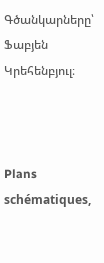Գծանկարները՝ Ֆաբյեն Կրեհենբյուլ։



Plans schématiques,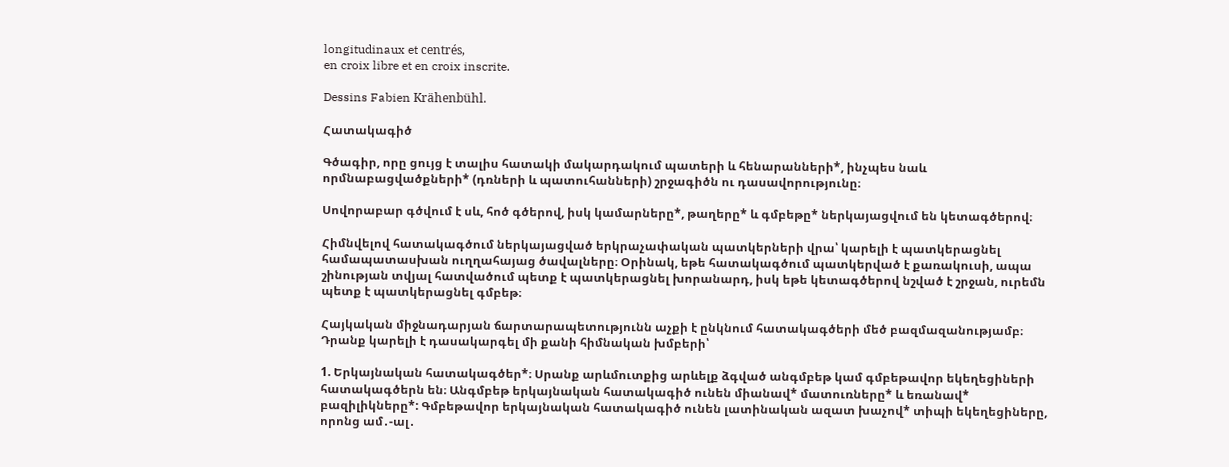longitudinaux et centrés,
en croix libre et en croix inscrite.

Dessins Fabien Krähenbühl.

Հատակագիծ

Գծագիր, որը ցույց է տալիս հատակի մակարդակում պատերի և հենարանների*, ինչպես նաև որմնաբացվածքների* (դռների և պատուհանների) շրջագիծն ու դասավորությունը։

Սովորաբար գծվում է սև, հոծ գծերով, իսկ կամարները*, թաղերը* և գմբեթը* ներկայացվում են կետագծերով։

Հիմնվելով հատակագծում ներկայացված երկրաչափական պատկերների վրա՝ կարելի է պատկերացնել համապատասխան ուղղահայաց ծավալները։ Օրինակ, եթե հատակագծում պատկերված է քառակուսի, ապա շինության տվյալ հատվածում պետք է պատկերացնել խորանարդ, իսկ եթե կետագծերով նշված է շրջան, ուրեմն պետք է պատկերացնել գմբեթ։

Հայկական միջնադարյան ճարտարապետությունն աչքի է ընկնում հատակագծերի մեծ բազմազանությամբ։ Դրանք կարելի է դասակարգել մի քանի հիմնական խմբերի՝

1. Երկայնական հատակագծեր*։ Սրանք արևմուտքից արևելք ձգված անգմբեթ կամ գմբեթավոր եկեղեցիների հատակագծերն են։ Անգմբեթ երկայնական հատակագիծ ունեն միանավ* մատուռները* և եռանավ* բազիլիկները*: Գմբեթավոր երկայնական հատակագիծ ունեն լատինական ազատ խաչով* տիպի եկեղեցիները, որոնց ամ․-ալ․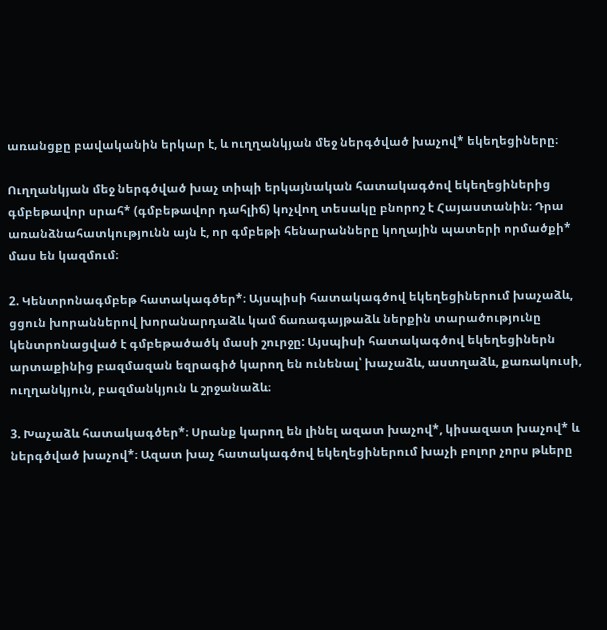առանցքը բավականին երկար է, և ուղղանկյան մեջ ներգծված խաչով* եկեղեցիները։

Ուղղանկյան մեջ ներգծված խաչ տիպի երկայնական հատակագծով եկեղեցիներից գմբեթավոր սրահ* (գմբեթավոր դահլիճ) կոչվող տեսակը բնորոշ է Հայաստանին։ Դրա առանձնահատկությունն այն է, որ գմբեթի հենարանները կողային պատերի որմածքի* մաս են կազմում։

2. Կենտրոնագմբեթ հատակագծեր*։ Այսպիսի հատակագծով եկեղեցիներում խաչաձև, ցցուն խորաններով խորանարդաձև կամ ճառագայթաձև ներքին տարածությունը կենտրոնացված է գմբեթածածկ մասի շուրջը: Այսպիսի հատակագծով եկեղեցիներն արտաքինից բազմազան եզրագիծ կարող են ունենալ՝ խաչաձև, աստղաձև, քառակուսի, ուղղանկյուն, բազմանկյուն և շրջանաձև։

3. Խաչաձև հատակագծեր*։ Սրանք կարող են լինել ազատ խաչով*, կիսազատ խաչով* և ներգծված խաչով*։ Ազատ խաչ հատակագծով եկեղեցիներում խաչի բոլոր չորս թևերը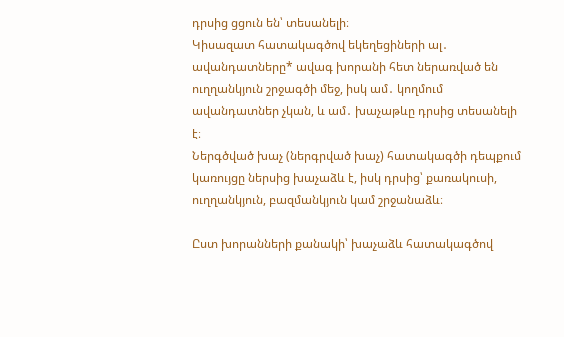դրսից ցցուն են՝ տեսանելի։
Կիսազատ հատակագծով եկեղեցիների ալ․ ավանդատները* ավագ խորանի հետ ներառված են ուղղանկյուն շրջագծի մեջ, իսկ ամ․ կողմում ավանդատներ չկան, և ամ․ խաչաթևը դրսից տեսանելի է։
Ներգծված խաչ (ներգրված խաչ) հատակագծի դեպքում կառույցը ներսից խաչաձև է, իսկ դրսից՝ քառակուսի, ուղղանկյուն, բազմանկյուն կամ շրջանաձև։

Ըստ խորանների քանակի՝ խաչաձև հատակագծով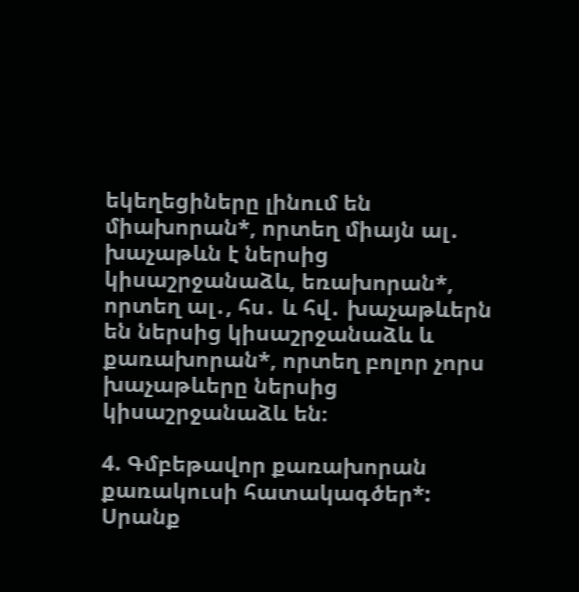եկեղեցիները լինում են միախորան*, որտեղ միայն ալ․ խաչաթևն է ներսից կիսաշրջանաձև, եռախորան*, որտեղ ալ․, հս․ և հվ․ խաչաթևերն են ներսից կիսաշրջանաձև և քառախորան*, որտեղ բոլոր չորս խաչաթևերը ներսից կիսաշրջանաձև են։

4. Գմբեթավոր քառախորան քառակուսի հատակագծեր*: Սրանք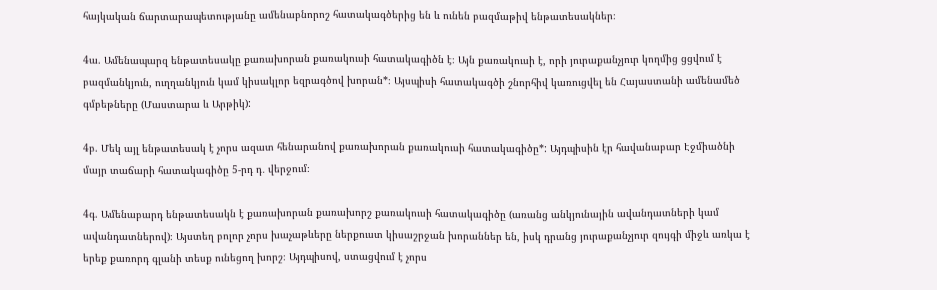հայկական ճարտարապետությանը ամենաբնորոշ հատակագծերից են և ունեն բազմաթիվ ենթատեսակներ։

4ա. Ամենապարզ ենթատեսակը քառախորան քառակուսի հատակագիծն է։ Այն քառակուսի է, որի յուրաքանչյուր կողմից ցցվում է բազմանկյուն, ուղղանկյուն կամ կիսակլոր եզրագծով խորան*։ Այսպիսի հատակագծի շնորհիվ կառուցվել են Հայաստանի ամենամեծ գմբեթները (Մաստարա և Արթիկ):

4բ. Մեկ այլ ենթատեսակ է չորս ազատ հենարանով քառախորան քառակուսի հատակագիծը*: Այդպիսին էր հավանաբար Էջմիածնի մայր տաճարի հատակագիծը 5-րդ դ․ վերջում։

4գ. Ամենաբարդ ենթատեսակն է քառախորան քառախորշ քառակուսի հատակագիծը (առանց անկյունային ավանդատների կամ ավանդատներով)։ Այստեղ բոլոր չորս խաչաթևերը ներքուստ կիսաշրջան խորաններ են, իսկ դրանց յուրաքանչյուր զույգի միջև առկա է երեք քառորդ գլանի տեսք ունեցող խորշ։ Այդպիսով, ստացվում է չորս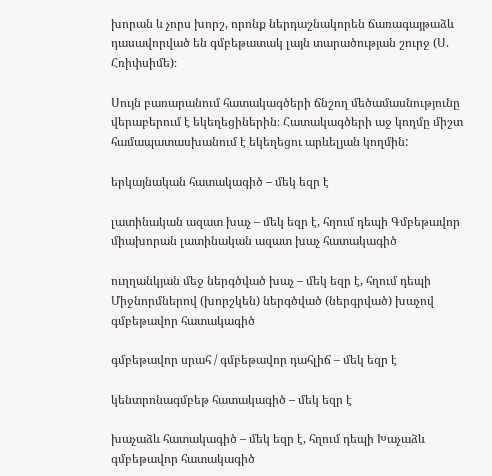խորան և չորս խորշ, որոնք ներդաշնակորեն ճառագայթաձև դասավորված են գմբեթատակ լայն տարածության շուրջ (Ս. Հռիփսիմե)։

Սույն բառարանում հատակագծերի ճնշող մեծամասնությունը վերաբերում է եկեղեցիներին։ Հատակագծերի աջ կողմը միշտ համապատասխանում է եկեղեցու արևելյան կողմին:

երկայնական հատակագիծ – մեկ եզր է

լատինական ազատ խաչ – մեկ եզր է, հղում դեպի Գմբեթավոր միախորան լատինական ազատ խաչ հատակագիծ

ուղղանկյան մեջ ներգծված խաչ – մեկ եզր է, հղում դեպի Միջնորմներով (խորշկեն) ներգծված (ներգրված) խաչով գմբեթավոր հատակագիծ

գմբեթավոր սրահ / գմբեթավոր դահլիճ – մեկ եզր է

կենտրոնագմբեթ հատակագիծ – մեկ եզր է

խաչաձև հատակագիծ – մեկ եզր է, հղում դեպի Խաչաձև գմբեթավոր հատակագիծ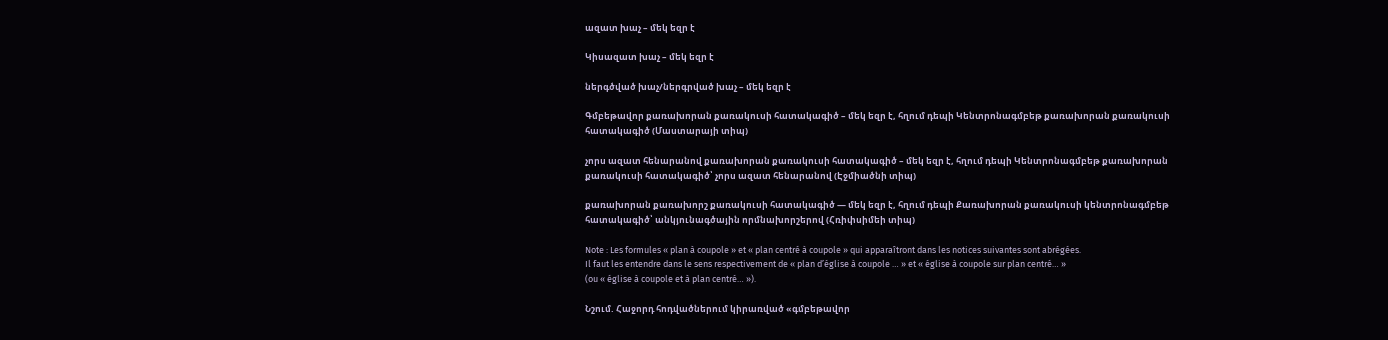ազատ խաչ – մեկ եզր է

Կիսազատ խաչ – մեկ եզր է

ներգծված խաչ/ներգրված խաչ – մեկ եզր է

Գմբեթավոր քառախորան քառակուսի հատակագիծ – մեկ եզր է, հղում դեպի Կենտրոնագմբեթ քառախորան քառակուսի հատակագիծ (Մաստարայի տիպ)

չորս ազատ հենարանով քառախորան քառակուսի հատակագիծ – մեկ եզր է, հղում դեպի Կենտրոնագմբեթ քառախորան քառակուսի հատակագիծ՝ չորս ազատ հենարանով (Էջմիածնի տիպ)

քառախորան քառախորշ քառակուսի հատակագիծ — մեկ եզր է, հղում դեպի Քառախորան քառակուսի կենտրոնագմբեթ հատակագիծ՝ անկյունագծային որմնախորշերով (Հռիփսիմեի տիպ)

Note : Les formules « plan à coupole » et « plan centré à coupole » qui apparaîtront dans les notices suivantes sont abrégées.
Il faut les entendre dans le sens respectivement de « plan d’église à coupole … » et « église à coupole sur plan centré… »
(ou « église à coupole et à plan centré… »).

Նշում. Հաջորդ հոդվածներում կիրառված «գմբեթավոր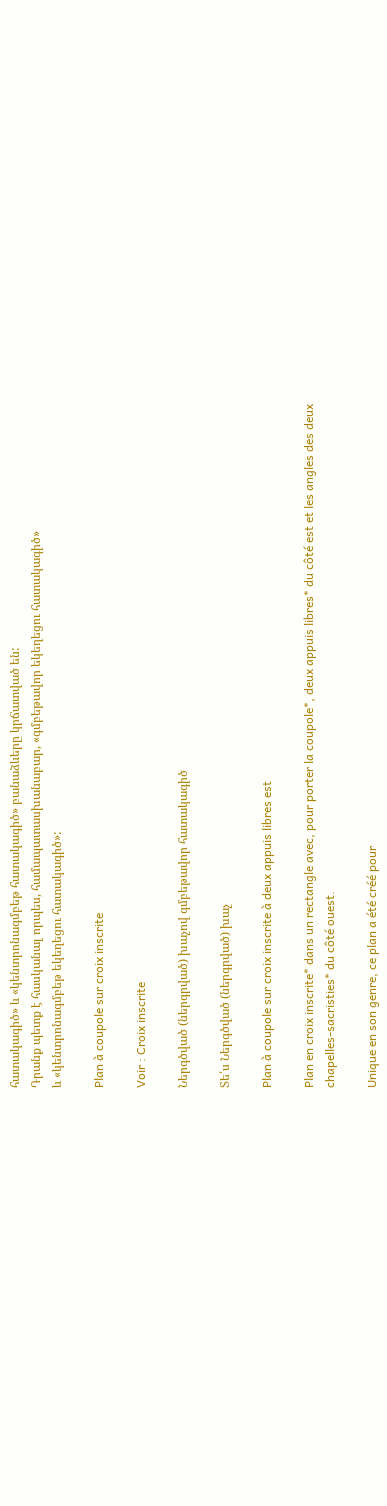հատակագիծ» և «կենտրոնագմբեթ հատակագիծ» բանաձևերը կրճատված են:
Դրանք պետք է հասկանալ որպես, համապատասխանաբար, «գմբեթավոր եկեղեցու հատակագիծ»
և «կենտրոնագմբեթ եկեղեցու հատակագիծ»:

Plan à coupole sur croix inscrite

Voir : Croix inscrite

Ներգծված (ներգրված) խաչով գմբեթավոր հատակագիծ

Տե՛ս Ներգծված (ներգրված) խաչ

Plan à coupole sur croix inscrite à deux appuis libres est

Plan en croix inscrite* dans un rectangle avec, pour porter la coupole*, deux appuis libres* du côté est et les angles des deux chapelles-sacristies* du côté ouest.

Unique en son genre, ce plan a été créé pour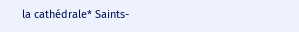la cathédrale* Saints-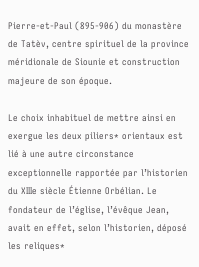Pierre-et-Paul (895-906) du monastère de Tatèv, centre spirituel de la province méridionale de Siounie et construction majeure de son époque.

Le choix inhabituel de mettre ainsi en exergue les deux piliers* orientaux est lié à une autre circonstance exceptionnelle rapportée par l’historien du XIIIe siècle Étienne Orbélian. Le fondateur de l’église, l’évêque Jean, avait en effet, selon l’historien, déposé les reliques*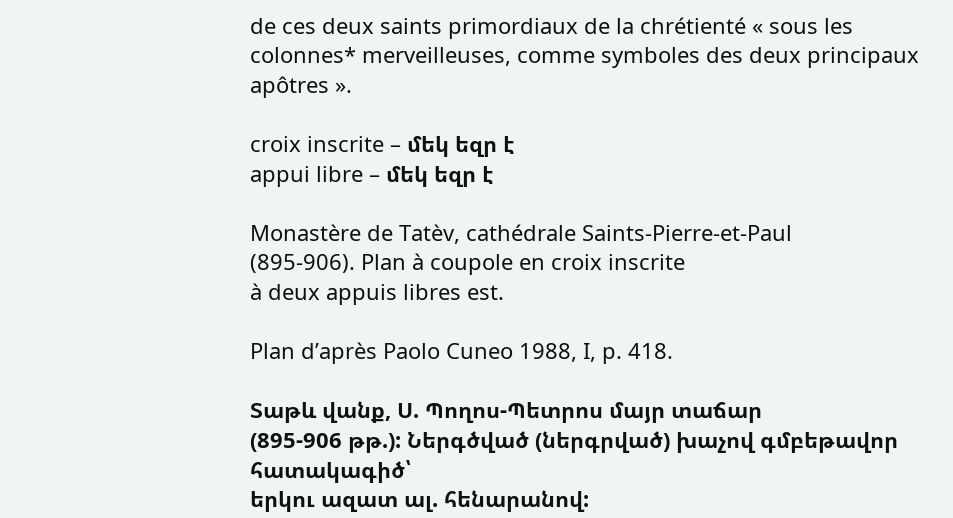de ces deux saints primordiaux de la chrétienté « sous les colonnes* merveilleuses, comme symboles des deux principaux apôtres ».

croix inscrite – մեկ եզր է
appui libre – մեկ եզր է

Monastère de Tatèv, cathédrale Saints-Pierre-et-Paul
(895-906). Plan à coupole en croix inscrite
à deux appuis libres est.

Plan d’après Paolo Cuneo 1988, I, p. 418.

Տաթև վանք, Ս. Պողոս-Պետրոս մայր տաճար
(895-906 թթ.): Ներգծված (ներգրված) խաչով գմբեթավոր հատակագիծ՝
երկու ազատ ալ. հենարանով: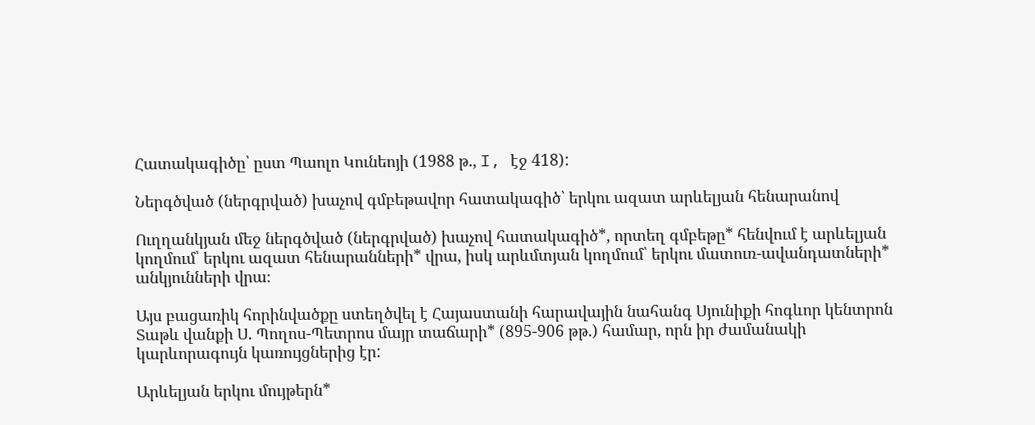Հատակագիծը՝ ըստ Պաոլո Կունեոյի (1988 թ., I, էջ 418):

Ներգծված (ներգրված) խաչով գմբեթավոր հատակագիծ՝ երկու ազատ արևելյան հենարանով

Ուղղանկյան մեջ ներգծված (ներգրված) խաչով հատակագիծ*, որտեղ գմբեթը* հենվում է արևելյան կողմում՝ երկու ազատ հենարանների* վրա, իսկ արևմտյան կողմում՝ երկու մատուռ-ավանդատների* անկյունների վրա։

Այս բացառիկ հորինվածքը ստեղծվել է Հայաստանի հարավային նահանգ Սյունիքի հոգևոր կենտրոն Տաթև վանքի Ս. Պողոս-Պետրոս մայր տաճարի* (895-906 թթ.) համար, որն իր ժամանակի կարևորագույն կառույցներից էր:

Արևելյան երկու մույթերն*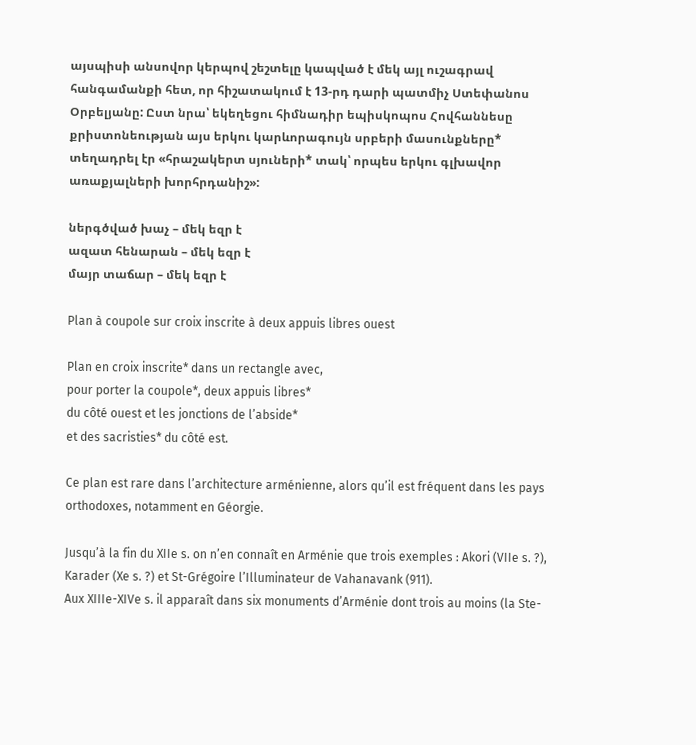այսպիսի անսովոր կերպով շեշտելը կապված է մեկ այլ ուշագրավ հանգամանքի հետ, որ հիշատակում է 13-րդ դարի պատմիչ Ստեփանոս Օրբելյանը: Ըստ նրա՝ եկեղեցու հիմնադիր եպիսկոպոս Հովհաննեսը քրիստոնեության այս երկու կարևորագույն սրբերի մասունքները* տեղադրել էր «հրաշակերտ սյուների* տակ՝ որպես երկու գլխավոր առաքյալների խորհրդանիշ»:

ներգծված խաչ – մեկ եզր է
ազատ հենարան – մեկ եզր է
մայր տաճար – մեկ եզր է

Plan à coupole sur croix inscrite à deux appuis libres ouest

Plan en croix inscrite* dans un rectangle avec,
pour porter la coupole*, deux appuis libres*
du côté ouest et les jonctions de l’abside*
et des sacristies* du côté est.

Ce plan est rare dans l’architecture arménienne, alors qu’il est fréquent dans les pays orthodoxes, notamment en Géorgie.

Jusqu’à la fin du XIIe s. on n’en connaît en Arménie que trois exemples : Akori (VIIe s. ?), Karader (Xe s. ?) et St-Grégoire l’Illuminateur de Vahanavank (911).
Aux XIIIe-XIVe s. il apparaît dans six monuments d’Arménie dont trois au moins (la Ste-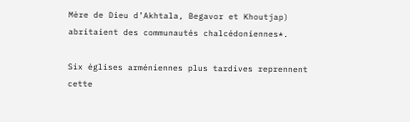Mère de Dieu d’Akhtala, Begavor et Khoutjap) abritaient des communautés chalcédoniennes*.

Six églises arméniennes plus tardives reprennent cette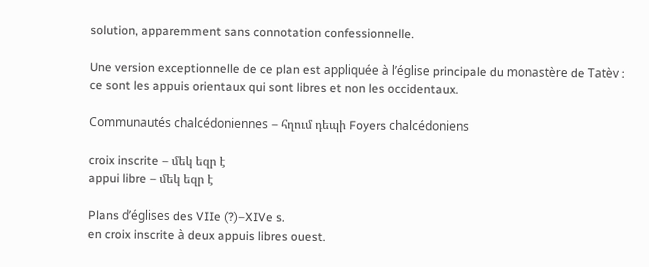solution, apparemment sans connotation confessionnelle.

Une version exceptionnelle de ce plan est appliquée à l’église principale du monastère de Tatèv : ce sont les appuis orientaux qui sont libres et non les occidentaux.

Communautés chalcédoniennes – հղում դեպի Foyers chalcédoniens

croix inscrite – մեկ եզր է
appui libre – մեկ եզր է

Plans d’églises des VIIe (?)–XIVe s.
en croix inscrite à deux appuis libres ouest.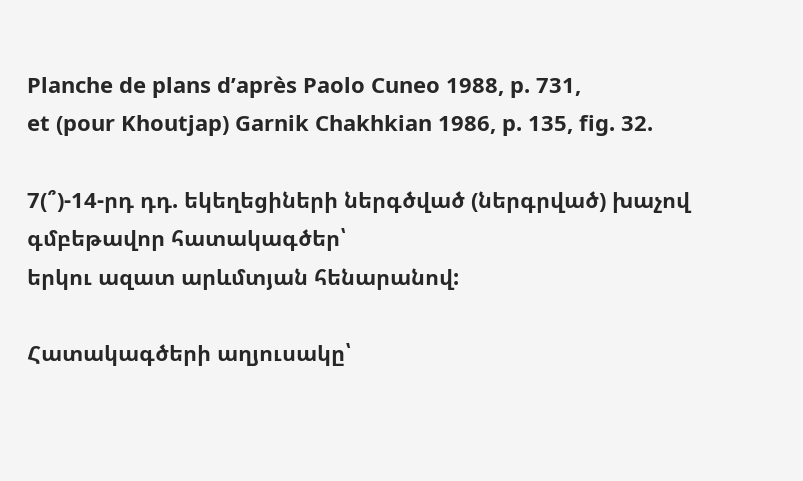Planche de plans d’après Paolo Cuneo 1988, p. 731,
et (pour Khoutjap) Garnik Chakhkian 1986, p. 135, fig. 32.

7(՞)-14-րդ դդ. եկեղեցիների ներգծված (ներգրված) խաչով գմբեթավոր հատակագծեր՝
երկու ազատ արևմտյան հենարանով:

Հատակագծերի աղյուսակը՝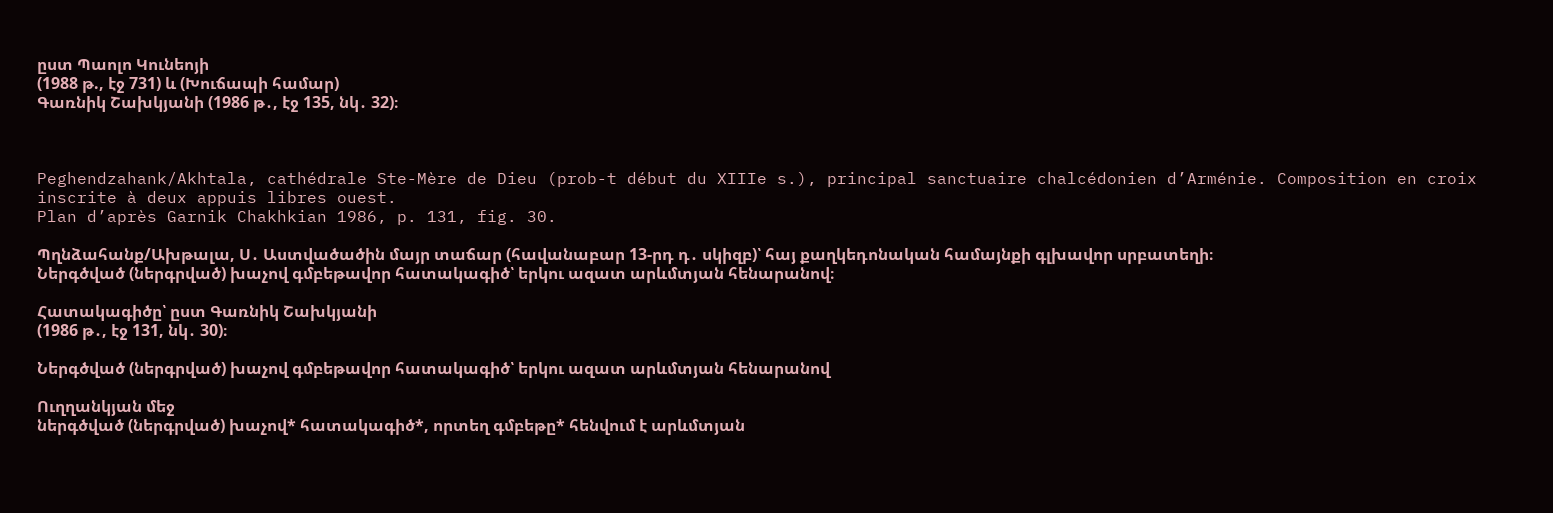ըստ Պաոլո Կունեոյի
(1988 թ., էջ 731) և (Խուճապի համար)
Գառնիկ Շախկյանի (1986 թ․, էջ 135, նկ․ 32)։



Peghendzahank/Akhtala, cathédrale Ste-Mère de Dieu (prob-t début du XIIIe s.), principal sanctuaire chalcédonien d’Arménie. Composition en croix inscrite à deux appuis libres ouest.
Plan d’après Garnik Chakhkian 1986, p. 131, fig. 30.

Պղնձահանք/Ախթալա, Ս․ Աստվածածին մայր տաճար (հավանաբար 13-րդ դ․ սկիզբ)՝ հայ քաղկեդոնական համայնքի գլխավոր սրբատեղի։
Ներգծված (ներգրված) խաչով գմբեթավոր հատակագիծ՝ երկու ազատ արևմտյան հենարանով։

Հատակագիծը՝ ըստ Գառնիկ Շախկյանի
(1986 թ․, էջ 131, նկ․ 30)։

Ներգծված (ներգրված) խաչով գմբեթավոր հատակագիծ՝ երկու ազատ արևմտյան հենարանով

Ուղղանկյան մեջ
ներգծված (ներգրված) խաչով* հատակագիծ*, որտեղ գմբեթը* հենվում է արևմտյան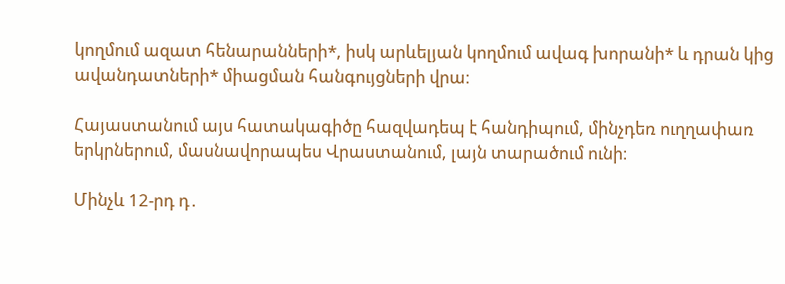կողմում ազատ հենարանների*, իսկ արևելյան կողմում ավագ խորանի* և դրան կից ավանդատների* միացման հանգույցների վրա։

Հայաստանում այս հատակագիծը հազվադեպ է հանդիպում, մինչդեռ ուղղափառ երկրներում, մասնավորապես Վրաստանում, լայն տարածում ունի։

Մինչև 12-րդ դ․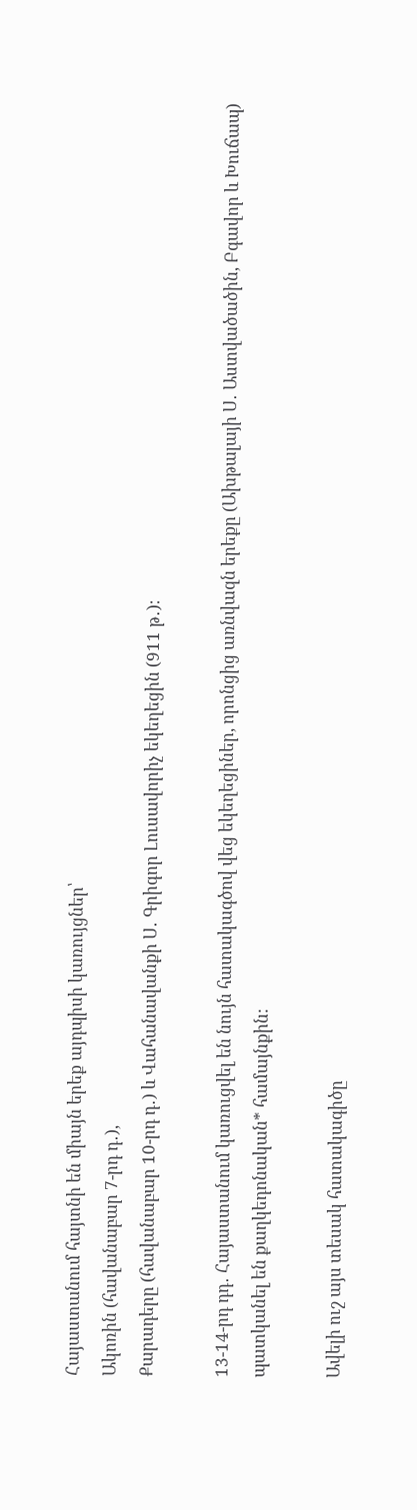Հայաստանում հայտնի են միայն երեք այդպիսի կառույցներ՝
Ակոռին (հավանաբար 7-րդ դ․),
Քարադերը (հավանաբար 10-րդ դ․) և Վահանավանքի Ս․ Գրիգոր Լուսավորիչ եկեղեցին (911 թ․)։

13-14-րդ դդ․ Հայաստանում կառուցվել են նույն հատակագծով վեց եկեղեցիներ, որոնցից առնվազն երեքը (Ախթալայի Ս․ Աստվածածին, Բգավոր և Խուճապ) պատկանել են քաղկեդոնական* համայնքին:

Ավելի ուշ այս տեսակ հատակագիծը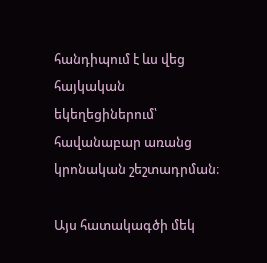հանդիպում է ևս վեց հայկական եկեղեցիներում՝ հավանաբար առանց կրոնական շեշտադրման։

Այս հատակագծի մեկ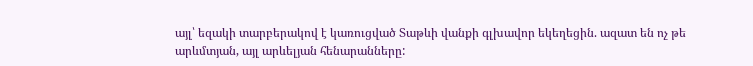այլ՝ եզակի տարբերակով է կառուցված Տաթևի վանքի գլխավոր եկեղեցին. ազատ են ոչ թե արևմտյան, այլ արևելյան հենարանները: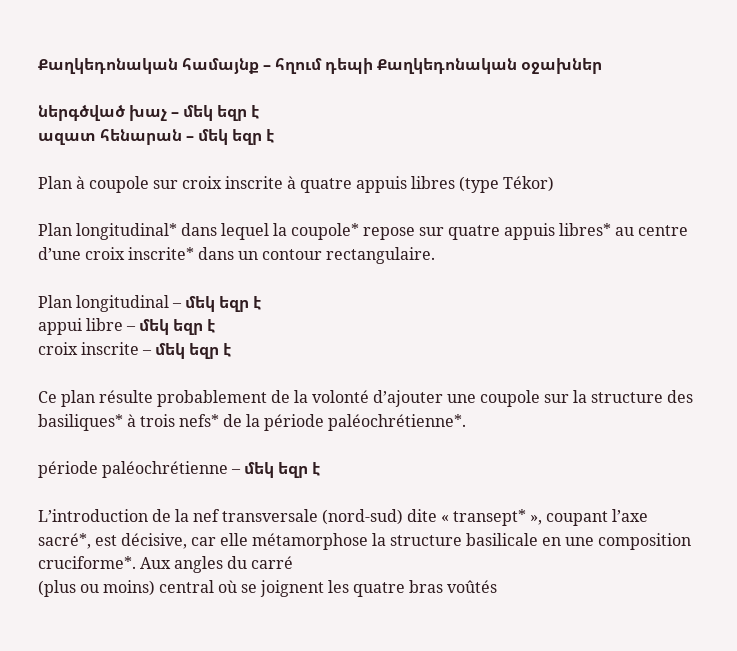Քաղկեդոնական համայնք – հղում դեպի Քաղկեդոնական օջախներ

ներգծված խաչ – մեկ եզր է
ազատ հենարան – մեկ եզր է

Plan à coupole sur croix inscrite à quatre appuis libres (type Tékor)

Plan longitudinal* dans lequel la coupole* repose sur quatre appuis libres* au centre d’une croix inscrite* dans un contour rectangulaire.

Plan longitudinal – մեկ եզր է
appui libre – մեկ եզր է
croix inscrite – մեկ եզր է

Ce plan résulte probablement de la volonté d’ajouter une coupole sur la structure des basiliques* à trois nefs* de la période paléochrétienne*.

période paléochrétienne – մեկ եզր է

L’introduction de la nef transversale (nord-sud) dite « transept* », coupant l’axe sacré*, est décisive, car elle métamorphose la structure basilicale en une composition cruciforme*. Aux angles du carré
(plus ou moins) central où se joignent les quatre bras voûtés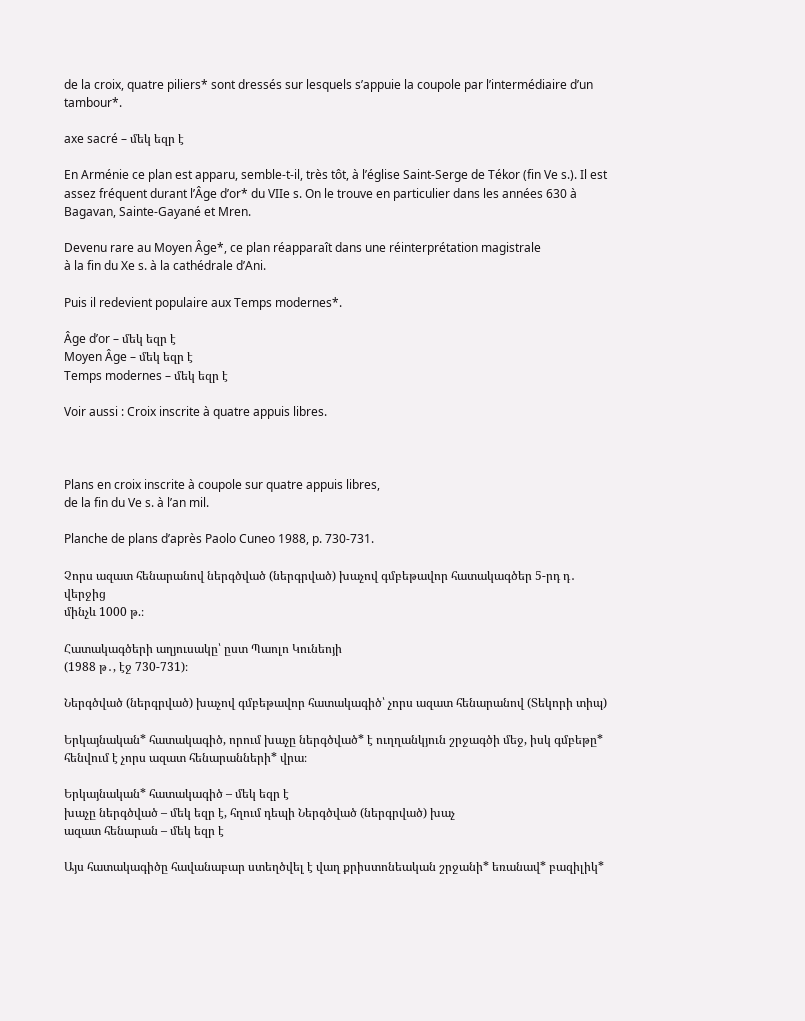de la croix, quatre piliers* sont dressés sur lesquels s’appuie la coupole par l’intermédiaire d’un tambour*.

axe sacré – մեկ եզր է

En Arménie ce plan est apparu, semble-t-il, très tôt, à l’église Saint-Serge de Tékor (fin Ve s.). Il est assez fréquent durant l’Âge d’or* du VIIe s. On le trouve en particulier dans les années 630 à Bagavan, Sainte-Gayané et Mren.

Devenu rare au Moyen Âge*, ce plan réapparaît dans une réinterprétation magistrale
à la fin du Xe s. à la cathédrale d’Ani.

Puis il redevient populaire aux Temps modernes*.

Âge d’or – մեկ եզր է
Moyen Âge – մեկ եզր է
Temps modernes – մեկ եզր է

Voir aussi : Croix inscrite à quatre appuis libres.



Plans en croix inscrite à coupole sur quatre appuis libres,
de la fin du Ve s. à l’an mil.

Planche de plans d’après Paolo Cuneo 1988, p. 730-731.

Չորս ազատ հենարանով ներգծված (ներգրված) խաչով գմբեթավոր հատակագծեր 5-րդ դ․ վերջից
մինչև 1000 թ.։

Հատակագծերի աղյուսակը՝ ըստ Պաոլո Կունեոյի
(1988 թ․, էջ 730-731)։

Ներգծված (ներգրված) խաչով գմբեթավոր հատակագիծ՝ չորս ազատ հենարանով (Տեկորի տիպ)

Երկայնական* հատակագիծ, որում խաչը ներգծված* է ուղղանկյուն շրջագծի մեջ, իսկ գմբեթը* հենվում է չորս ազատ հենարանների* վրա։

Երկայնական* հատակագիծ – մեկ եզր է
խաչը ներգծված – մեկ եզր է, հղում դեպի Ներգծված (ներգրված) խաչ
ազատ հենարան – մեկ եզր է

Այս հատակագիծը հավանաբար ստեղծվել է վաղ քրիստոնեական շրջանի* եռանավ* բազիլիկ*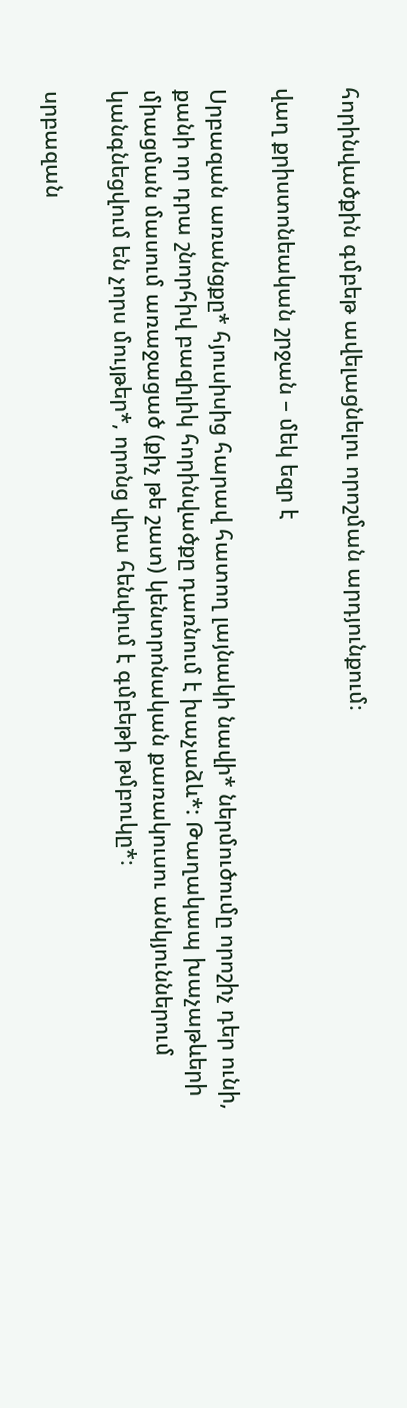հորինվածքին գմբեթ ավելացնելու որոշման արդյունքում։

վաղ քրիստոնեական շրջան – մեկ եզր է

Սրբազան առանցքը* հյուսիսից հարավ հատող լայնակի նավի* ներմուծումը որոշիչ դեր ունի, քանի որ դրա շնորհիվ բազիլիկ հորինվածքը դառնում է խաչաձև*: Թաղակապ խաչաթևերի միացման մասում առաջացած (քիչ թե շատ) կենտրոնական քառակուսու անկյուններում կանգնեցվում են չորս մույթեր*, որոնց վրա հենվում է գմբեթի թմբուկը*։

սրբազան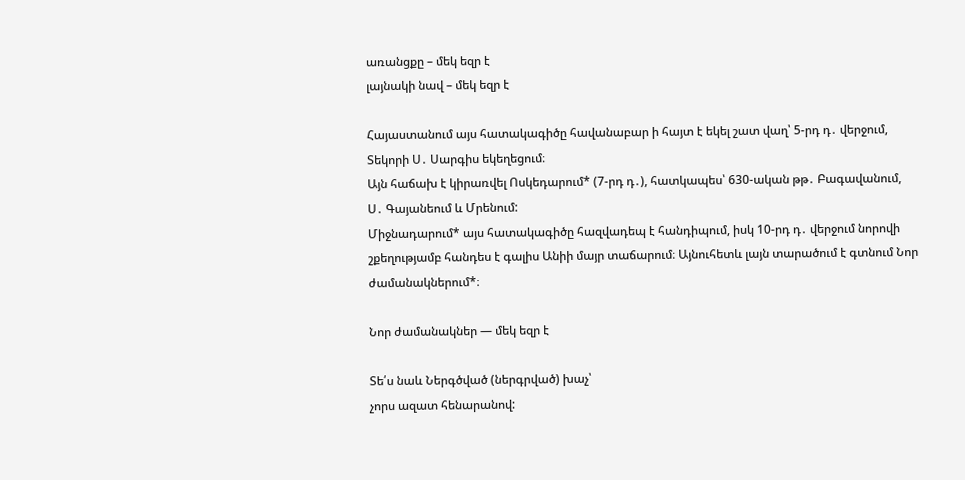առանցքը – մեկ եզր է
լայնակի նավ – մեկ եզր է

Հայաստանում այս հատակագիծը հավանաբար ի հայտ է եկել շատ վաղ՝ 5-րդ դ․ վերջում, Տեկորի Ս․ Սարգիս եկեղեցում։
Այն հաճախ է կիրառվել Ոսկեդարում* (7-րդ դ․), հատկապես՝ 630-ական թթ․ Բագավանում,
Ս․ Գայանեում և Մրենում:
Միջնադարում* այս հատակագիծը հազվադեպ է հանդիպում, իսկ 10-րդ դ․ վերջում նորովի շքեղությամբ հանդես է գալիս Անիի մայր տաճարում։ Այնուհետև լայն տարածում է գտնում Նոր ժամանակներում*։

Նոր ժամանակներ — մեկ եզր է

Տե՛ս նաև Ներգծված (ներգրված) խաչ՝
չորս ազատ հենարանով: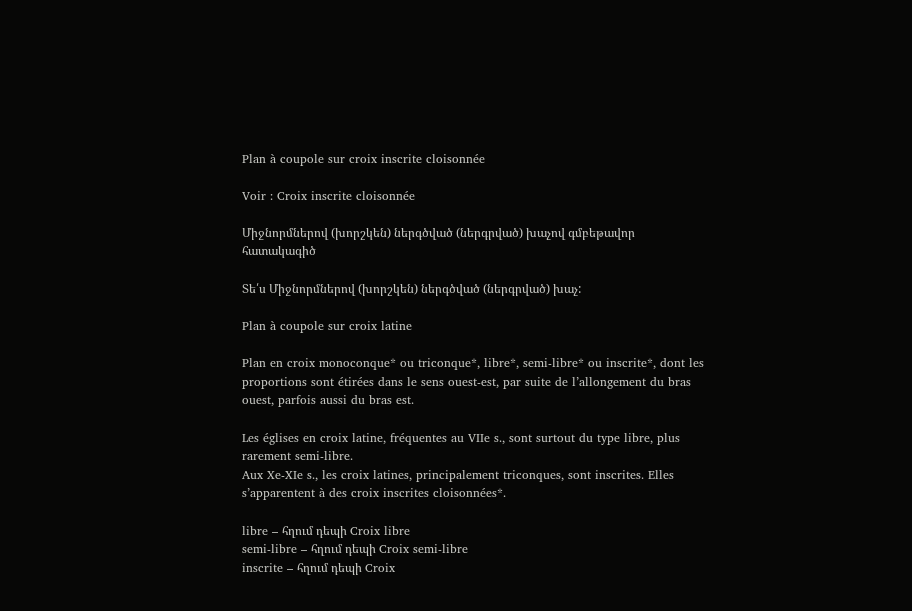Plan à coupole sur croix inscrite cloisonnée

Voir : Croix inscrite cloisonnée

Միջնորմներով (խորշկեն) ներգծված (ներգրված) խաչով գմբեթավոր հատակագիծ

Տե՛ս Միջնորմներով (խորշկեն) ներգծված (ներգրված) խաչ:

Plan à coupole sur croix latine

Plan en croix monoconque* ou triconque*, libre*, semi-libre* ou inscrite*, dont les proportions sont étirées dans le sens ouest-est, par suite de l’allongement du bras ouest, parfois aussi du bras est.

Les églises en croix latine, fréquentes au VIIe s., sont surtout du type libre, plus rarement semi-libre.
Aux Xe-XIe s., les croix latines, principalement triconques, sont inscrites. Elles s’apparentent à des croix inscrites cloisonnées*.

libre – հղում դեպի Croix libre
semi-libre – հղում դեպի Croix semi-libre
inscrite – հղում դեպի Croix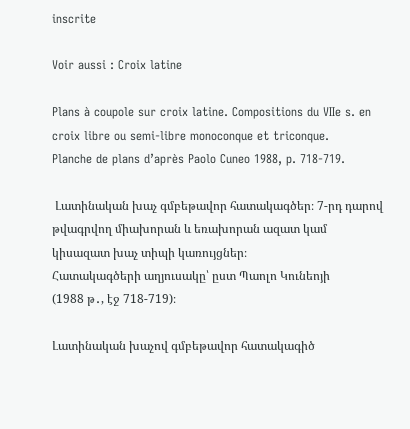inscrite

Voir aussi : Croix latine

Plans à coupole sur croix latine. Compositions du VIIe s. en croix libre ou semi-libre monoconque et triconque.
Planche de plans d’après Paolo Cuneo 1988, p. 718-719.

 Լատինական խաչ գմբեթավոր հատակագծեր։ 7-րդ դարով թվագրվող միախորան և եռախորան ազատ կամ կիսազատ խաչ տիպի կառույցներ։
Հատակագծերի աղյուսակը՝ ըստ Պաոլո Կունեոյի
(1988 թ․, էջ 718-719)։

Լատինական խաչով գմբեթավոր հատակագիծ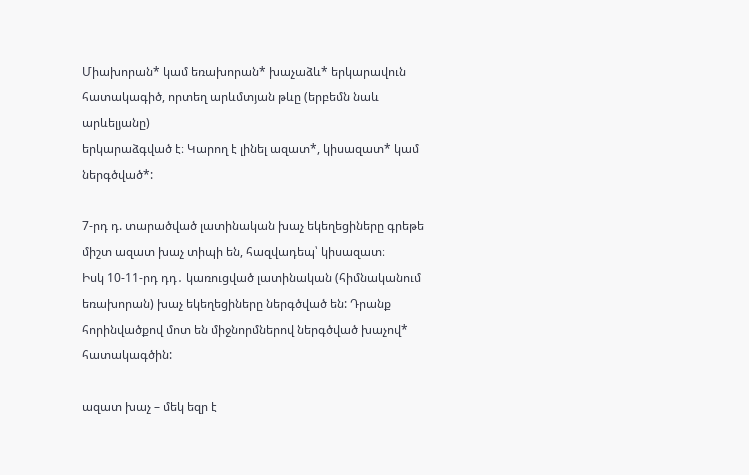Միախորան* կամ եռախորան* խաչաձև* երկարավուն հատակագիծ, որտեղ արևմտյան թևը (երբեմն նաև արևելյանը)
երկարաձգված է։ Կարող է լինել ազատ*, կիսազատ* կամ ներգծված*:

7-րդ դ. տարածված լատինական խաչ եկեղեցիները գրեթե միշտ ազատ խաչ տիպի են, հազվադեպ՝ կիսազատ։
Իսկ 10-11-րդ դդ․ կառուցված լատինական (հիմնականում եռախորան) խաչ եկեղեցիները ներգծված են: Դրանք հորինվածքով մոտ են միջնորմներով ներգծված խաչով* հատակագծին:

ազատ խաչ – մեկ եզր է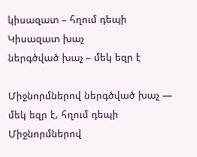կիսազատ – հղում դեպի Կիսազատ խաչ
ներգծված խաչ – մեկ եզր է

Միջնորմներով ներգծված խաչ — մեկ եզր է, հղում դեպի Միջնորմներով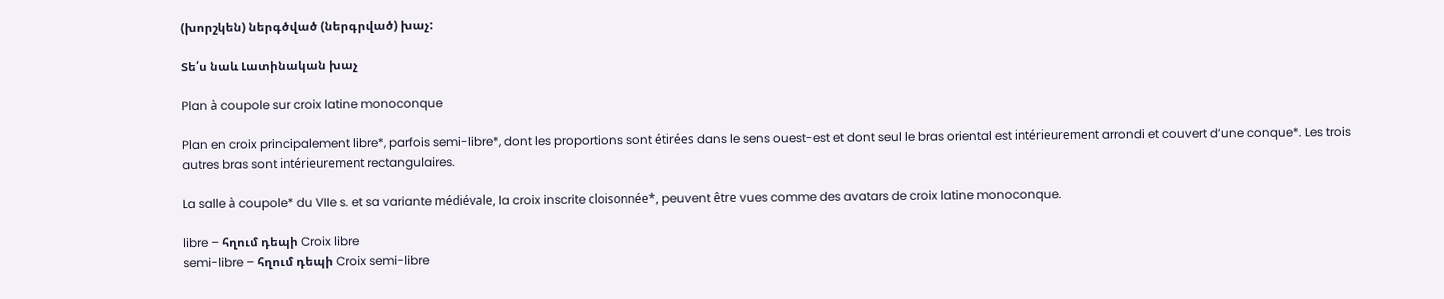(խորշկեն) ներգծված (ներգրված) խաչ:

Տե՛ս նաև Լատինական խաչ

Plan à coupole sur croix latine monoconque

Plan en croix principalement libre*, parfois semi-libre*, dont les proportions sont étirées dans le sens ouest-est et dont seul le bras oriental est intérieurement arrondi et couvert d’une conque*. Les trois autres bras sont intérieurement rectangulaires.

La salle à coupole* du VIIe s. et sa variante médiévale, la croix inscrite cloisonnée*, peuvent être vues comme des avatars de croix latine monoconque.

libre – հղում դեպի Croix libre
semi-libre – հղում դեպի Croix semi-libre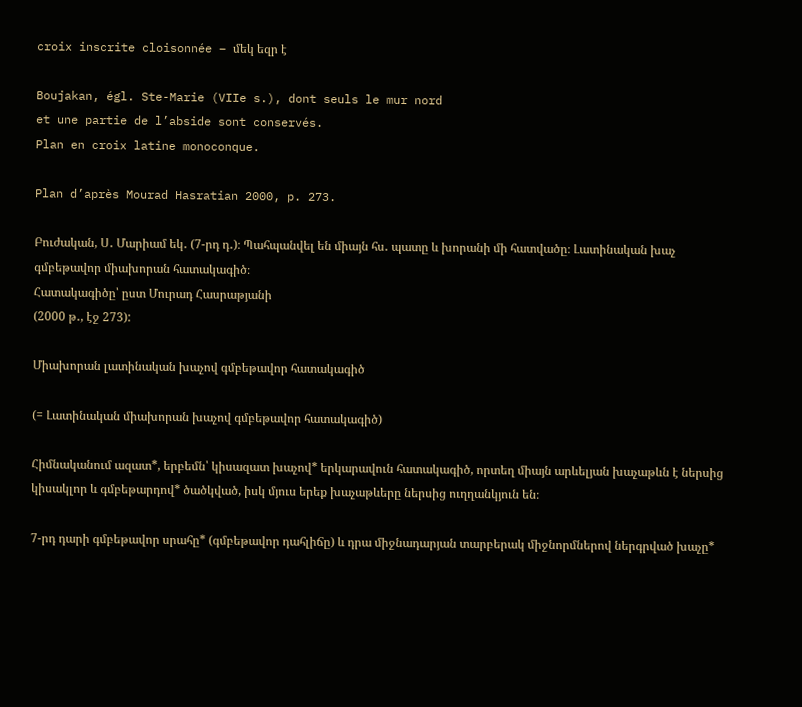croix inscrite cloisonnée – մեկ եզր է

Boujakan, égl. Ste-Marie (VIIe s.), dont seuls le mur nord
et une partie de l’abside sont conservés.
Plan en croix latine monoconque.

Plan d’après Mourad Hasratian 2000, p. 273.

Բուժական, Ս․ Մարիամ եկ․ (7-րդ դ․)։ Պահպանվել են միայն հս․ պատը և խորանի մի հատվածը։ Լատինական խաչ գմբեթավոր միախորան հատակագիծ։
Հատակագիծը՝ ըստ Մուրադ Հասրաթյանի
(2000 թ․, էջ 273):

Միախորան լատինական խաչով գմբեթավոր հատակագիծ

(= Լատինական միախորան խաչով գմբեթավոր հատակագիծ)

Հիմնականում ազատ*, երբեմն՝ կիսազատ խաչով* երկարավուն հատակագիծ, որտեղ միայն արևելյան խաչաթևն է ներսից կիսակլոր և գմբեթարդով* ծածկված, իսկ մյուս երեք խաչաթևերը ներսից ուղղանկյուն են։

7-րդ դարի գմբեթավոր սրահը* (գմբեթավոր դահլիճը) և դրա միջնադարյան տարբերակ միջնորմներով ներգրված խաչը*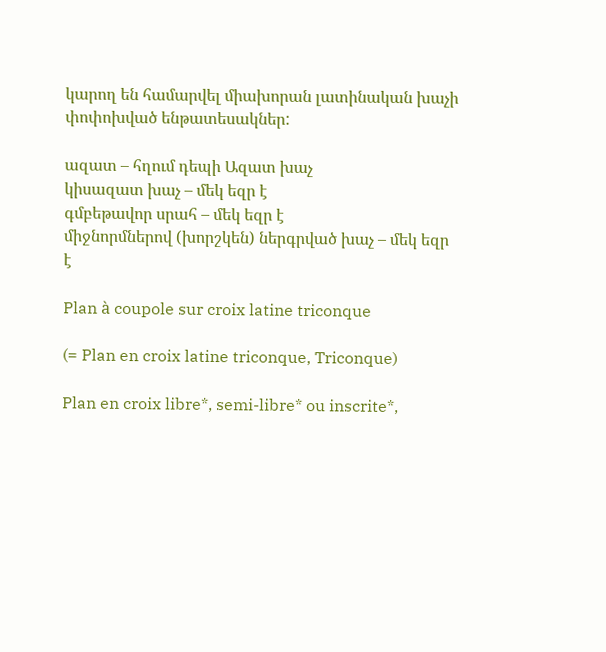կարող են համարվել միախորան լատինական խաչի փոփոխված ենթատեսակներ:

ազատ – հղում դեպի Ազատ խաչ
կիսազատ խաչ – մեկ եզր է
գմբեթավոր սրահ – մեկ եզր է
միջնորմներով (խորշկեն) ներգրված խաչ – մեկ եզր է

Plan à coupole sur croix latine triconque

(= Plan en croix latine triconque, Triconque)

Plan en croix libre*, semi-libre* ou inscrite*,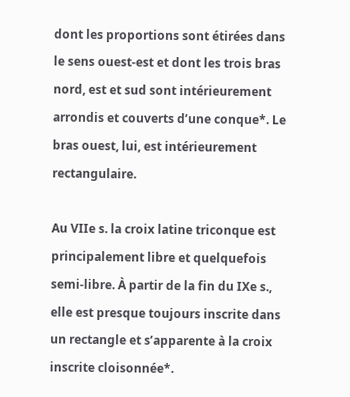dont les proportions sont étirées dans le sens ouest-est et dont les trois bras nord, est et sud sont intérieurement arrondis et couverts d’une conque*. Le bras ouest, lui, est intérieurement rectangulaire.

Au VIIe s. la croix latine triconque est principalement libre et quelquefois semi-libre. À partir de la fin du IXe s., elle est presque toujours inscrite dans un rectangle et s’apparente à la croix inscrite cloisonnée*.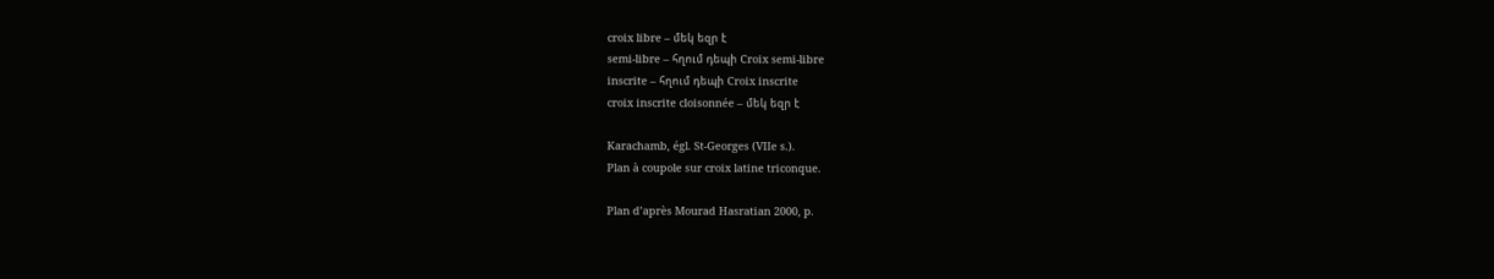croix libre – մեկ եզր է
semi-libre – հղում դեպի Croix semi-libre
inscrite – հղում դեպի Croix inscrite
croix inscrite cloisonnée – մեկ եզր է

Karachamb, égl. St-Georges (VIIe s.).
Plan à coupole sur croix latine triconque.

Plan d’après Mourad Hasratian 2000, p.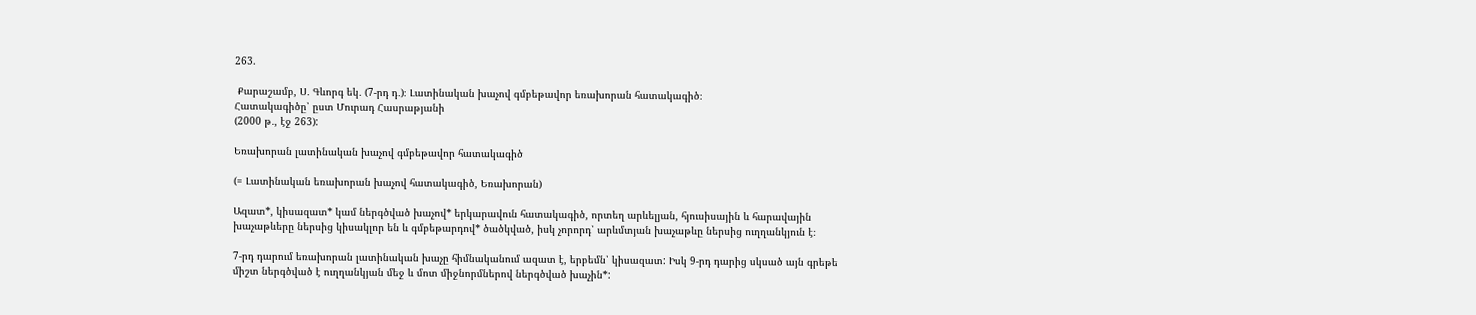263.

 Քարաշամբ, Ս․ Գևորգ եկ․ (7-րդ դ․)։ Լատինական խաչով գմբեթավոր եռախորան հատակագիծ։
Հատակագիծը՝ ըստ Մուրադ Հասրաթյանի
(2000 թ․, էջ 263):

Եռախորան լատինական խաչով գմբեթավոր հատակագիծ

(= Լատինական եռախորան խաչով հատակագիծ, Եռախորան)

Ազատ*, կիսազատ* կամ ներգծված խաչով* երկարավուն հատակագիծ, որտեղ արևելյան, հյուսիսային և հարավային խաչաթևերը ներսից կիսակլոր են և գմբեթարդով* ծածկված, իսկ չորորդ՝ արևմտյան խաչաթևը ներսից ուղղանկյուն է։

7-րդ դարում եռախորան լատինական խաչը հիմնականում ազատ է, երբեմն՝ կիսազատ: Իսկ 9-րդ դարից սկսած այն գրեթե միշտ ներգծված է ուղղանկյան մեջ և մոտ միջնորմներով ներգծված խաչին*: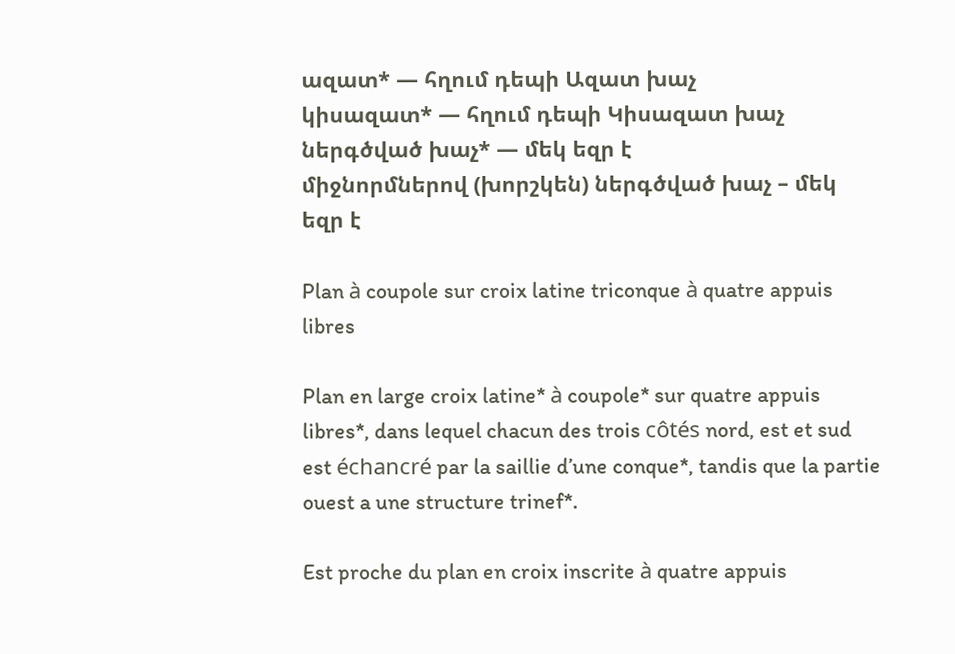ազատ* — հղում դեպի Ազատ խաչ
կիսազատ* — հղում դեպի Կիսազատ խաչ
ներգծված խաչ* — մեկ եզր է
միջնորմներով (խորշկեն) ներգծված խաչ – մեկ եզր է

Plan à coupole sur croix latine triconque à quatre appuis libres

Plan en large croix latine* à coupole* sur quatre appuis libres*, dans lequel chacun des trois côtés nord, est et sud est échancré par la saillie d’une conque*, tandis que la partie ouest a une structure trinef*.

Est proche du plan en croix inscrite à quatre appuis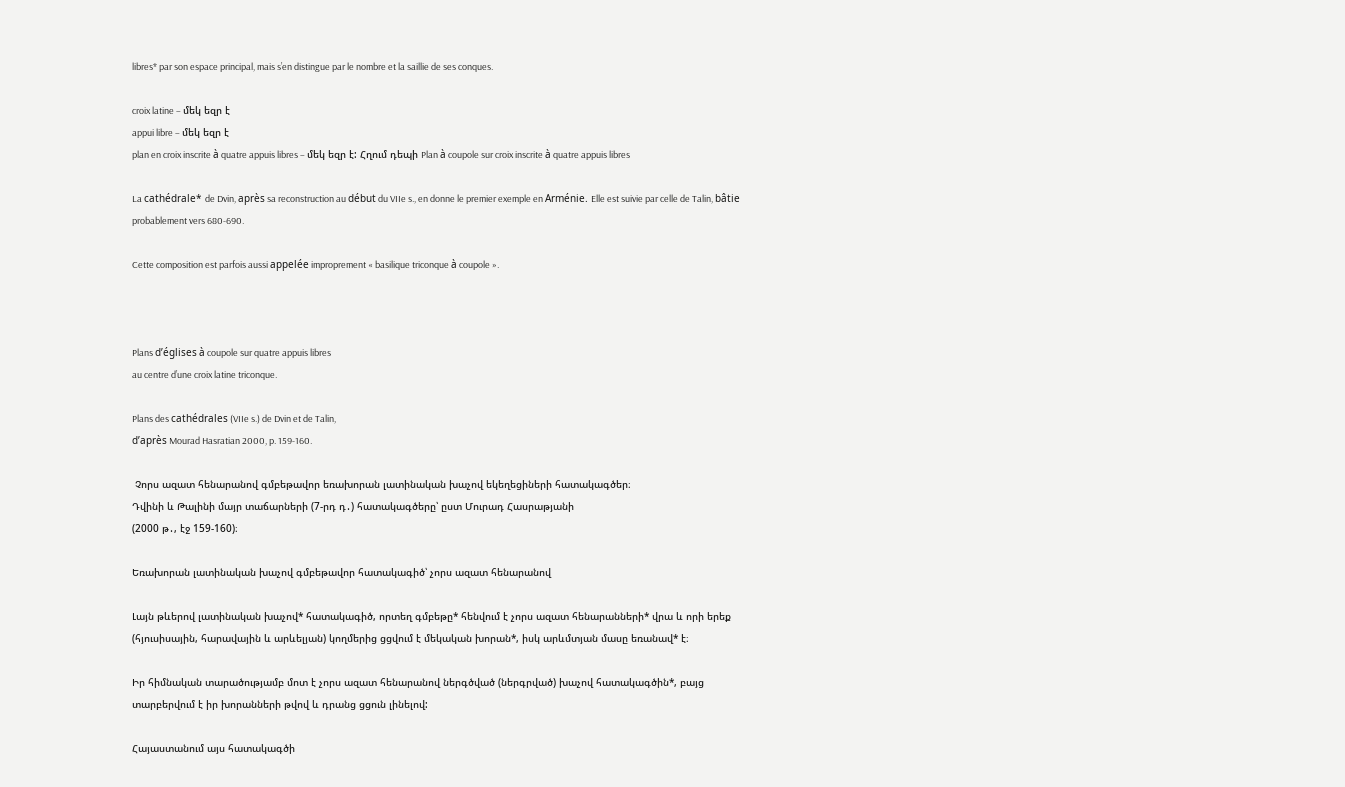libres* par son espace principal, mais s’en distingue par le nombre et la saillie de ses conques.

croix latine – մեկ եզր է
appui libre – մեկ եզր է
plan en croix inscrite à quatre appuis libres – մեկ եզր է: Հղում դեպի Plan à coupole sur croix inscrite à quatre appuis libres

La cathédrale* de Dvin, après sa reconstruction au début du VIIe s., en donne le premier exemple en Arménie. Elle est suivie par celle de Talin, bâtie probablement vers 680-690.

Cette composition est parfois aussi appelée improprement « basilique triconque à coupole ».



Plans d’églises à coupole sur quatre appuis libres
au centre d’une croix latine triconque.

Plans des cathédrales (VIIe s.) de Dvin et de Talin,
d’après Mourad Hasratian 2000, p. 159-160.

 Չորս ազատ հենարանով գմբեթավոր եռախորան լատինական խաչով եկեղեցիների հատակագծեր։
Դվինի և Թալինի մայր տաճարների (7-րդ դ․) հատակագծերը՝ ըստ Մուրադ Հասրաթյանի
(2000 թ․, էջ 159-160)։

Եռախորան լատինական խաչով գմբեթավոր հատակագիծ՝ չորս ազատ հենարանով

Լայն թևերով լատինական խաչով* հատակագիծ, որտեղ գմբեթը* հենվում է չորս ազատ հենարանների* վրա և որի երեք (հյուսիսային, հարավային և արևելյան) կողմերից ցցվում է մեկական խորան*, իսկ արևմտյան մասը եռանավ* է։

Իր հիմնական տարածությամբ մոտ է չորս ազատ հենարանով ներգծված (ներգրված) խաչով հատակագծին*, բայց տարբերվում է իր խորանների թվով և դրանց ցցուն լինելով:

Հայաստանում այս հատակագծի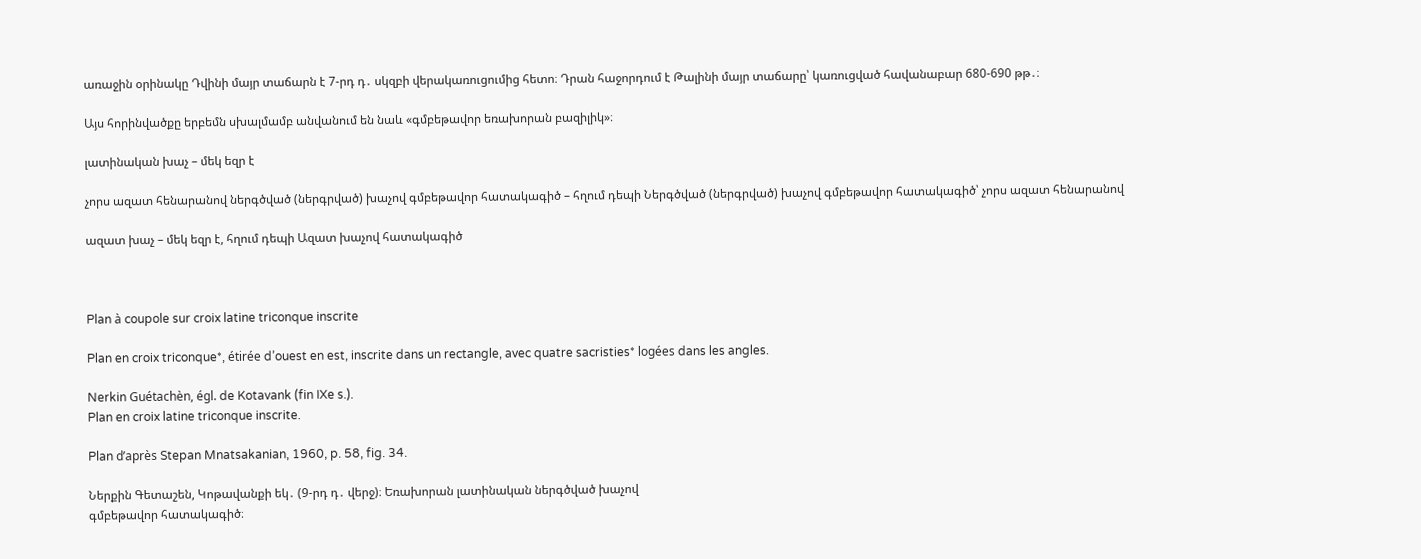առաջին օրինակը Դվինի մայր տաճարն է 7-րդ դ․ սկզբի վերակառուցումից հետո։ Դրան հաջորդում է Թալինի մայր տաճարը՝ կառուցված հավանաբար 680-690 թթ․։

Այս հորինվածքը երբեմն սխալմամբ անվանում են նաև «գմբեթավոր եռախորան բազիլիկ»։

լատինական խաչ – մեկ եզր է

չորս ազատ հենարանով ներգծված (ներգրված) խաչով գմբեթավոր հատակագիծ – հղում դեպի Ներգծված (ներգրված) խաչով գմբեթավոր հատակագիծ՝ չորս ազատ հենարանով

ազատ խաչ – մեկ եզր է, հղում դեպի Ազատ խաչով հատակագիծ



Plan à coupole sur croix latine triconque inscrite

Plan en croix triconque*, étirée d’ouest en est, inscrite dans un rectangle, avec quatre sacristies* logées dans les angles.

Nerkin Guétachèn, égl. de Kotavank (fin IXe s.).
Plan en croix latine triconque inscrite.

Plan d’après Stepan Mnatsakanian, 1960, p. 58, fig. 34.

Ներքին Գետաշեն, Կոթավանքի եկ․ (9-րդ դ․ վերջ)։ Եռախորան լատինական ներգծված խաչով
գմբեթավոր հատակագիծ։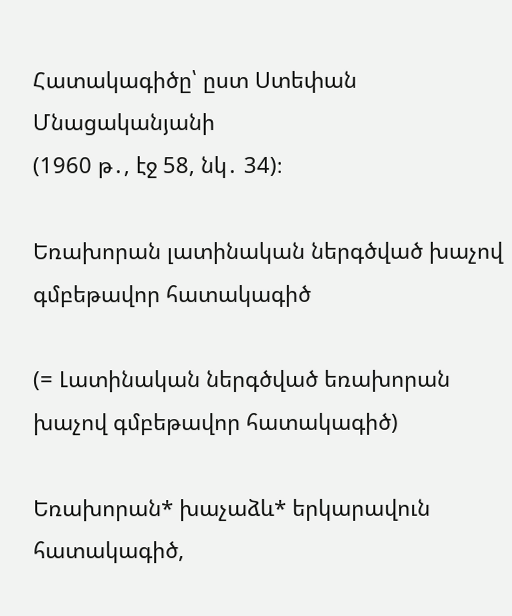Հատակագիծը՝ ըստ Ստեփան Մնացականյանի
(1960 թ․, էջ 58, նկ․ 34)։

Եռախորան լատինական ներգծված խաչով գմբեթավոր հատակագիծ

(= Լատինական ներգծված եռախորան խաչով գմբեթավոր հատակագիծ)

Եռախորան* խաչաձև* երկարավուն հատակագիծ,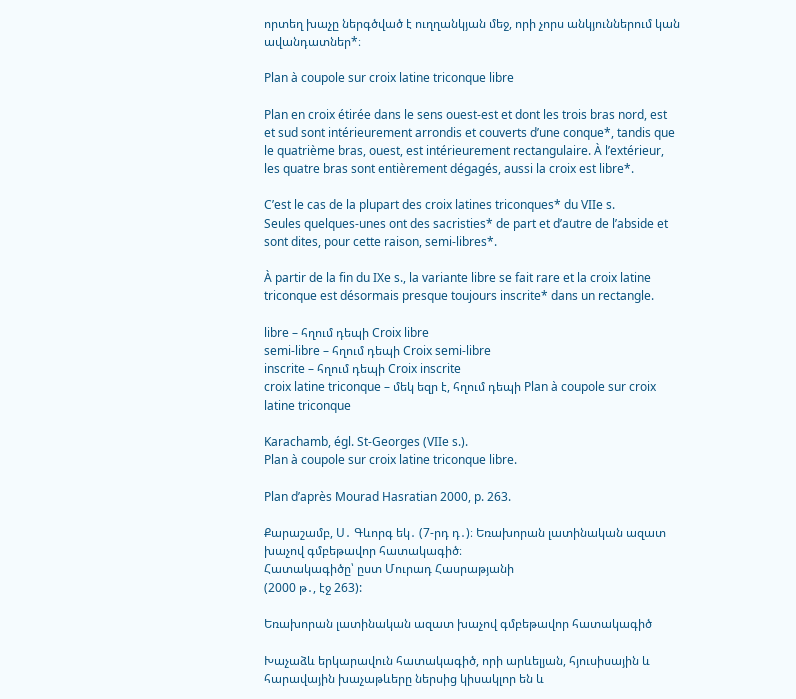որտեղ խաչը ներգծված է ուղղանկյան մեջ, որի չորս անկյուններում կան ավանդատներ*։

Plan à coupole sur croix latine triconque libre

Plan en croix étirée dans le sens ouest-est et dont les trois bras nord, est et sud sont intérieurement arrondis et couverts d’une conque*, tandis que le quatrième bras, ouest, est intérieurement rectangulaire. À l’extérieur, les quatre bras sont entièrement dégagés, aussi la croix est libre*.

C’est le cas de la plupart des croix latines triconques* du VIIe s.
Seules quelques-unes ont des sacristies* de part et d’autre de l’abside et sont dites, pour cette raison, semi-libres*.

À partir de la fin du IXe s., la variante libre se fait rare et la croix latine triconque est désormais presque toujours inscrite* dans un rectangle.

libre – հղում դեպի Croix libre
semi-libre – հղում դեպի Croix semi-libre
inscrite – հղում դեպի Croix inscrite
croix latine triconque – մեկ եզր է, հղում դեպի Plan à coupole sur croix latine triconque

Karachamb, égl. St-Georges (VIIe s.).
Plan à coupole sur croix latine triconque libre.

Plan d’après Mourad Hasratian 2000, p. 263.

Քարաշամբ, Ս․ Գևորգ եկ․ (7-րդ դ․)։ Եռախորան լատինական ազատ խաչով գմբեթավոր հատակագիծ։
Հատակագիծը՝ ըստ Մուրադ Հասրաթյանի
(2000 թ․, էջ 263):

Եռախորան լատինական ազատ խաչով գմբեթավոր հատակագիծ

Խաչաձև երկարավուն հատակագիծ, որի արևելյան, հյուսիսային և հարավային խաչաթևերը ներսից կիսակլոր են և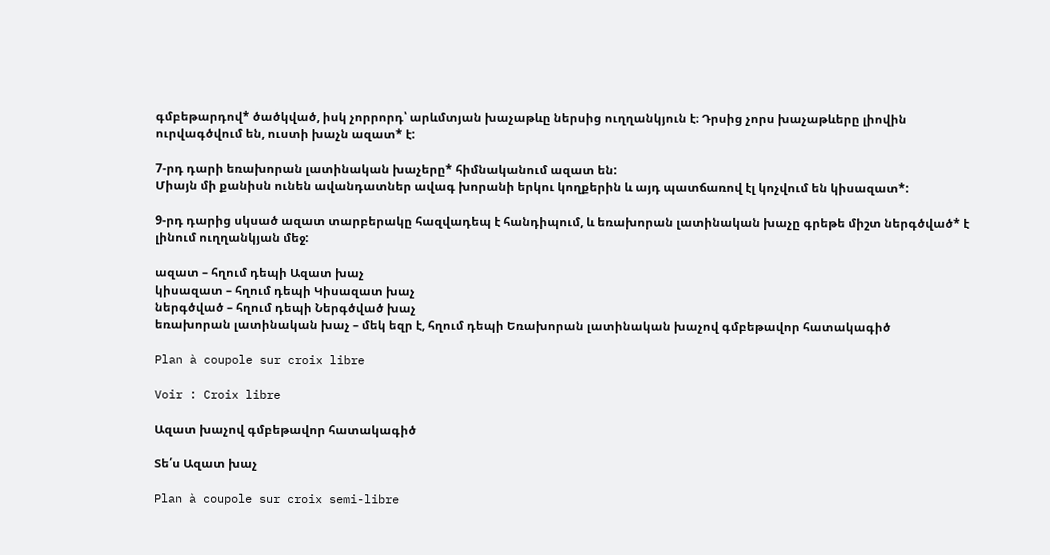գմբեթարդով* ծածկված, իսկ չորրորդ՝ արևմտյան խաչաթևը ներսից ուղղանկյուն է։ Դրսից չորս խաչաթևերը լիովին ուրվագծվում են, ուստի խաչն ազատ* է:

7-րդ դարի եռախորան լատինական խաչերը* հիմնականում ազատ են:
Միայն մի քանիսն ունեն ավանդատներ ավագ խորանի երկու կողքերին և այդ պատճառով էլ կոչվում են կիսազատ*:

9-րդ դարից սկսած ազատ տարբերակը հազվադեպ է հանդիպում, և եռախորան լատինական խաչը գրեթե միշտ ներգծված* է լինում ուղղանկյան մեջ:

ազատ – հղում դեպի Ազատ խաչ
կիսազատ – հղում դեպի Կիսազատ խաչ
ներգծված – հղում դեպի Ներգծված խաչ
եռախորան լատինական խաչ – մեկ եզր է, հղում դեպի Եռախորան լատինական խաչով գմբեթավոր հատակագիծ

Plan à coupole sur croix libre

Voir : Croix libre

Ազատ խաչով գմբեթավոր հատակագիծ

Տե՛ս Ազատ խաչ

Plan à coupole sur croix semi-libre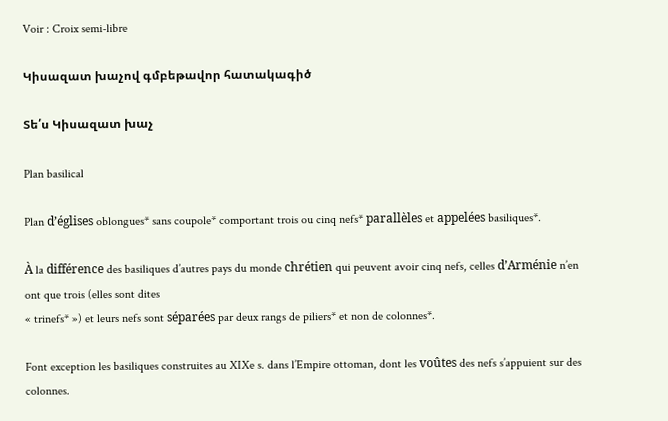Voir : Croix semi-libre

Կիսազատ խաչով գմբեթավոր հատակագիծ

Տե՛ս Կիսազատ խաչ

Plan basilical

Plan d’églises oblongues* sans coupole* comportant trois ou cinq nefs* parallèles et appelées basiliques*.

À la différence des basiliques d’autres pays du monde chrétien qui peuvent avoir cinq nefs, celles d’Arménie n’en ont que trois (elles sont dites
« trinefs* ») et leurs nefs sont séparées par deux rangs de piliers* et non de colonnes*.

Font exception les basiliques construites au XIXe s. dans l’Empire ottoman, dont les voûtes des nefs s’appuient sur des colonnes.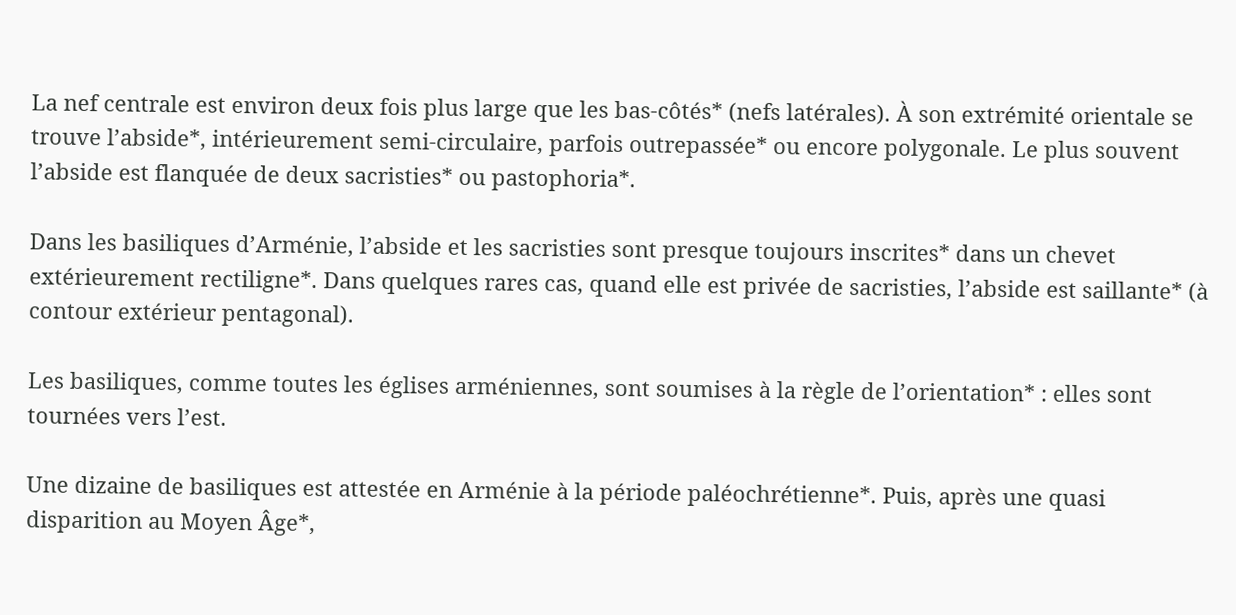La nef centrale est environ deux fois plus large que les bas-côtés* (nefs latérales). À son extrémité orientale se trouve l’abside*, intérieurement semi-circulaire, parfois outrepassée* ou encore polygonale. Le plus souvent l’abside est flanquée de deux sacristies* ou pastophoria*.

Dans les basiliques d’Arménie, l’abside et les sacristies sont presque toujours inscrites* dans un chevet extérieurement rectiligne*. Dans quelques rares cas, quand elle est privée de sacristies, l’abside est saillante* (à contour extérieur pentagonal).

Les basiliques, comme toutes les églises arméniennes, sont soumises à la règle de l’orientation* : elles sont tournées vers l’est.

Une dizaine de basiliques est attestée en Arménie à la période paléochrétienne*. Puis, après une quasi disparition au Moyen Âge*,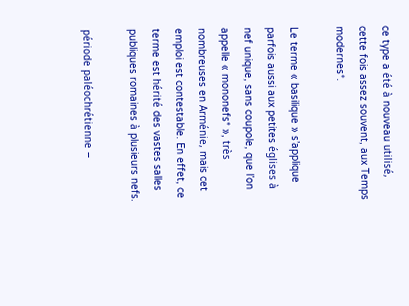ce type a été à nouveau utilisé, cette fois assez souvent, aux Temps modernes*.

Le terme « basilique » s’applique parfois aussi aux petites églises à nef unique, sans coupole, que l’on appelle « mononefs* », très nombreuses en Arménie, mais cet emploi est contestable. En effet, ce terme est hérité des vastes salles publiques romaines à plusieurs nefs.

période paléochrétienne –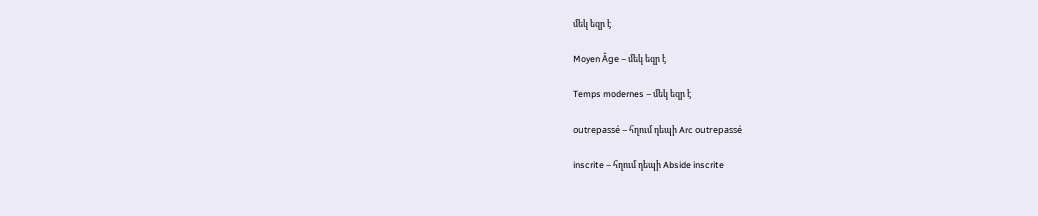մեկ եզր է

Moyen Âge – մեկ եզր է

Temps modernes – մեկ եզր է

outrepassé – հղում դեպի Arc outrepassé

inscrite – հղում դեպի Abside inscrite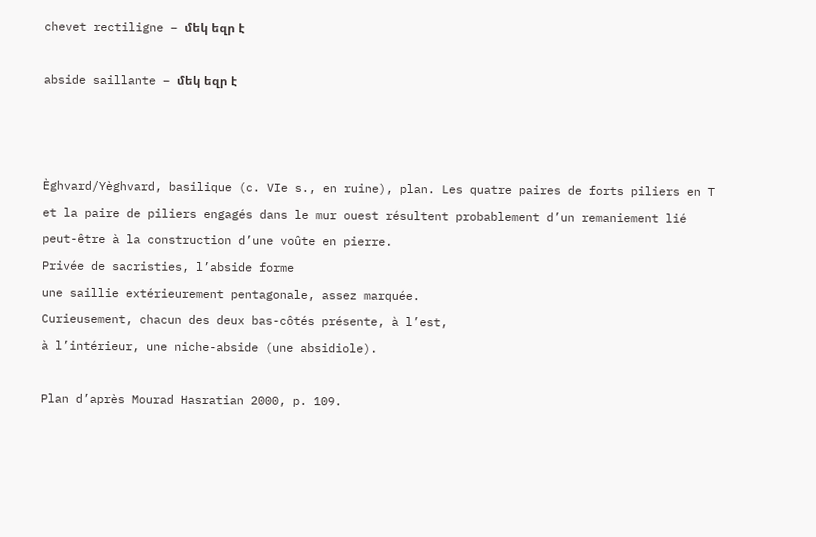chevet rectiligne – մեկ եզր է

abside saillante – մեկ եզր է



Èghvard/Yèghvard, basilique (c. VIe s., en ruine), plan. Les quatre paires de forts piliers en T et la paire de piliers engagés dans le mur ouest résultent probablement d’un remaniement lié peut-être à la construction d’une voûte en pierre.
Privée de sacristies, l’abside forme
une saillie extérieurement pentagonale, assez marquée.
Curieusement, chacun des deux bas-côtés présente, à l’est,
à l’intérieur, une niche-abside (une absidiole).

Plan d’après Mourad Hasratian 2000, p. 109.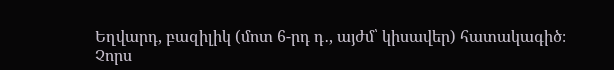Եղվարդ, բազիլիկ (մոտ 6-րդ դ․, այժմ՝ կիսավեր) հատակագիծ։
Չորս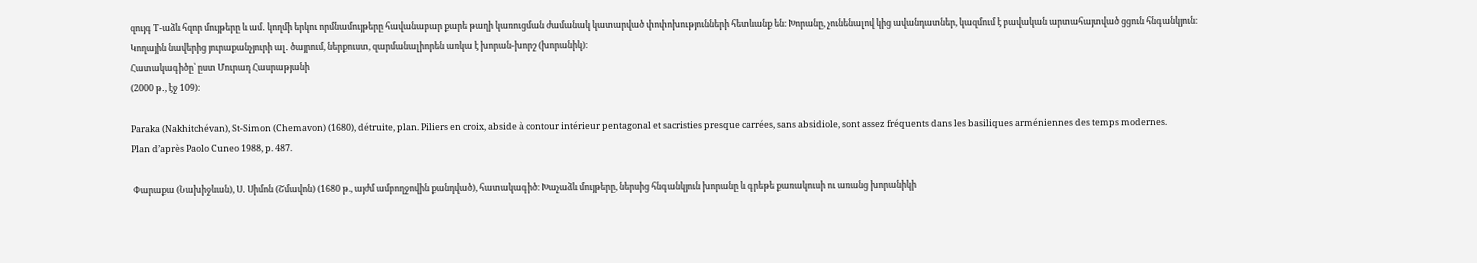զույգ T-աձև հզոր մույթերը և ամ․ կողմի երկու որմնամույթերը հավանաբար քարե թաղի կառուցման ժամանակ կատարված փոփոխությունների հետևանք են։ Խորանը, չունենալով կից ավանդատներ, կազմում է բավական արտահայտված ցցուն հնգանկյուն։ Կողային նավերից յուրաքանչյուրի ալ․ ծայրում, ներքուստ, զարմանալիորեն առկա է խորան-խորշ (խորանիկ)։
Հատակագիծը՝ ըստ Մուրադ Հասրաթյանի
(2000 թ․, էջ 109)։

Paraka (Nakhitchévan), St-Simon (Chemavon) (1680), détruite, plan. Piliers en croix, abside à contour intérieur pentagonal et sacristies presque carrées, sans absidiole, sont assez fréquents dans les basiliques arméniennes des temps modernes.
Plan d’après Paolo Cuneo 1988, p. 487.

 Փարաքա (Նախիջևան), Ս․ Սիմոն (Շմավոն) (1680 թ., այժմ ամբողջովին քանդված), հատակագիծ։ Խաչաձև մույթերը, ներսից հնգանկյուն խորանը և գրեթե քառակուսի ու առանց խորանիկի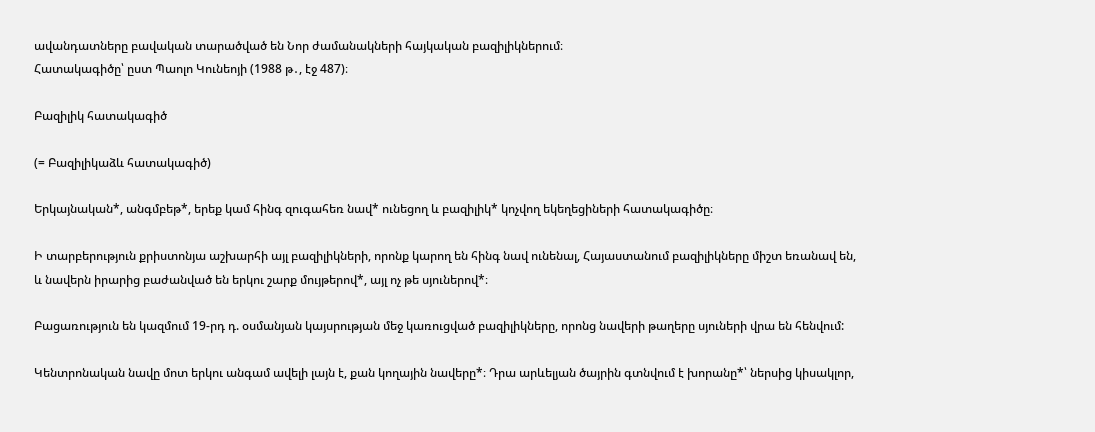ավանդատները բավական տարածված են Նոր ժամանակների հայկական բազիլիկներում։
Հատակագիծը՝ ըստ Պաոլո Կունեոյի (1988 թ․, էջ 487)։

Բազիլիկ հատակագիծ

(= Բազիլիկաձև հատակագիծ)

Երկայնական*, անգմբեթ*, երեք կամ հինգ զուգահեռ նավ* ունեցող և բազիլիկ* կոչվող եկեղեցիների հատակագիծը։

Ի տարբերություն քրիստոնյա աշխարհի այլ բազիլիկների, որոնք կարող են հինգ նավ ունենալ, Հայաստանում բազիլիկները միշտ եռանավ են, և նավերն իրարից բաժանված են երկու շարք մույթերով*, այլ ոչ թե սյուներով*։

Բացառություն են կազմում 19-րդ դ. օսմանյան կայսրության մեջ կառուցված բազիլիկները, որոնց նավերի թաղերը սյուների վրա են հենվում:

Կենտրոնական նավը մոտ երկու անգամ ավելի լայն է, քան կողային նավերը*։ Դրա արևելյան ծայրին գտնվում է խորանը*՝ ներսից կիսակլոր,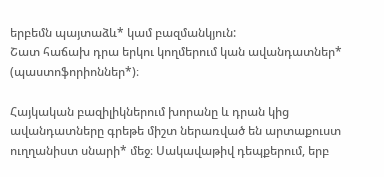երբեմն պայտաձև* կամ բազմանկյուն:
Շատ հաճախ դրա երկու կողմերում կան ավանդատներ* (պաստոֆորիոններ*)։

Հայկական բազիլիկներում խորանը և դրան կից ավանդատները գրեթե միշտ ներառված են արտաքուստ ուղղանիստ սնարի* մեջ։ Սակավաթիվ դեպքերում, երբ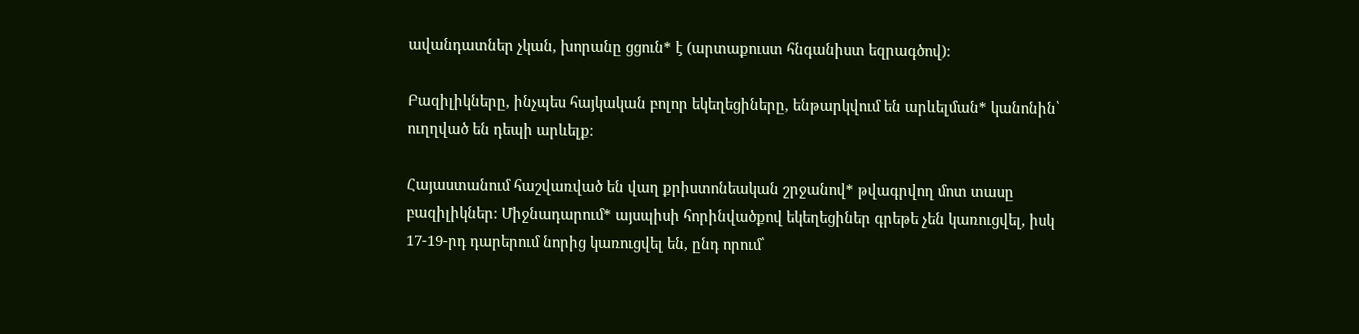ավանդատներ չկան, խորանը ցցուն* է (արտաքուստ հնգանիստ եզրագծով)։

Բազիլիկները, ինչպես հայկական բոլոր եկեղեցիները, ենթարկվում են արևելման* կանոնին՝ ուղղված են դեպի արևելք։

Հայաստանում հաշվառված են վաղ քրիստոնեական շրջանով* թվագրվող մոտ տասը բազիլիկներ: Միջնադարում* այսպիսի հորինվածքով եկեղեցիներ գրեթե չեն կառուցվել, իսկ 17-19-րդ դարերում նորից կառուցվել են, ընդ որում՝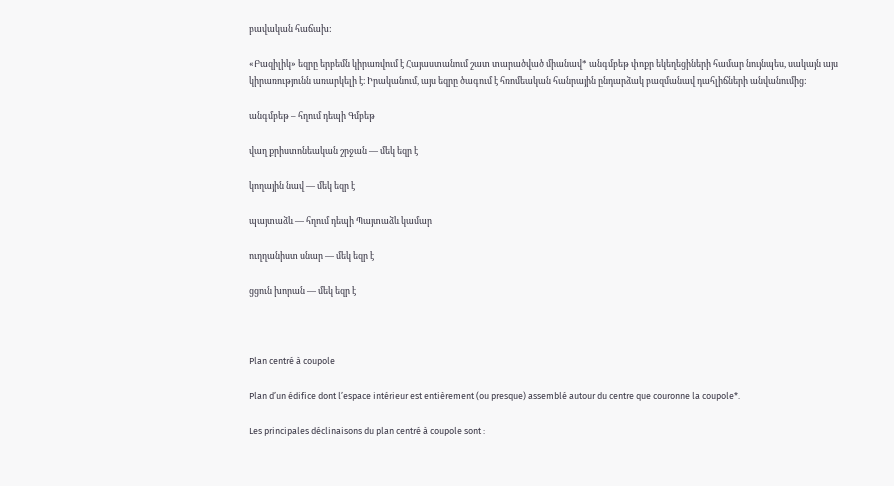բավական հաճախ:

«Բազիլիկ» եզրը երբեմն կիրառվում է Հայաստանում շատ տարածված միանավ* անգմբեթ փոքր եկեղեցիների համար նույնպես, սակայն այս կիրառությունն առարկելի է։ Իրականում, այս եզրը ծագում է հռոմեական հանրային ընդարձակ բազմանավ դահլիճների անվանումից:

անգմբեթ – հղում դեպի Գմբեթ

վաղ քրիստոնեական շրջան — մեկ եզր է

կողային նավ — մեկ եզր է

պայտաձև — հղում դեպի Պայտաձև կամար

ուղղանիստ սնար — մեկ եզր է

ցցուն խորան — մեկ եզր է



Plan centré à coupole

Plan d’un édifice dont l’espace intérieur est entièrement (ou presque) assemblé autour du centre que couronne la coupole*.

Les principales déclinaisons du plan centré à coupole sont :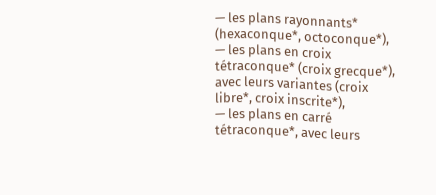— les plans rayonnants* (hexaconque*, octoconque*),
— les plans en croix tétraconque* (croix grecque*), avec leurs variantes (croix libre*, croix inscrite*),
— les plans en carré tétraconque*, avec leurs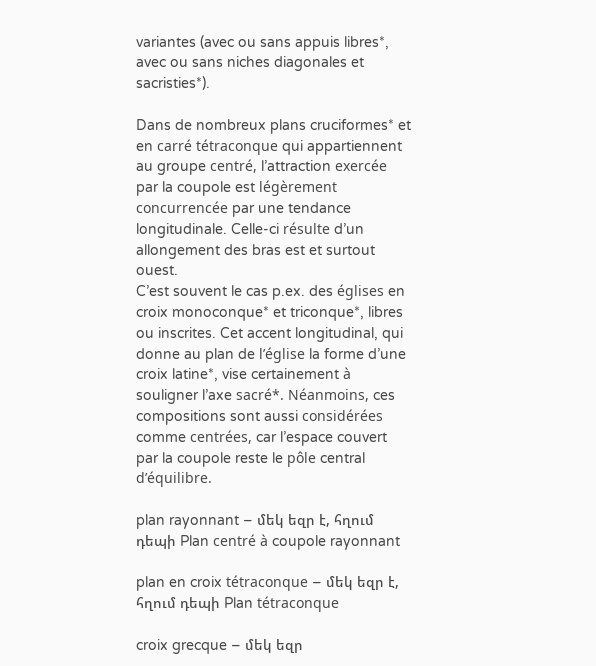variantes (avec ou sans appuis libres*, avec ou sans niches diagonales et sacristies*).

Dans de nombreux plans cruciformes* et en carré tétraconque qui appartiennent au groupe centré, l’attraction exercée par la coupole est légèrement concurrencée par une tendance longitudinale. Celle-ci résulte d’un allongement des bras est et surtout ouest.
C’est souvent le cas p.ex. des églises en croix monoconque* et triconque*, libres ou inscrites. Cet accent longitudinal, qui donne au plan de l’église la forme d’une croix latine*, vise certainement à souligner l’axe sacré*. Néanmoins, ces compositions sont aussi considérées comme centrées, car l’espace couvert par la coupole reste le pôle central d’équilibre.

plan rayonnant – մեկ եզր է, հղում դեպի Plan centré à coupole rayonnant

plan en croix tétraconque – մեկ եզր է, հղում դեպի Plan tétraconque

croix grecque – մեկ եզր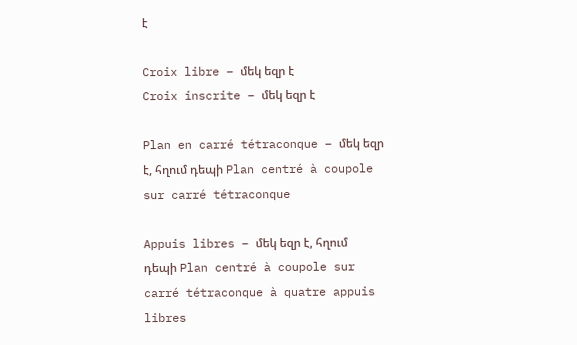է

Croix libre – մեկ եզր է
Croix inscrite – մեկ եզր է

Plan en carré tétraconque – մեկ եզր է, հղում դեպի Plan centré à coupole sur carré tétraconque

Appuis libres – մեկ եզր է, հղում դեպի Plan centré à coupole sur carré tétraconque à quatre appuis libres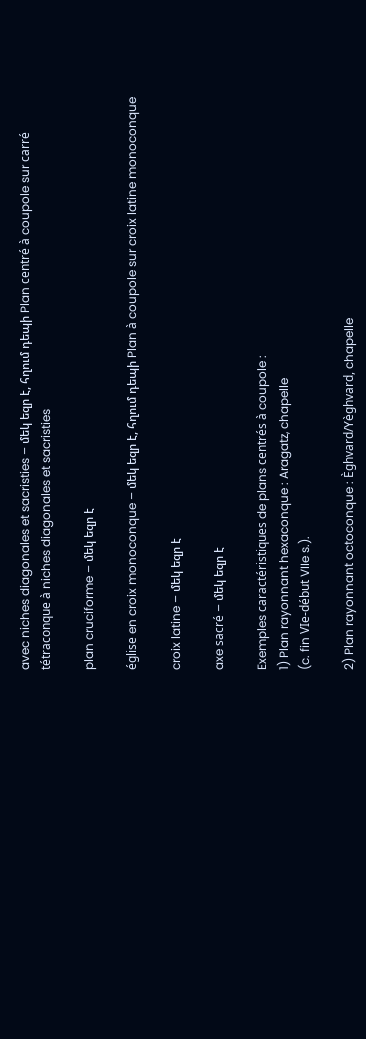avec niches diagonales et sacristies – մեկ եզր է, հղում դեպի Plan centré à coupole sur carré tétraconque à niches diagonales et sacristies

plan cruciforme – մեկ եզր է

église en croix monoconque – մեկ եզր է, հղում դեպի Plan à coupole sur croix latine monoconque

croix latine – մեկ եզր է

axe sacré – մեկ եզր է

Exemples caractéristiques de plans centrés à coupole :
1) Plan rayonnant hexaconque : Aragatz, chapelle
(c. fin VIe-début VIIe s.).

2) Plan rayonnant octoconque : Èghvard/Yèghvard, chapelle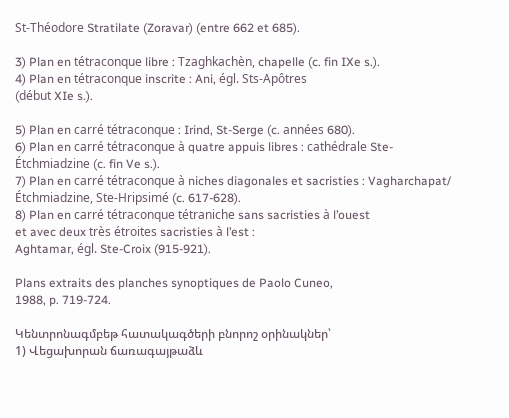St-Théodore Stratilate (Zoravar) (entre 662 et 685).

3) Plan en tétraconque libre : Tzaghkachèn, chapelle (c. fin IXe s.).
4) Plan en tétraconque inscrite : Ani, égl. Sts-Apôtres
(début XIe s.).

5) Plan en carré tétraconque : Irind, St-Serge (c. années 680).
6) Plan en carré tétraconque à quatre appuis libres : cathédrale Ste-Étchmiadzine (c. fin Ve s.).
7) Plan en carré tétraconque à niches diagonales et sacristies : Vagharchapat/ Étchmiadzine, Ste-Hripsimé (c. 617-628).
8) Plan en carré tétraconque tétraniche sans sacristies à l’ouest
et avec deux très étroites sacristies à l’est :
Aghtamar, égl. Ste-Croix (915-921).

Plans extraits des planches synoptiques de Paolo Cuneo,
1988, p. 719-724.

Կենտրոնագմբեթ հատակագծերի բնորոշ օրինակներ՝
1) Վեցախորան ճառագայթաձև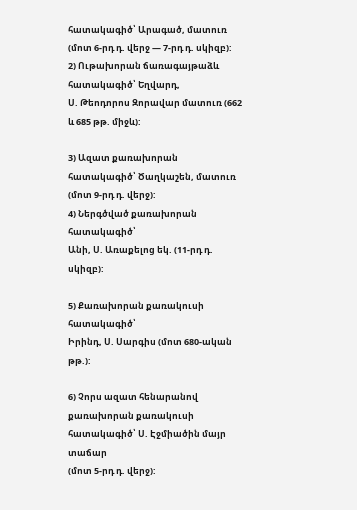հատակագիծ՝ Արագած, մատուռ (մոտ 6-րդ դ. վերջ — 7-րդ դ. սկիզբ):
2) Ութախորան ճառագայթաձև հատակագիծ՝ Եղվարդ,
Ս. Թեոդորոս Զորավար մատուռ (662 և 685 թթ. միջև):

3) Ազատ քառախորան հատակագիծ՝ Ծաղկաշեն, մատուռ (մոտ 9-րդ դ. վերջ):
4) Ներգծված քառախորան հատակագիծ՝
Անի, Ս. Առաքելոց եկ. (11-րդ դ. սկիզբ):

5) Քառախորան քառակուսի հատակագիծ՝
Իրինդ, Ս. Սարգիս (մոտ 680-ական թթ.):

6) Չորս ազատ հենարանով քառախորան քառակուսի հատակագիծ՝ Ս. Էջմիածին մայր տաճար
(մոտ 5-րդ դ. վերջ):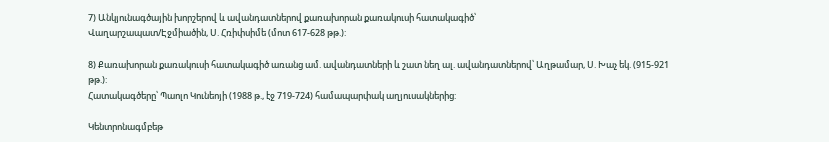7) Անկյունագծային խորշերով և ավանդատներով քառախորան քառակուսի հատակագիծ՝
Վաղարշապատ/Էջմիածին, Ս. Հռիփսիմե (մոտ 617-628 թթ.):

8) Քառախորան քառակուսի հատակագիծ առանց ամ. ավանդատների և շատ նեղ ալ. ավանդատներով՝ Աղթամար, Ս. Խաչ եկ. (915-921 թթ.):
Հատակագծերը՝ Պաոլո Կունեոյի (1988 թ., էջ 719-724) համապարփակ աղյուսակներից:

Կենտրոնագմբեթ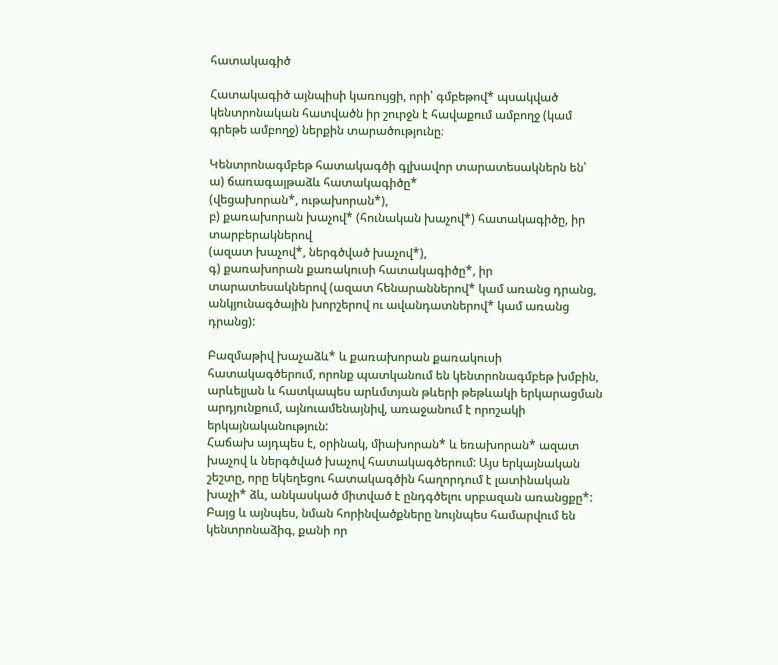հատակագիծ

Հատակագիծ այնպիսի կառույցի, որի՝ գմբեթով* պսակված կենտրոնական հատվածն իր շուրջն է հավաքում ամբողջ (կամ գրեթե ամբողջ) ներքին տարածությունը։

Կենտրոնագմբեթ հատակագծի գլխավոր տարատեսակներն են՝
ա) ճառագայթաձև հատակագիծը*
(վեցախորան*, ութախորան*),
բ) քառախորան խաչով* (հունական խաչով*) հատակագիծը, իր տարբերակներով
(ազատ խաչով*, ներգծված խաչով*),
գ) քառախորան քառակուսի հատակագիծը*, իր տարատեսակներով (ազատ հենարաններով* կամ առանց դրանց, անկյունագծային խորշերով ու ավանդատներով* կամ առանց դրանց):

Բազմաթիվ խաչաձև* և քառախորան քառակուսի հատակագծերում, որոնք պատկանում են կենտրոնագմբեթ խմբին, արևելյան և հատկապես արևմտյան թևերի թեթևակի երկարացման արդյունքում, այնուամենայնիվ, առաջանում է որոշակի երկայնականություն:
Հաճախ այդպես է, օրինակ, միախորան* և եռախորան* ազատ խաչով և ներգծված խաչով հատակագծերում: Այս երկայնական շեշտը, որը եկեղեցու հատակագծին հաղորդում է լատինական խաչի* ձև, անկասկած միտված է ընդգծելու սրբազան առանցքը*: Բայց և այնպես, նման հորինվածքները նույնպես համարվում են կենտրոնաձիգ, քանի որ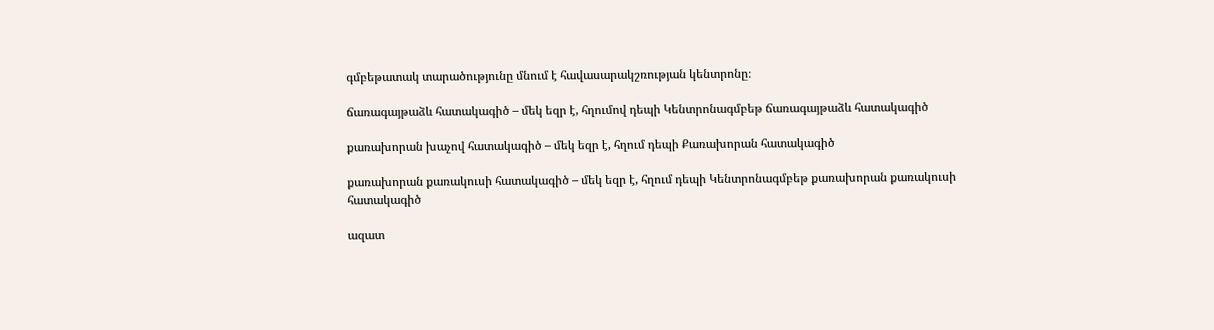գմբեթատակ տարածությունը մնում է հավասարակշռության կենտրոնը։

ճառագայթաձև հատակագիծ – մեկ եզր է, հղումով դեպի Կենտրոնագմբեթ ճառագայթաձև հատակագիծ

քառախորան խաչով հատակագիծ – մեկ եզր է, հղում դեպի Քառախորան հատակագիծ

քառախորան քառակուսի հատակագիծ – մեկ եզր է, հղում դեպի Կենտրոնագմբեթ քառախորան քառակուսի հատակագիծ

ազատ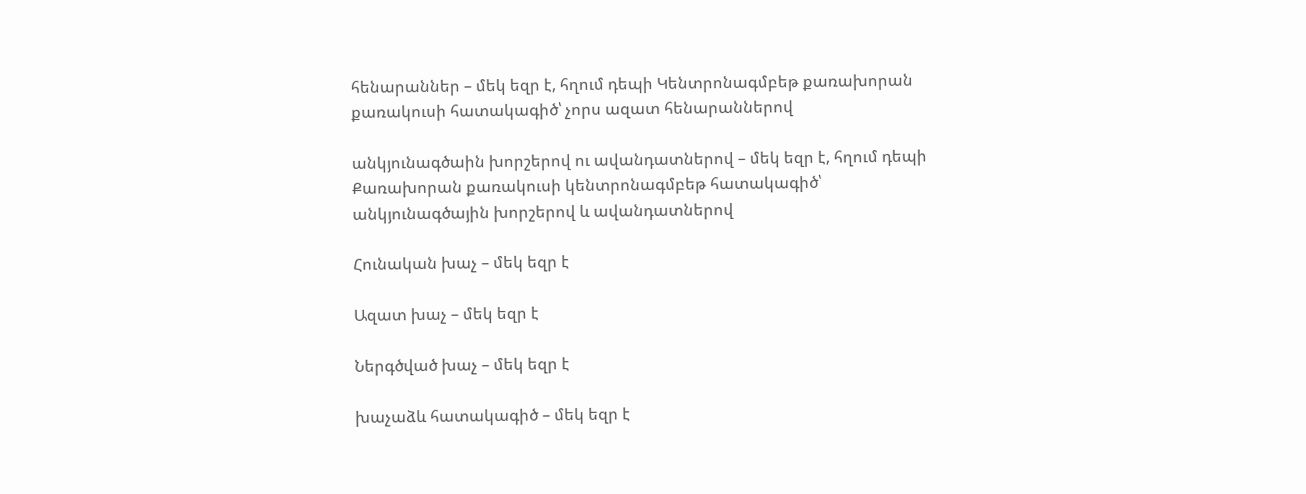հենարաններ – մեկ եզր է, հղում դեպի Կենտրոնագմբեթ քառախորան քառակուսի հատակագիծ՝ չորս ազատ հենարաններով

անկյունագծաին խորշերով ու ավանդատներով – մեկ եզր է, հղում դեպի Քառախորան քառակուսի կենտրոնագմբեթ հատակագիծ՝ անկյունագծային խորշերով և ավանդատներով

Հունական խաչ – մեկ եզր է

Ազատ խաչ – մեկ եզր է

Ներգծված խաչ – մեկ եզր է

խաչաձև հատակագիծ – մեկ եզր է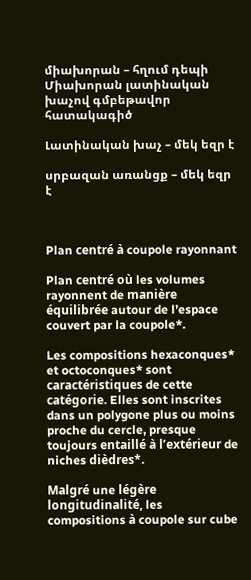միախորան – հղում դեպի Միախորան լատինական խաչով գմբեթավոր հատակագիծ

Լատինական խաչ – մեկ եզր է

սրբազան առանցք – մեկ եզր է



Plan centré à coupole rayonnant

Plan centré où les volumes rayonnent de manière équilibrée autour de l’espace couvert par la coupole*.

Les compositions hexaconques* et octoconques* sont caractéristiques de cette catégorie. Elles sont inscrites dans un polygone plus ou moins proche du cercle, presque toujours entaillé à l’extérieur de niches dièdres*.

Malgré une légère longitudinalité, les compositions à coupole sur cube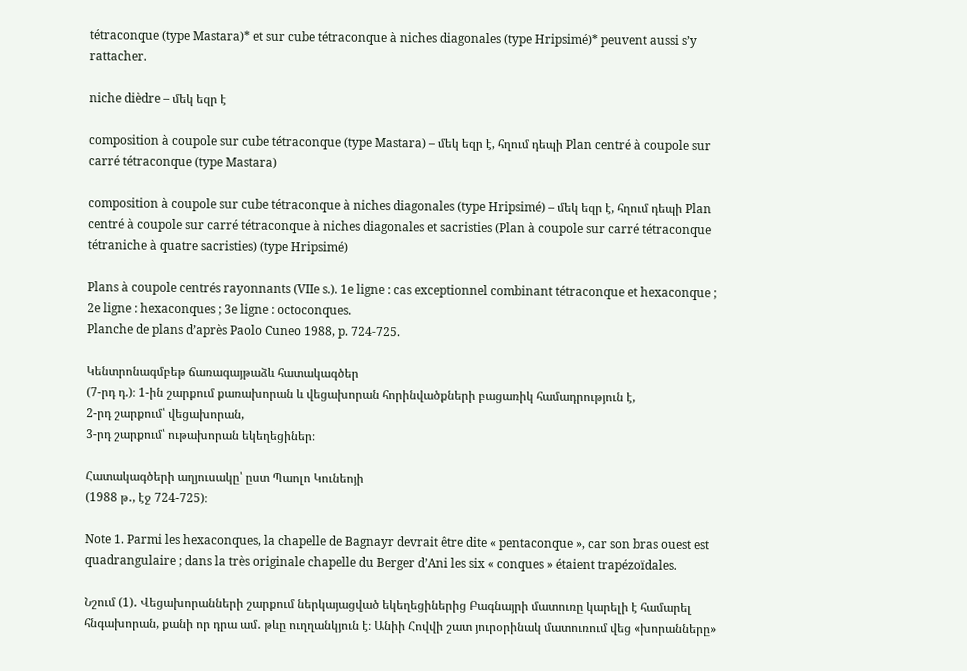tétraconque (type Mastara)* et sur cube tétraconque à niches diagonales (type Hripsimé)* peuvent aussi s’y rattacher.

niche dièdre – մեկ եզր է

composition à coupole sur cube tétraconque (type Mastara) – մեկ եզր է, հղում դեպի Plan centré à coupole sur carré tétraconque (type Mastara)

composition à coupole sur cube tétraconque à niches diagonales (type Hripsimé) – մեկ եզր է, հղում դեպի Plan centré à coupole sur carré tétraconque à niches diagonales et sacristies (Plan à coupole sur carré tétraconque tétraniche à quatre sacristies) (type Hripsimé)

Plans à coupole centrés rayonnants (VIIe s.). 1e ligne : cas exceptionnel combinant tétraconque et hexaconque ; 2e ligne : hexaconques ; 3e ligne : octoconques.
Planche de plans d’après Paolo Cuneo 1988, p. 724-725.

Կենտրոնագմբեթ ճառագայթաձև հատակագծեր
(7-րդ դ.)։ 1-ին շարքում քառախորան և վեցախորան հորինվածքների բացառիկ համադրություն է,
2-րդ շարքում՝ վեցախորան,
3-րդ շարքում՝ ութախորան եկեղեցիներ։

Հատակագծերի աղյուսակը՝ ըստ Պաոլո Կունեոյի
(1988 թ․, էջ 724-725)։

Note 1. Parmi les hexaconques, la chapelle de Bagnayr devrait être dite « pentaconque », car son bras ouest est quadrangulaire ; dans la très originale chapelle du Berger d’Ani les six « conques » étaient trapézoïdales.

Նշում (1)․ Վեցախորանների շարքում ներկայացված եկեղեցիներից Բագնայրի մատուռը կարելի է համարել հնգախորան, քանի որ դրա ամ․ թևը ուղղանկյուն է։ Անիի Հովվի շատ յուրօրինակ մատուռում վեց «խորանները»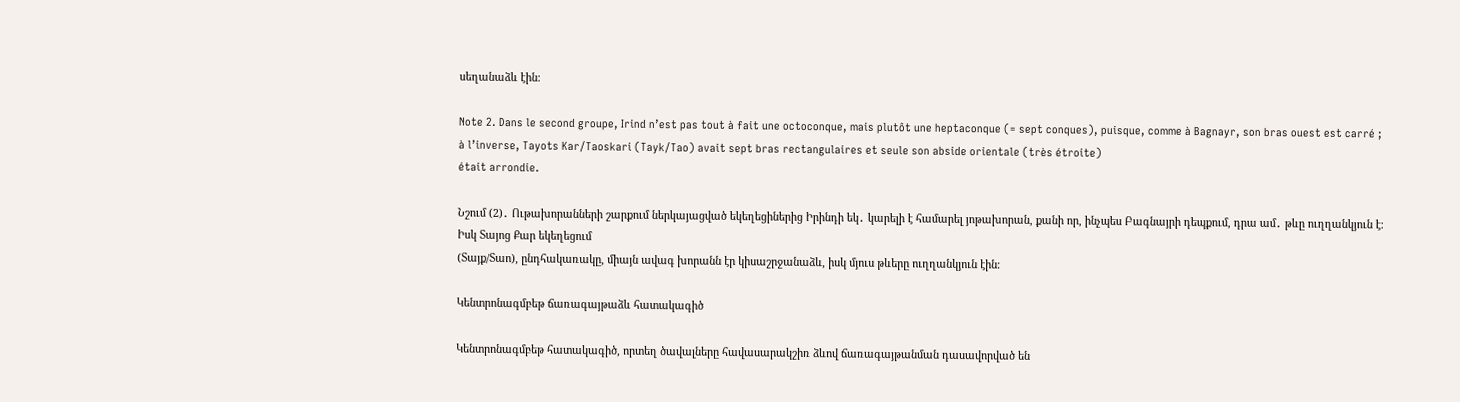սեղանաձև էին։

Note 2. Dans le second groupe, Irind n’est pas tout à fait une octoconque, mais plutôt une heptaconque (= sept conques), puisque, comme à Bagnayr, son bras ouest est carré ;
à l’inverse, Tayots Kar/Taoskari (Tayk/Tao) avait sept bras rectangulaires et seule son abside orientale (très étroite)
était arrondie.

Նշում (2)․ Ութախորանների շարքում ներկայացված եկեղեցիներից Իրինդի եկ․ կարելի է համարել յոթախորան, քանի որ, ինչպես Բագնայրի դեպքում, դրա ամ․ թևը ուղղանկյուն է։ Իսկ Տայոց Քար եկեղեցում
(Տայք/Տաո), ընդհակառակը, միայն ավագ խորանն էր կիսաշրջանաձև, իսկ մյուս թևերը ուղղանկյուն էին։

Կենտրոնագմբեթ ճառագայթաձև հատակագիծ

Կենտրոնագմբեթ հատակագիծ, որտեղ ծավալները հավասարակշիռ ձևով ճառագայթանման դասավորված են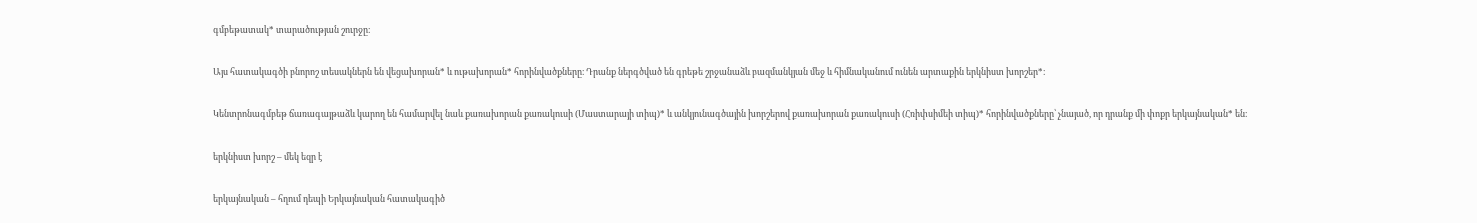գմբեթատակ* տարածության շուրջը։

Այս հատակագծի բնորոշ տեսակներն են վեցախորան* և ութախորան* հորինվածքները։ Դրանք ներգծված են գրեթե շրջանաձև բազմանկյան մեջ և հիմնականում ունեն արտաքին երկնիստ խորշեր*։

Կենտրոնագմբեթ ճառագայթաձև կարող են համարվել նաև քառախորան քառակուսի (Մաստարայի տիպ)* և անկյունագծային խորշերով քառախորան քառակուսի (Հռիփսիմեի տիպ)* հորինվածքները՝ չնայած, որ դրանք մի փոքր երկայնական* են։

երկնիստ խորշ – մեկ եզր է

երկայնական – հղում դեպի Երկայնական հատակագիծ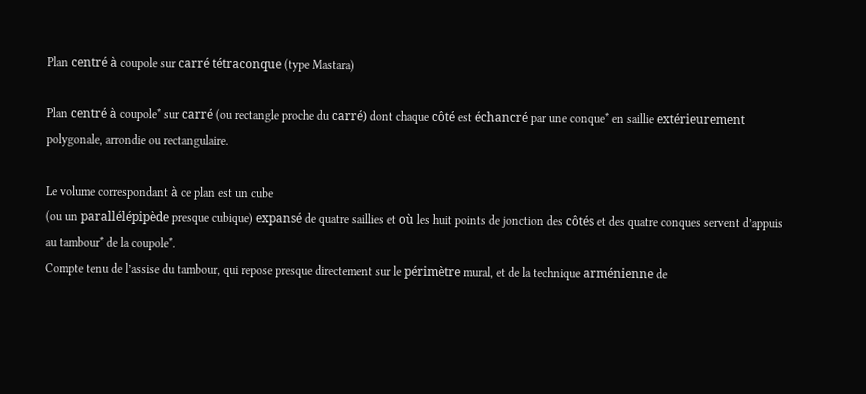Plan centré à coupole sur carré tétraconque (type Mastara)

Plan centré à coupole* sur carré (ou rectangle proche du carré) dont chaque côté est échancré par une conque* en saillie extérieurement polygonale, arrondie ou rectangulaire.

Le volume correspondant à ce plan est un cube
(ou un parallélépipède presque cubique) expansé de quatre saillies et où les huit points de jonction des côtés et des quatre conques servent d’appuis au tambour* de la coupole*.
Compte tenu de l’assise du tambour, qui repose presque directement sur le périmètre mural, et de la technique arménienne de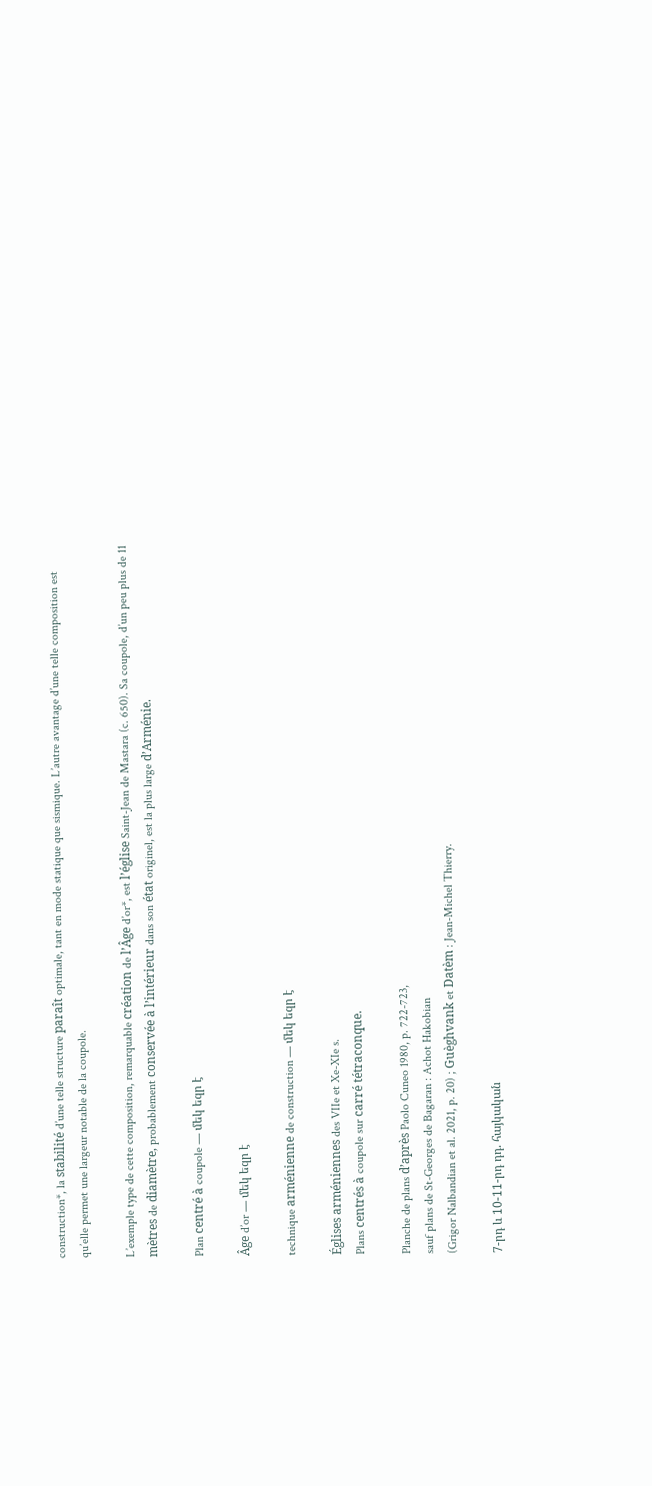construction*, la stabilité d’une telle structure paraît optimale, tant en mode statique que sismique. L’autre avantage d’une telle composition est qu’elle permet une largeur notable de la coupole.

L’exemple type de cette composition, remarquable création de l’Âge d’or*, est l’église Saint-Jean de Mastara (c. 650). Sa coupole, d’un peu plus de 11 mètres de diamètre, probablement conservée à l’intérieur dans son état originel, est la plus large d’Arménie.

Plan centré à coupole — մեկ եզր է

Âge d’or — մեկ եզր է

technique arménienne de construction — մեկ եզր է

Églises arméniennes des VIIe et Xe-XIe s.
Plans centrés à coupole sur carré tétraconque.

Planche de plans d’après Paolo Cuneo 1980, p. 722-723,
sauf plans de St-Georges de Bagaran : Achot Hakobian
(Grigor Nalbandian et al. 2021, p. 20) ; Guèghvank et Datèm : Jean-Michel Thierry.

7-րդ և 10-11-րդ դդ. հայկական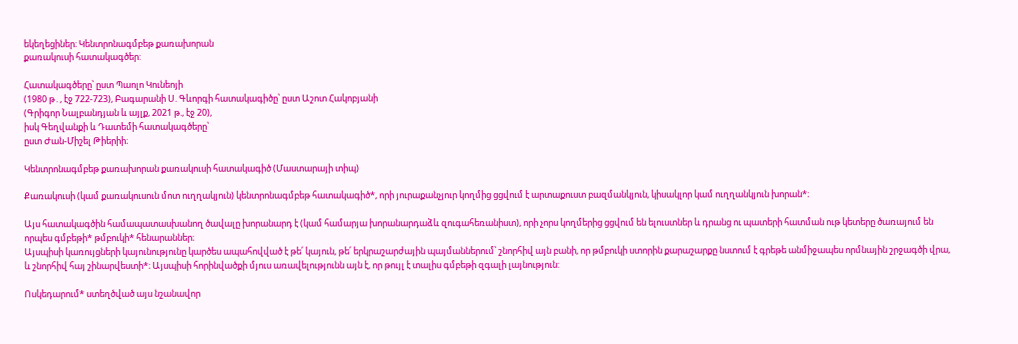եկեղեցիներ։ Կենտրոնագմբեթ քառախորան
քառակուսի հատակագծեր:

Հատակագծերը՝ ըստ Պաոլո Կունեոյի
(1980 թ․, էջ 722-723), Բագարանի Ս. Գևորգի հատակագիծը՝ ըստ Աշոտ Հակոբյանի
(Գրիգոր Նալբանդյան և այլք, 2021 թ., էջ 20),
իսկ Գեղվանքի և Դատեմի հատակագծերը՝
ըստ Ժան-Միշել Թիերիի։

Կենտրոնագմբեթ քառախորան քառակուսի հատակագիծ (Մաստարայի տիպ)

Քառակուսի (կամ քառակուսուն մոտ ուղղակյուն) կենտրոնագմբեթ հատակագիծ*, որի յուրաքանչյուր կողմից ցցվում է արտաքուստ բազմանկյուն, կիսակլոր կամ ուղղանկյուն խորան*։

Այս հատակագծին համապատասխանող ծավալը խորանարդ է (կամ համարյա խորանարդաձև զուգահեռանիստ), որի չորս կողմերից ցցվում են ելուստներ և դրանց ու պատերի հատման ութ կետերը ծառայում են որպես գմբեթի* թմբուկի* հենարաններ։
Այսպիսի կառույցների կայունությունը կարծես ապահովված է թե՛ կայուն, թե՛ երկրաշարժային պայմաններում՝ շնորհիվ այն բանի, որ թմբուկի ստորին քարաշարքը նստում է գրեթե անմիջապես որմնային շրջագծի վրա, և շնորհիվ հայ շինարվեստի*։ Այսպիսի հորինվածքի մյուս առավելությունն այն է, որ թույլ է տալիս գմբեթի զգալի լայնություն:

Ոսկեդարում* ստեղծված այս նշանավոր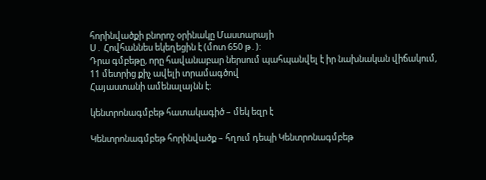հորինվածքի բնորոշ օրինակը Մաստարայի
Ս․ Հովհաննես եկեղեցին է (մոտ 650 թ․):
Դրա գմբեթը, որը հավանաբար ներսում պահպանվել է իր նախնական վիճակում,
11 մետրից քիչ ավելի տրամագծով
Հայաստանի ամենալայնն է։

կենտրոնագմբեթ հատակագիծ – մեկ եզր է

Կենտրոնագմբեթ հորինվածք – հղում դեպի Կենտրոնագմբեթ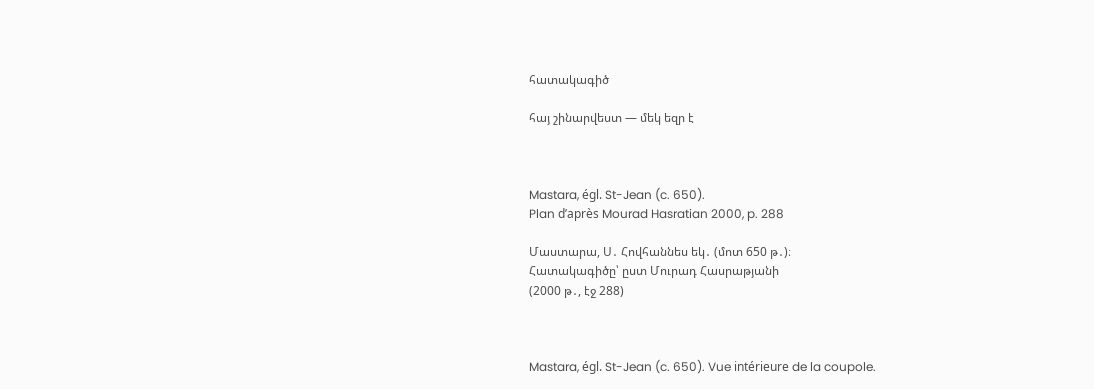հատակագիծ

հայ շինարվեստ — մեկ եզր է



Mastara, égl. St-Jean (c. 650).
Plan d’après Mourad Hasratian 2000, p. 288

Մաստարա, Ս․ Հովհաննես եկ․ (մոտ 650 թ․)։
Հատակագիծը՝ ըստ Մուրադ Հասրաթյանի
(2000 թ․, էջ 288)



Mastara, égl. St-Jean (c. 650). Vue intérieure de la coupole.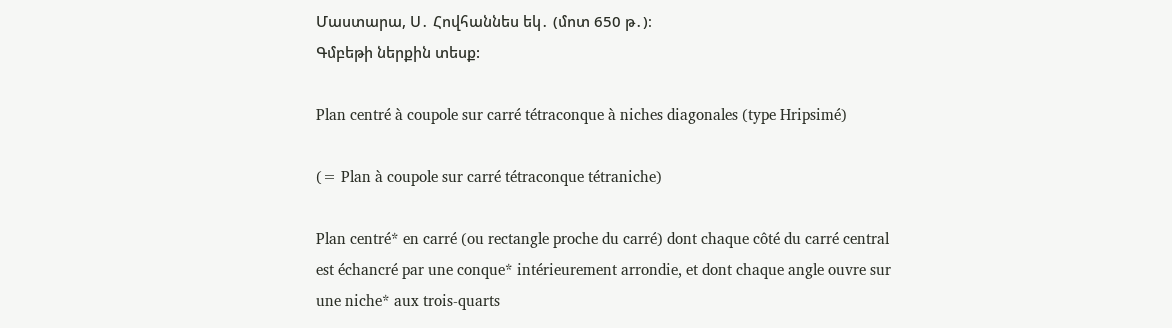Մաստարա, Ս․ Հովհաննես եկ․ (մոտ 650 թ․)։
Գմբեթի ներքին տեսք:

Plan centré à coupole sur carré tétraconque à niches diagonales (type Hripsimé)

(= Plan à coupole sur carré tétraconque tétraniche)

Plan centré* en carré (ou rectangle proche du carré) dont chaque côté du carré central est échancré par une conque* intérieurement arrondie, et dont chaque angle ouvre sur une niche* aux trois-quarts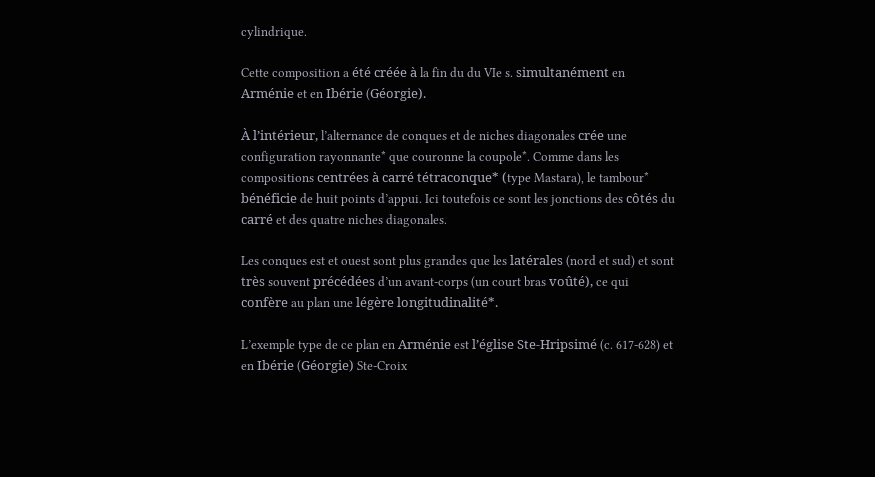cylindrique.

Cette composition a été créée à la fin du du VIe s. simultanément en Arménie et en Ibérie (Géorgie).

À l’intérieur, l’alternance de conques et de niches diagonales crée une configuration rayonnante* que couronne la coupole*. Comme dans les compositions centrées à carré tétraconque* (type Mastara), le tambour* bénéficie de huit points d’appui. Ici toutefois ce sont les jonctions des côtés du carré et des quatre niches diagonales.

Les conques est et ouest sont plus grandes que les latérales (nord et sud) et sont très souvent précédées d’un avant-corps (un court bras voûté), ce qui confère au plan une légère longitudinalité*.

L’exemple type de ce plan en Arménie est l’église Ste-Hripsimé (c. 617-628) et en Ibérie (Géorgie) Ste-Croix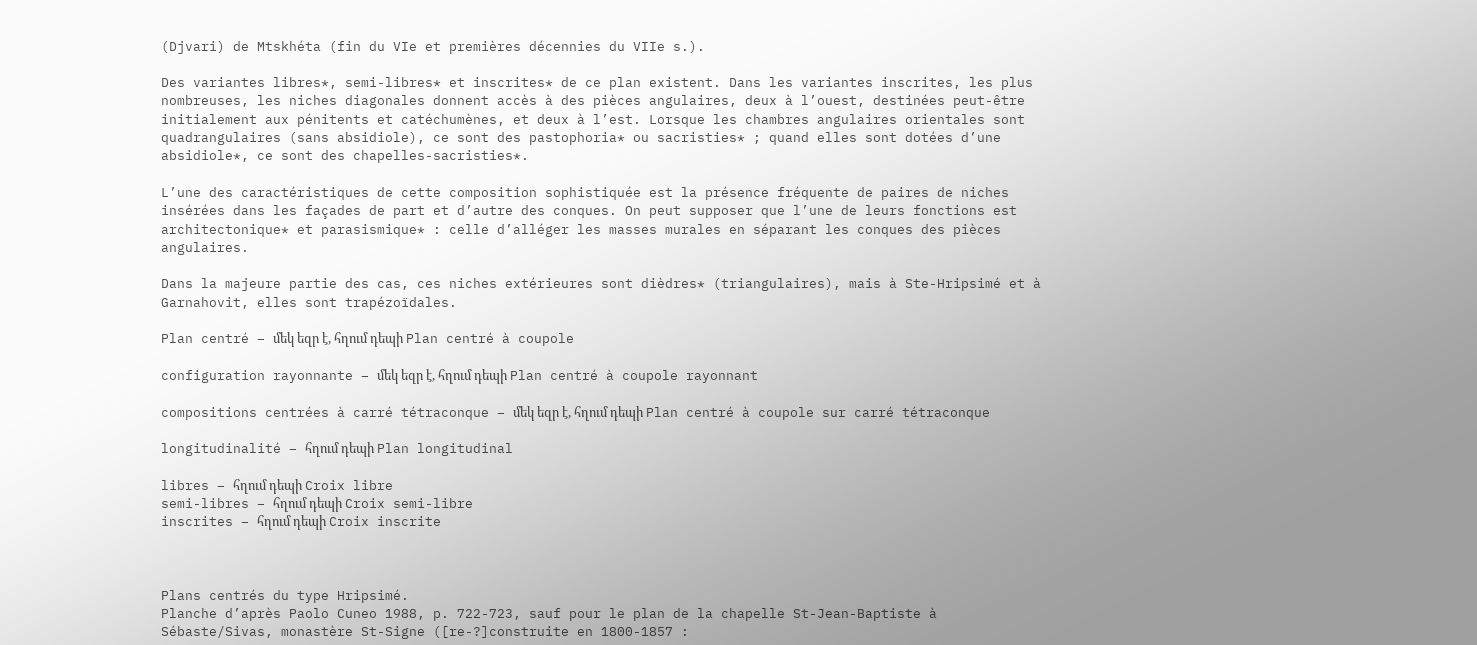(Djvari) de Mtskhéta (fin du VIe et premières décennies du VIIe s.).

Des variantes libres*, semi-libres* et inscrites* de ce plan existent. Dans les variantes inscrites, les plus nombreuses, les niches diagonales donnent accès à des pièces angulaires, deux à l’ouest, destinées peut-être initialement aux pénitents et catéchumènes, et deux à l’est. Lorsque les chambres angulaires orientales sont quadrangulaires (sans absidiole), ce sont des pastophoria* ou sacristies* ; quand elles sont dotées d’une absidiole*, ce sont des chapelles-sacristies*.

L’une des caractéristiques de cette composition sophistiquée est la présence fréquente de paires de niches insérées dans les façades de part et d’autre des conques. On peut supposer que l’une de leurs fonctions est architectonique* et parasismique* : celle d’alléger les masses murales en séparant les conques des pièces angulaires.

Dans la majeure partie des cas, ces niches extérieures sont dièdres* (triangulaires), mais à Ste-Hripsimé et à Garnahovit, elles sont trapézoïdales.

Plan centré – մեկ եզր է, հղում դեպի Plan centré à coupole

configuration rayonnante – մեկ եզր է, հղում դեպի Plan centré à coupole rayonnant

compositions centrées à carré tétraconque – մեկ եզր է, հղում դեպի Plan centré à coupole sur carré tétraconque

longitudinalité – հղում դեպի Plan longitudinal

libres – հղում դեպի Croix libre
semi-libres – հղում դեպի Croix semi-libre
inscrites – հղում դեպի Croix inscrite



Plans centrés du type Hripsimé.
Planche d’après Paolo Cuneo 1988, p. 722-723, sauf pour le plan de la chapelle St-Jean-Baptiste à Sébaste/Sivas, monastère St-Signe ([re-?]construite en 1800-1857 :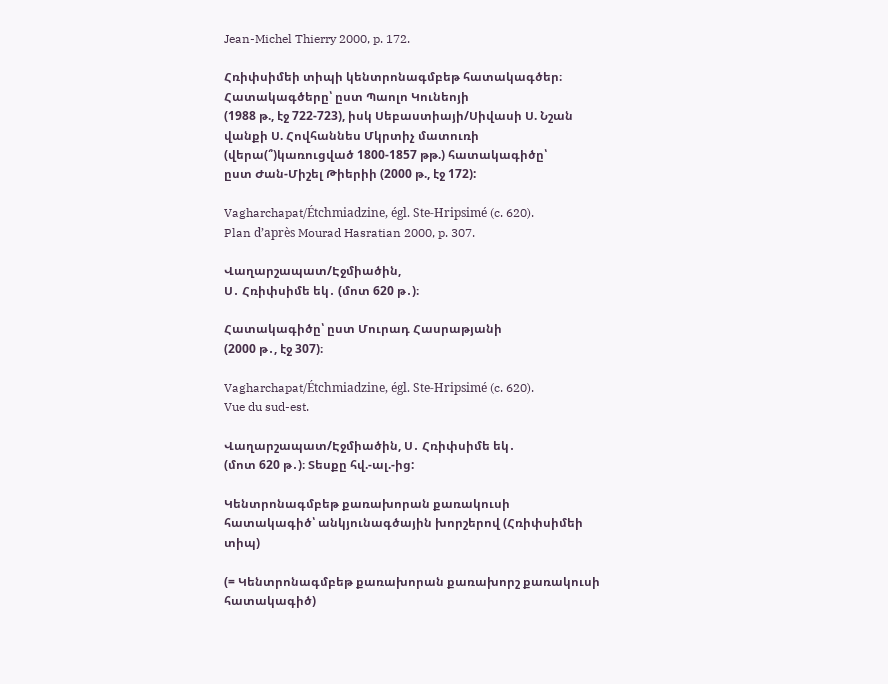Jean-Michel Thierry 2000, p. 172.

Հռիփսիմեի տիպի կենտրոնագմբեթ հատակագծեր։
Հատակագծերը՝ ըստ Պաոլո Կունեոյի
(1988 թ., էջ 722-723), իսկ Սեբաստիայի/Սիվասի Ս. Նշան վանքի Ս. Հովհաննես Մկրտիչ մատուռի (վերա(՞)կառուցված 1800-1857 թթ.) հատակագիծը՝
ըստ Ժան-Միշել Թիերիի (2000 թ., էջ 172):

Vagharchapat/Étchmiadzine, égl. Ste-Hripsimé (c. 620).
Plan d’après Mourad Hasratian 2000, p. 307.

Վաղարշապատ/Էջմիածին,
Ս․ Հռիփսիմե եկ․ (մոտ 620 թ․)։

Հատակագիծը՝ ըստ Մուրադ Հասրաթյանի
(2000 թ․, էջ 307)։

Vagharchapat/Étchmiadzine, égl. Ste-Hripsimé (c. 620).
Vue du sud-est.

Վաղարշապատ/Էջմիածին, Ս․ Հռիփսիմե եկ․
(մոտ 620 թ․)։ Տեսքը հվ.-ալ.-ից:

Կենտրոնագմբեթ քառախորան քառակուսի հատակագիծ՝ անկյունագծային խորշերով (Հռիփսիմեի տիպ)

(= Կենտրոնագմբեթ քառախորան քառախորշ քառակուսի հատակագիծ)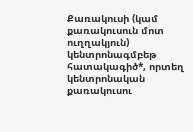Քառակուսի (կամ քառակուսուն մոտ ուղղակյուն) կենտրոնագմբեթ հատակագիծ*, որտեղ կենտրոնական քառակուսու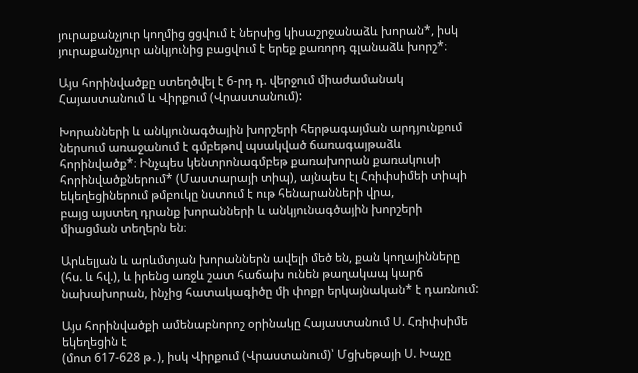յուրաքանչյուր կողմից ցցվում է ներսից կիսաշրջանաձև խորան*, իսկ յուրաքանչյուր անկյունից բացվում է երեք քառորդ գլանաձև խորշ*։

Այս հորինվածքը ստեղծվել է 6-րդ դ. վերջում միաժամանակ Հայաստանում և Վիրքում (Վրաստանում):

Խորանների և անկյունագծային խորշերի հերթագայման արդյունքում ներսում առաջանում է գմբեթով պսակված ճառագայթաձև հորինվածք*։ Ինչպես կենտրոնագմբեթ քառախորան քառակուսի հորինվածքներում* (Մաստարայի տիպ), այնպես էլ Հռիփսիմեի տիպի եկեղեցիներում թմբուկը նստում է ութ հենարանների վրա,
բայց այստեղ դրանք խորանների և անկյունագծային խորշերի
միացման տեղերն են։

Արևելյան և արևմտյան խորաններն ավելի մեծ են, քան կողայինները (հս. և հվ.), և իրենց առջև շատ հաճախ ունեն թաղակապ կարճ նախախորան, ինչից հատակագիծը մի փոքր երկայնական* է դառնում:

Այս հորինվածքի ամենաբնորոշ օրինակը Հայաստանում Ս. Հռիփսիմե եկեղեցին է
(մոտ 617-628 թ․), իսկ Վիրքում (Վրաստանում)՝ Մցխեթայի Ս. Խաչը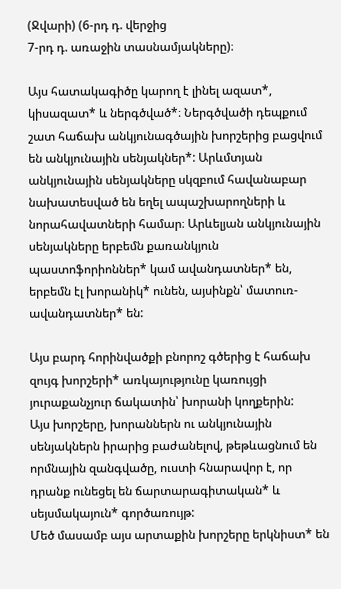(Ջվարի) (6-րդ դ. վերջից
7-րդ դ. առաջին տասնամյակները)։

Այս հատակագիծը կարող է լինել ազատ*, կիսազատ* և ներգծված*։ Ներգծվածի դեպքում շատ հաճախ անկյունագծային խորշերից բացվում են անկյունային սենյակներ*: Արևմտյան անկյունային սենյակները սկզբում հավանաբար նախատեսված են եղել ապաշխարողների և նորահավատների համար։ Արևելյան անկյունային սենյակները երբեմն քառանկյուն պաստոֆորիոններ* կամ ավանդատներ* են, երբեմն էլ խորանիկ* ունեն, այսինքն՝ մատուռ-ավանդատներ* են:

Այս բարդ հորինվածքի բնորոշ գծերից է հաճախ զույգ խորշերի* առկայությունը կառույցի յուրաքանչյուր ճակատին՝ խորանի կողքերին:
Այս խորշերը, խորաններն ու անկյունային սենյակներն իրարից բաժանելով, թեթևացնում են որմնային զանգվածը, ուստի հնարավոր է, որ դրանք ունեցել են ճարտարագիտական* և սեյսմակայուն* գործառույթ:
Մեծ մասամբ այս արտաքին խորշերը երկնիստ* են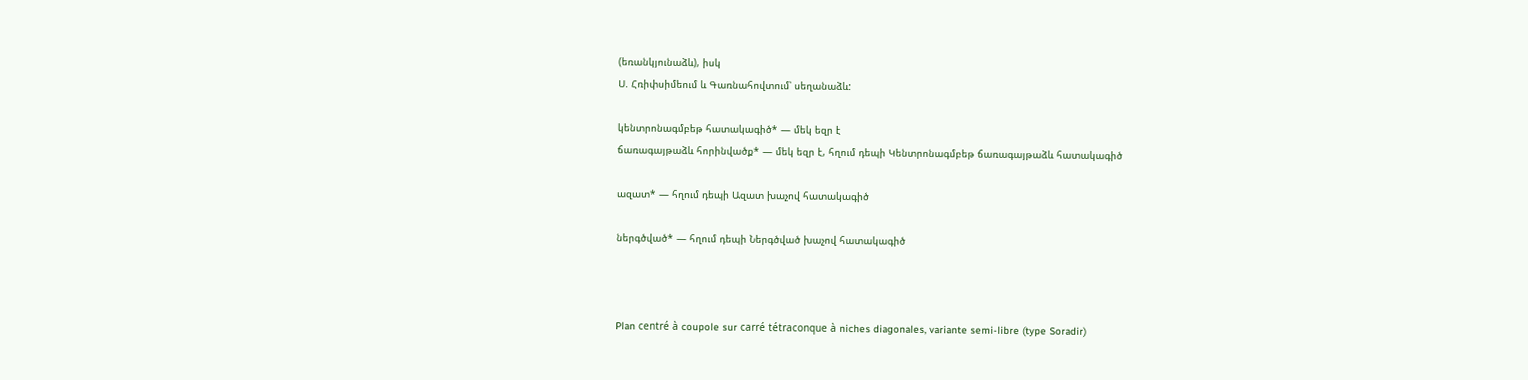(եռանկյունաձև), իսկ
Ս. Հռիփսիմեում և Գառնահովտում՝ սեղանաձև:

կենտրոնագմբեթ հատակագիծ* — մեկ եզր է
ճառագայթաձև հորինվածք* — մեկ եզր է, հղում դեպի Կենտրոնագմբեթ ճառագայթաձև հատակագիծ

ազատ* — հղում դեպի Ազատ խաչով հատակագիծ

ներգծված* — հղում դեպի Ներգծված խաչով հատակագիծ



Plan centré à coupole sur carré tétraconque à niches diagonales, variante semi-libre (type Soradir)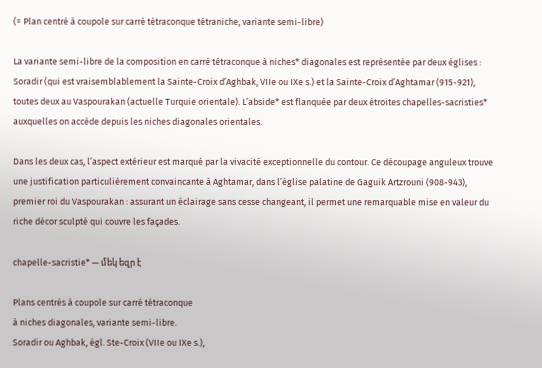(= Plan centré à coupole sur carré tétraconque tétraniche, variante semi-libre)

La variante semi-libre de la composition en carré tétraconque à niches* diagonales est représentée par deux églises : Soradir (qui est vraisemblablement la Sainte-Croix d’Aghbak, VIIe ou IXe s.) et la Sainte-Croix d’Aghtamar (915-921), toutes deux au Vaspourakan (actuelle Turquie orientale). L’abside* est flanquée par deux étroites chapelles-sacristies* auxquelles on accède depuis les niches diagonales orientales.

Dans les deux cas, l’aspect extérieur est marqué par la vivacité exceptionnelle du contour. Ce découpage anguleux trouve une justification particulièrement convaincante à Aghtamar, dans l’église palatine de Gaguik Artzrouni (908-943), premier roi du Vaspourakan : assurant un éclairage sans cesse changeant, il permet une remarquable mise en valeur du riche décor sculpté qui couvre les façades.

chapelle-sacristie* — մեկ եզր է

Plans centrés à coupole sur carré tétraconque
à niches diagonales, variante semi-libre.
Soradir ou Aghbak, égl. Ste-Croix (VIIe ou IXe s.),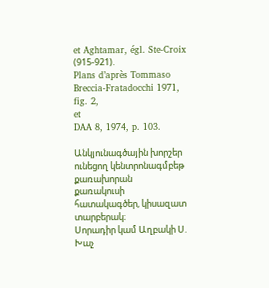et Aghtamar, égl. Ste-Croix (915-921).
Plans d’après Tommaso Breccia-Fratadocchi 1971, fig. 2,
et
DAA 8, 1974, p. 103.

Անկյունագծային խորշեր ունեցող կենտրոնագմբեթ քառախորան
քառակուսի հատակագծեր, կիսազատ տարբերակ։
Սորադիր կամ Աղբակի Ս. Խաչ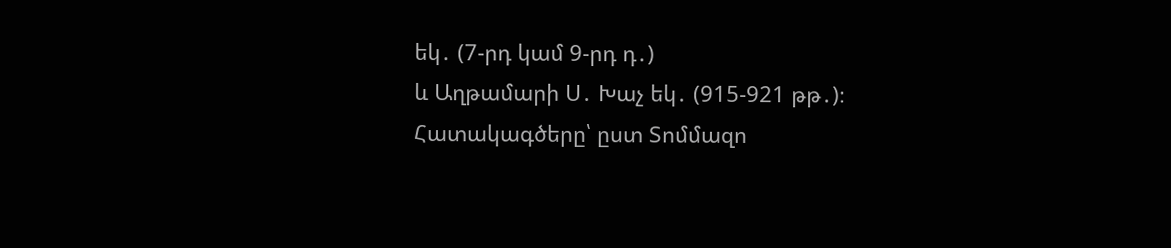եկ․ (7-րդ կամ 9-րդ դ․)
և Աղթամարի Ս․ Խաչ եկ․ (915-921 թթ․)։
Հատակագծերը՝ ըստ Տոմմազո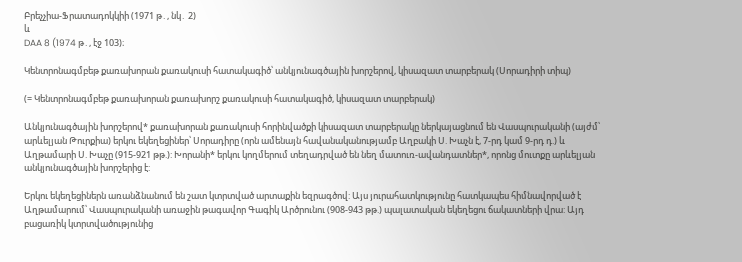Բրեչչիա-Ֆրատադոկկիի (1971 թ․, նկ․ 2)
և
DAA 8 (1974 թ․, էջ 103)։

Կենտրոնագմբեթ քառախորան քառակուսի հատակագիծ՝ անկյունագծային խորշերով, կիսազատ տարբերակ (Սորադիրի տիպ)

(= Կենտրոնագմբեթ քառախորան քառախորշ քառակուսի հատակագիծ, կիսազատ տարբերակ)

Անկյունագծային խորշերով* քառախորան քառակուսի հորինվածքի կիսազատ տարբերակը ներկայացնում են Վասպուրականի (այժմ՝ արևելյան Թուրքիա) երկու եկեղեցիներ՝ Սորադիրը (որն ամենայն հավանականությամբ Աղբակի Ս. Խաչն է, 7-րդ կամ 9-րդ դ.) և Աղթամարի Ս. Խաչը (915-921 թթ.): Խորանի* երկու կողմերում տեղադրված են նեղ մատուռ-ավանդատներ*, որոնց մուտքը արևելյան անկյունագծային խորշերից է:

Երկու եկեղեցիներն առանձնանում են շատ կտրտված արտաքին եզրագծով: Այս յուրահատկությունը հատկապես հիմնավորված է Աղթամարում՝ Վասպուրականի առաջին թագավոր Գագիկ Արծրունու (908-943 թթ.) պալատական եկեղեցու ճակատների վրա: Այդ բացառիկ կտրտվածությունից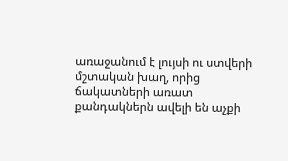առաջանում է լույսի ու ստվերի մշտական խաղ, որից ճակատների առատ քանդակներն ավելի են աչքի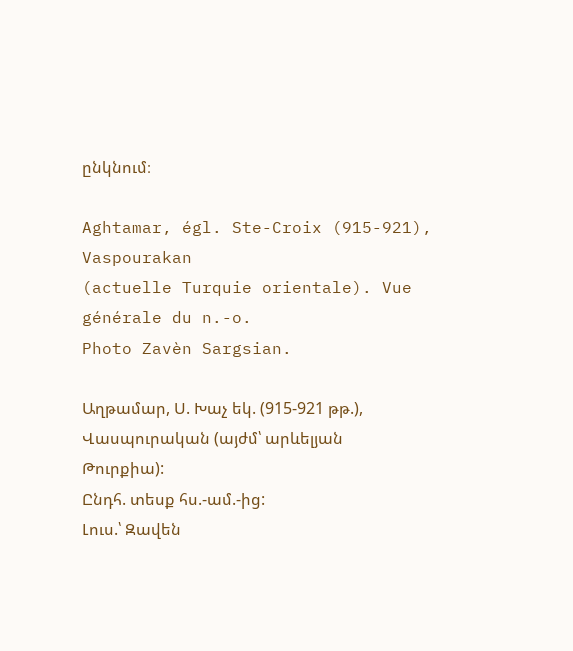ընկնում։

Aghtamar, égl. Ste-Croix (915-921), Vaspourakan
(actuelle Turquie orientale). Vue générale du n.-o.
Photo Zavèn Sargsian.

Աղթամար, Ս. Խաչ եկ. (915-921 թթ.),
Վասպուրական (այժմ՝ արևելյան Թուրքիա):
Ընդհ. տեսք հս.-ամ.-ից:
Լուս.՝ Զավեն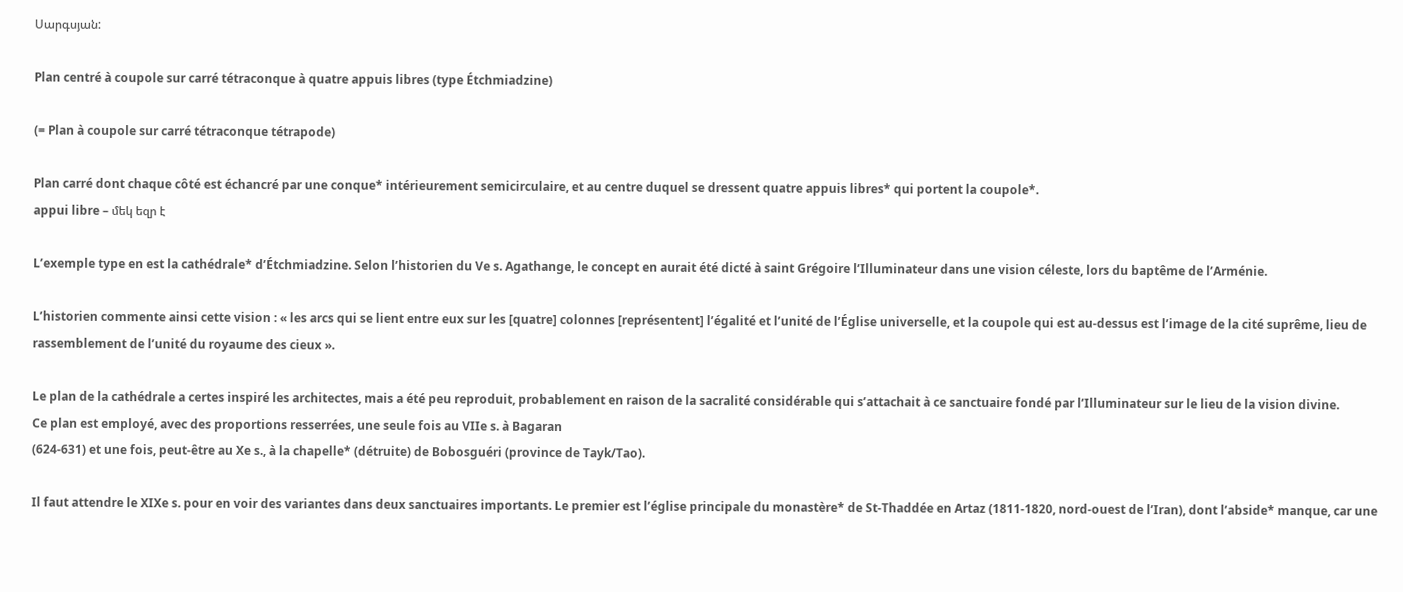Սարգսյան:

Plan centré à coupole sur carré tétraconque à quatre appuis libres (type Étchmiadzine)

(= Plan à coupole sur carré tétraconque tétrapode)

Plan carré dont chaque côté est échancré par une conque* intérieurement semicirculaire, et au centre duquel se dressent quatre appuis libres* qui portent la coupole*.
appui libre – մեկ եզր է

L’exemple type en est la cathédrale* d’Étchmiadzine. Selon l’historien du Ve s. Agathange, le concept en aurait été dicté à saint Grégoire l’Illuminateur dans une vision céleste, lors du baptême de l’Arménie.

L’historien commente ainsi cette vision : « les arcs qui se lient entre eux sur les [quatre] colonnes [représentent] l’égalité et l’unité de l’Église universelle, et la coupole qui est au-dessus est l’image de la cité suprême, lieu de rassemblement de l’unité du royaume des cieux ».

Le plan de la cathédrale a certes inspiré les architectes, mais a été peu reproduit, probablement en raison de la sacralité considérable qui s’attachait à ce sanctuaire fondé par l’Illuminateur sur le lieu de la vision divine.
Ce plan est employé, avec des proportions resserrées, une seule fois au VIIe s. à Bagaran
(624-631) et une fois, peut-être au Xe s., à la chapelle* (détruite) de Bobosguéri (province de Tayk/Tao).

Il faut attendre le XIXe s. pour en voir des variantes dans deux sanctuaires importants. Le premier est l’église principale du monastère* de St-Thaddée en Artaz (1811-1820, nord-ouest de l’Iran), dont l’abside* manque, car une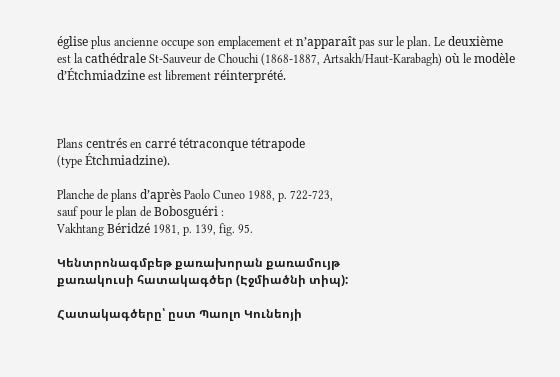église plus ancienne occupe son emplacement et n’apparaît pas sur le plan. Le deuxième est la cathédrale St-Sauveur de Chouchi (1868-1887, Artsakh/Haut-Karabagh) où le modèle d’Étchmiadzine est librement réinterprété.



Plans centrés en carré tétraconque tétrapode
(type Étchmiadzine).

Planche de plans d’après Paolo Cuneo 1988, p. 722-723,
sauf pour le plan de Bobosguéri :
Vakhtang Béridzé 1981, p. 139, fig. 95.

Կենտրոնագմբեթ քառախորան քառամույթ
քառակուսի հատակագծեր (Էջմիածնի տիպ):

Հատակագծերը՝ ըստ Պաոլո Կունեոյի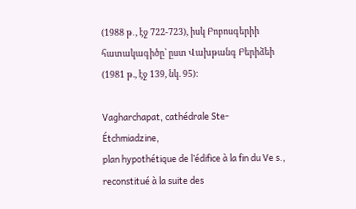(1988 թ․, էջ 722-723), իսկ Բոբոսգերիի հատակագիծը՝ ըստ Վախթանգ Բերիձեի (1981 թ., էջ 139, նկ. 95):

Vagharchapat, cathédrale Ste-Étchmiadzine,
plan hypothétique de l’édifice à la fin du Ve s.,
reconstitué à la suite des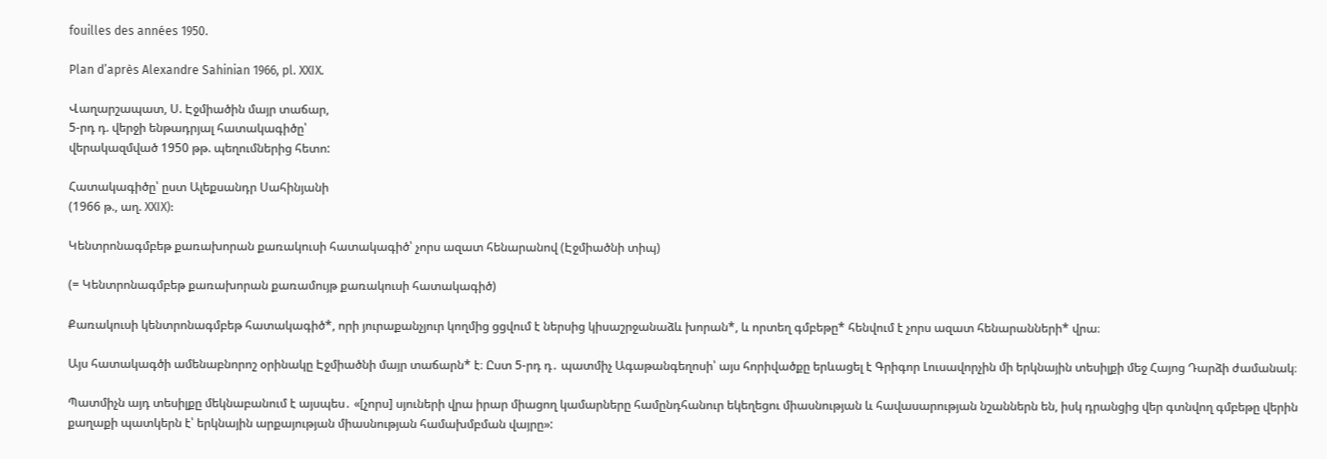fouilles des années 1950.

Plan d’après Alexandre Sahinian 1966, pl. XXIX.

Վաղարշապատ, Ս. Էջմիածին մայր տաճար,
5-րդ դ. վերջի ենթադրյալ հատակագիծը՝
վերակազմված 1950 թթ. պեղումներից հետո:

Հատակագիծը՝ ըստ Ալեքսանդր Սահինյանի
(1966 թ., աղ. XXIX):

Կենտրոնագմբեթ քառախորան քառակուսի հատակագիծ՝ չորս ազատ հենարանով (Էջմիածնի տիպ)

(= Կենտրոնագմբեթ քառախորան քառամույթ քառակուսի հատակագիծ)

Քառակուսի կենտրոնագմբեթ հատակագիծ*, որի յուրաքանչյուր կողմից ցցվում է ներսից կիսաշրջանաձև խորան*, և որտեղ գմբեթը* հենվում է չորս ազատ հենարանների* վրա։

Այս հատակագծի ամենաբնորոշ օրինակը Էջմիածնի մայր տաճարն* է։ Ըստ 5-րդ դ․ պատմիչ Ագաթանգեղոսի՝ այս հորիվածքը երևացել է Գրիգոր Լուսավորչին մի երկնային տեսիլքի մեջ Հայոց Դարձի ժամանակ։

Պատմիչն այդ տեսիլքը մեկնաբանում է այսպես․ «[չորս] սյուների վրա իրար միացող կամարները համընդհանուր եկեղեցու միասնության և հավասարության նշաններն են, իսկ դրանցից վեր գտնվող գմբեթը վերին քաղաքի պատկերն է՝ երկնային արքայության միասնության համախմբման վայրը»: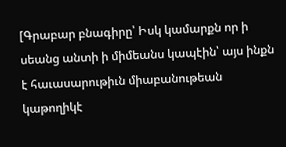[Գրաբար բնագիրը՝ Իսկ կամարքն որ ի սեանց անտի ի միմեանս կապէին՝ այս ինքն է հաւասարութիւն միաբանութեան կաթողիկէ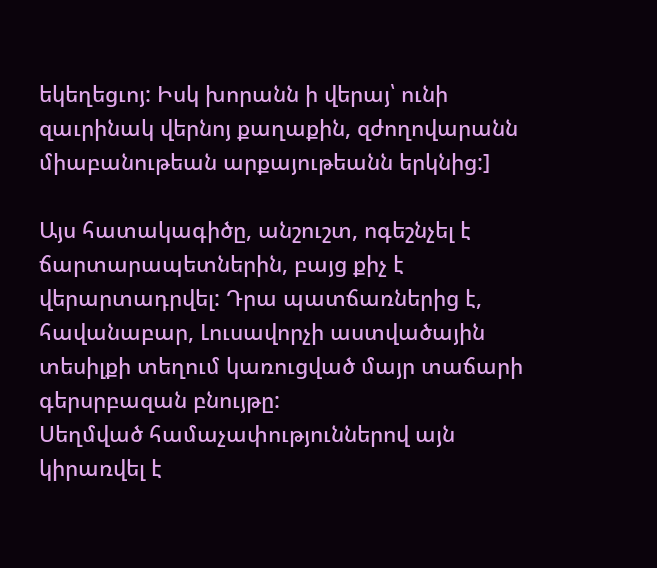եկեղեցւոյ: Իսկ խորանն ի վերայ՝ ունի զաւրինակ վերնոյ քաղաքին, զժողովարանն միաբանութեան արքայութեանն երկնից:]

Այս հատակագիծը, անշուշտ, ոգեշնչել է ճարտարապետներին, բայց քիչ է վերարտադրվել: Դրա պատճառներից է, հավանաբար, Լուսավորչի աստվածային տեսիլքի տեղում կառուցված մայր տաճարի գերսրբազան բնույթը:
Սեղմված համաչափություններով այն կիրառվել է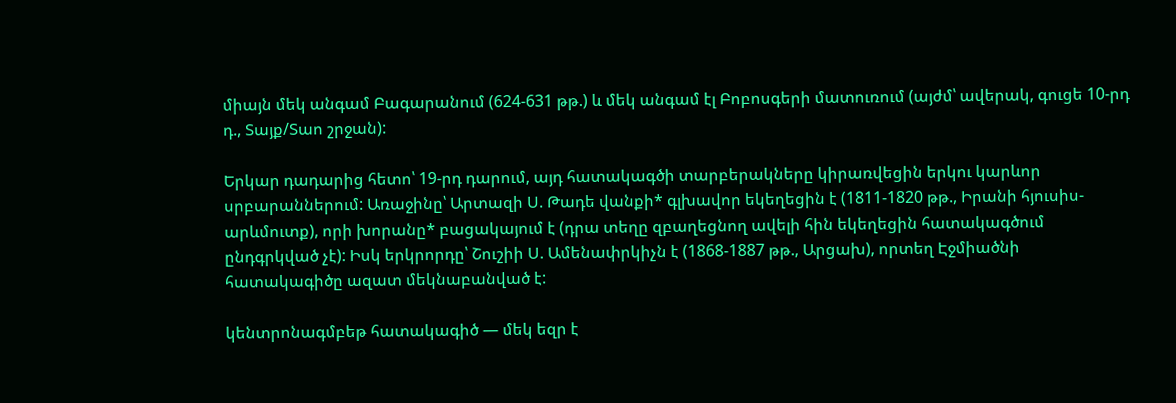միայն մեկ անգամ Բագարանում (624-631 թթ.) և մեկ անգամ էլ Բոբոսգերի մատուռում (այժմ՝ ավերակ, գուցե 10-րդ դ., Տայք/Տաո շրջան):

Երկար դադարից հետո՝ 19-րդ դարում, այդ հատակագծի տարբերակները կիրառվեցին երկու կարևոր սրբարաններում: Առաջինը՝ Արտազի Ս. Թադե վանքի* գլխավոր եկեղեցին է (1811-1820 թթ., Իրանի հյուսիս-արևմուտք), որի խորանը* բացակայում է (դրա տեղը զբաղեցնող ավելի հին եկեղեցին հատակագծում ընդգրկված չէ): Իսկ երկրորդը՝ Շուշիի Ս. Ամենափրկիչն է (1868-1887 թթ., Արցախ), որտեղ Էջմիածնի հատակագիծը ազատ մեկնաբանված է:

կենտրոնագմբեթ հատակագիծ — մեկ եզր է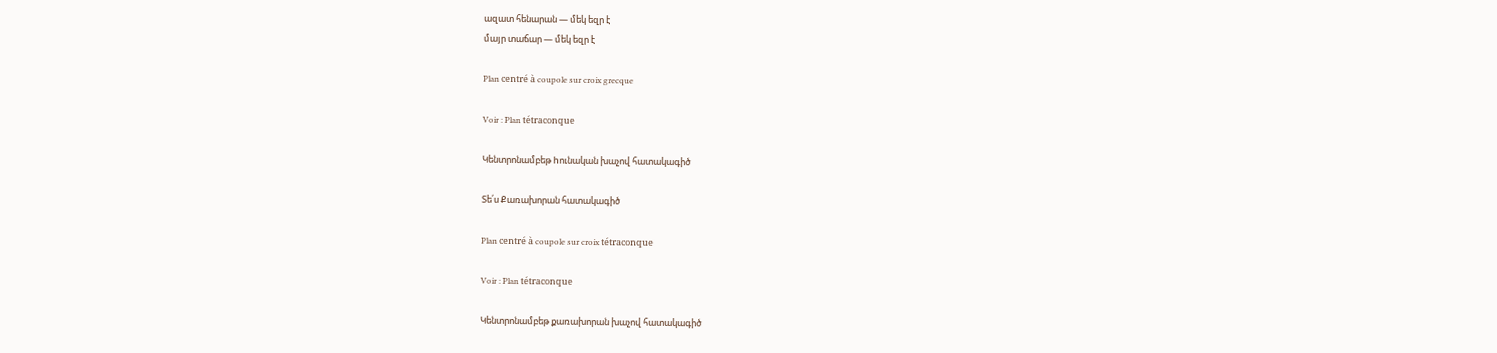ազատ հենարան — մեկ եզր է
մայր տաճար — մեկ եզր է

Plan centré à coupole sur croix grecque

Voir : Plan tétraconque

Կենտրոնամբեթ hունական խաչով հատակագիծ

Տե՛ս Քառախորան հատակագիծ

Plan centré à coupole sur croix tétraconque

Voir : Plan tétraconque

Կենտրոնամբեթ քառախորան խաչով հատակագիծ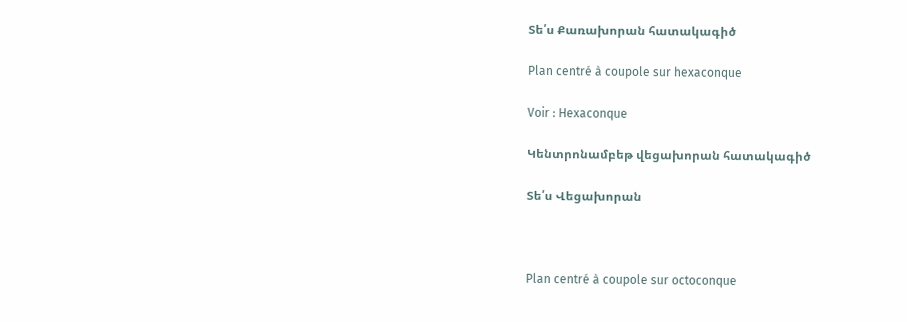Տե՛ս Քառախորան հատակագիծ

Plan centré à coupole sur hexaconque

Voir : Hexaconque

Կենտրոնամբեթ վեցախորան հատակագիծ

Տե՛ս Վեցախորան



Plan centré à coupole sur octoconque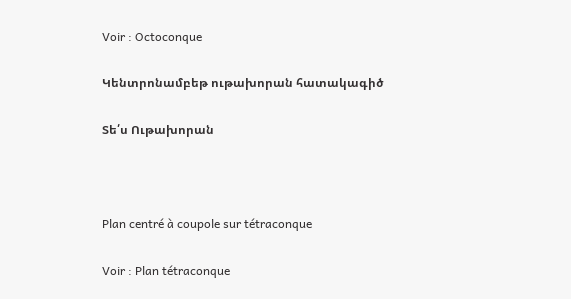Voir : Octoconque

Կենտրոնամբեթ ութախորան հատակագիծ

Տե՛ս Ութախորան



Plan centré à coupole sur tétraconque

Voir : Plan tétraconque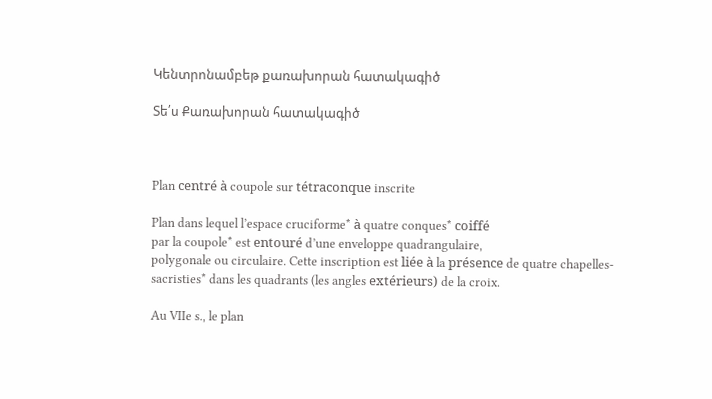Կենտրոնամբեթ քառախորան հատակագիծ

Տե՛ս Քառախորան հատակագիծ



Plan centré à coupole sur tétraconque inscrite

Plan dans lequel l’espace cruciforme* à quatre conques* coiffé
par la coupole* est entouré d’une enveloppe quadrangulaire,
polygonale ou circulaire. Cette inscription est liée à la présence de quatre chapelles-sacristies* dans les quadrants (les angles extérieurs) de la croix.

Au VIIe s., le plan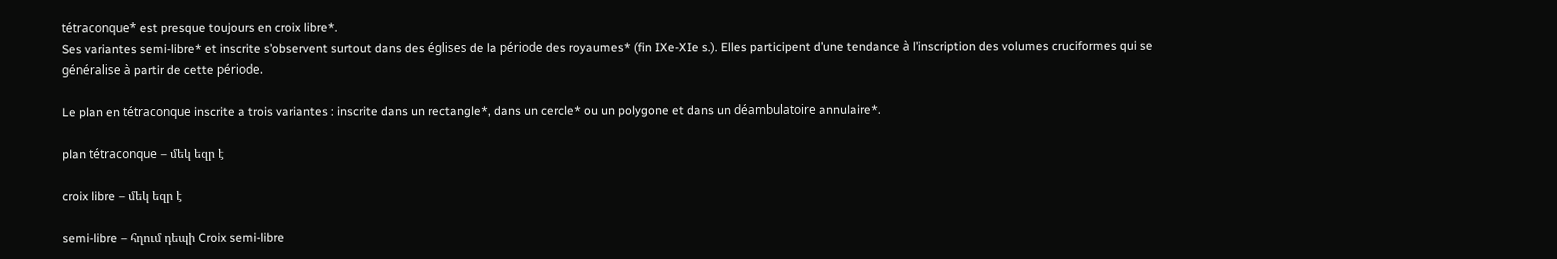tétraconque* est presque toujours en croix libre*.
Ses variantes semi-libre* et inscrite s’observent surtout dans des églises de la période des royaumes* (fin IXe-XIe s.). Elles participent d’une tendance à l’inscription des volumes cruciformes qui se généralise à partir de cette période.

Le plan en tétraconque inscrite a trois variantes : inscrite dans un rectangle*, dans un cercle* ou un polygone et dans un déambulatoire annulaire*.

plan tétraconque – մեկ եզր է

croix libre – մեկ եզր է

semi-libre – հղում դեպի Croix semi-libre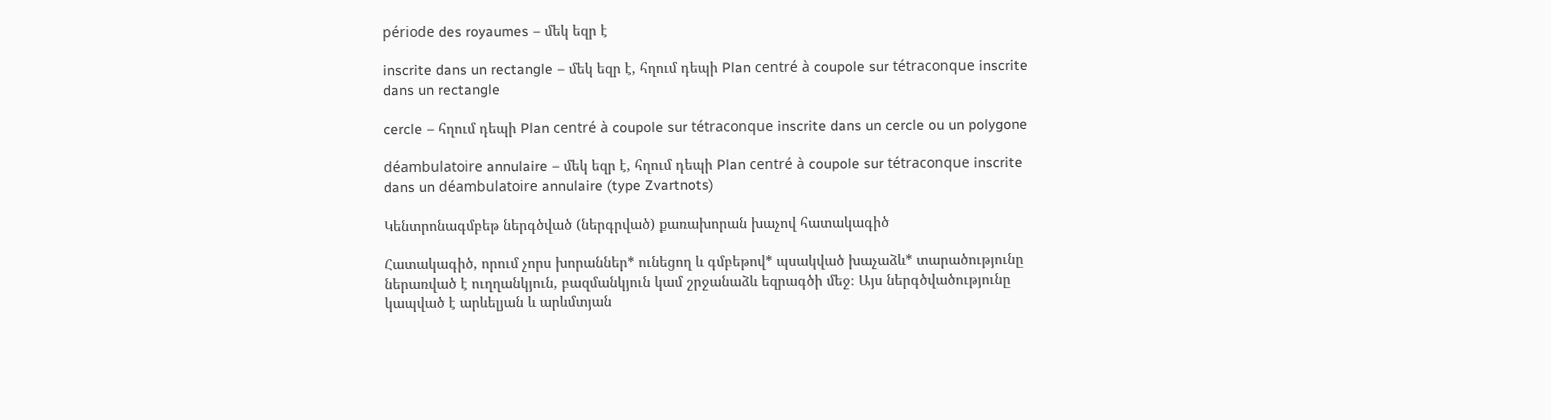période des royaumes – մեկ եզր է

inscrite dans un rectangle – մեկ եզր է, հղում դեպի Plan centré à coupole sur tétraconque inscrite dans un rectangle

cercle – հղում դեպի Plan centré à coupole sur tétraconque inscrite dans un cercle ou un polygone

déambulatoire annulaire – մեկ եզր է, հղում դեպի Plan centré à coupole sur tétraconque inscrite dans un déambulatoire annulaire (type Zvartnots)

Կենտրոնագմբեթ ներգծված (ներգրված) քառախորան խաչով հատակագիծ

Հատակագիծ, որում չորս խորաններ* ունեցող և գմբեթով* պսակված խաչաձև* տարածությունը ներառված է ուղղանկյուն, բազմանկյուն կամ շրջանաձև եզրագծի մեջ։ Այս ներգծվածությունը կապված է արևելյան և արևմտյան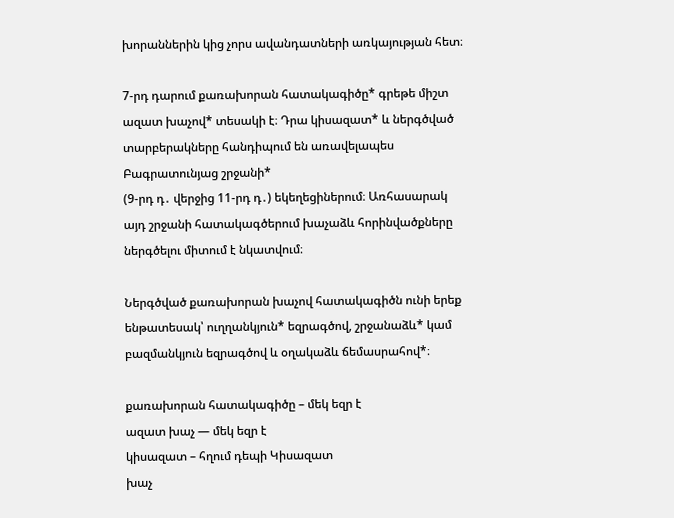խորաններին կից չորս ավանդատների առկայության հետ։

7-րդ դարում քառախորան հատակագիծը* գրեթե միշտ ազատ խաչով* տեսակի է։ Դրա կիսազատ* և ներգծված տարբերակները հանդիպում են առավելապես Բագրատունյաց շրջանի*
(9-րդ դ․ վերջից 11-րդ դ․) եկեղեցիներում։ Առհասարակ
այդ շրջանի հատակագծերում խաչաձև հորինվածքները ներգծելու միտում է նկատվում։

Ներգծված քառախորան խաչով հատակագիծն ունի երեք ենթատեսակ՝ ուղղանկյուն* եզրագծով, շրջանաձև* կամ բազմանկյուն եզրագծով և օղակաձև ճեմասրահով*։

քառախորան հատակագիծը – մեկ եզր է
ազատ խաչ — մեկ եզր է
կիսազատ – հղում դեպի Կիսազատ
խաչ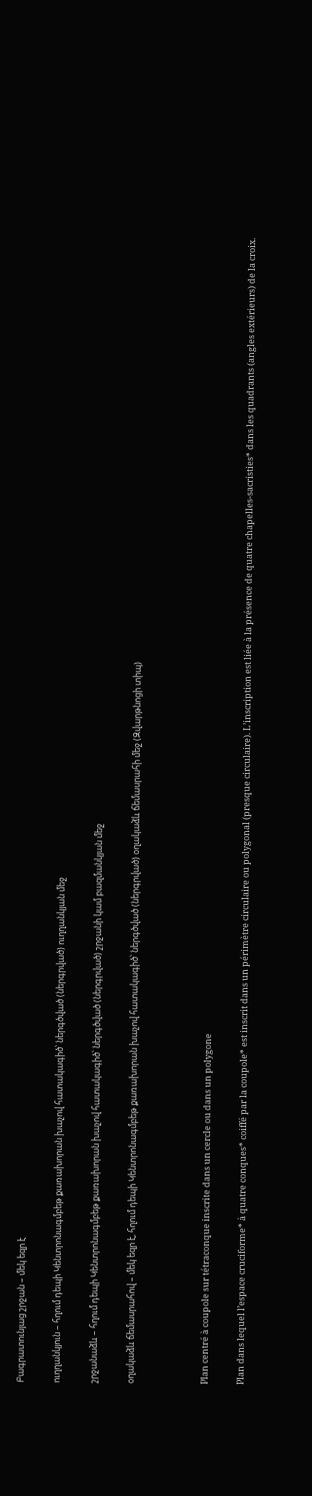Բագրատունյաց շրջան – մեկ եզր է

ուղղանկյուն – հղում դեպի Կենտրոնագմբեթ քառախորան խաչով հատակագիծ՝ ներգծված (ներգրված) ուղղանկյան մեջ

շրջանաձև – հղում դեպի Կենտրոնագմբեթ քառախորան խաչով հատակագիծ՝ ներգծված (ներգրված) շրջանի կամ բազմանկյան մեջ

օղակաձև ճեմասրահով – մեկ եզր է, հղում դեպի Կենտրոնագմբեթ քառախորան խաչով հատակագիծ՝ ներգծված (ներգրված) օղակաձև ճեմասրահի մեջ (Զվարթնոցի տիպ)



Plan centré à coupole sur tétraconque inscrite dans un cercle ou dans un polygone

Plan dans lequel l’espace cruciforme* à quatre conques* coiffé par la coupole* est inscrit dans un périmètre circulaire ou polygonal (presque circulaire). L’inscription est liée à la présence de quatre chapelles-sacristies* dans les quadrants (angles extérieurs) de la croix.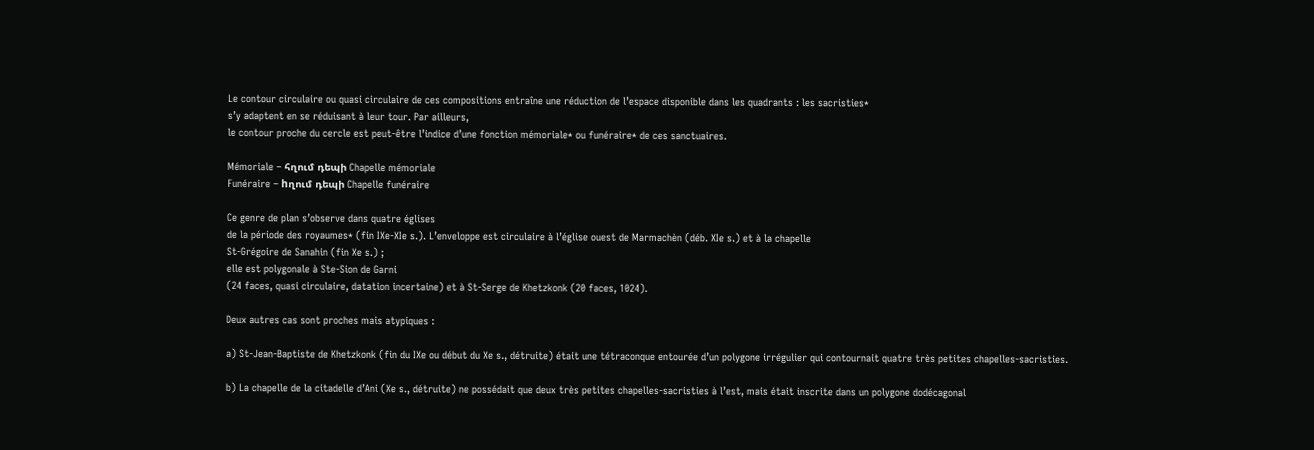Le contour circulaire ou quasi circulaire de ces compositions entraîne une réduction de l’espace disponible dans les quadrants : les sacristies*
s’y adaptent en se réduisant à leur tour. Par ailleurs,
le contour proche du cercle est peut-être l’indice d’une fonction mémoriale* ou funéraire* de ces sanctuaires.

Mémoriale – հղում դեպի Chapelle mémoriale
Funéraire – hղում դեպի Chapelle funéraire

Ce genre de plan s’observe dans quatre églises
de la période des royaumes* (fin IXe-XIe s.). L’enveloppe est circulaire à l’église ouest de Marmachèn (déb. XIe s.) et à la chapelle
St-Grégoire de Sanahin (fin Xe s.) ;
elle est polygonale à Ste-Sion de Garni
(24 faces, quasi circulaire, datation incertaine) et à St-Serge de Khetzkonk (20 faces, 1024).

Deux autres cas sont proches mais atypiques :

a) St-Jean-Baptiste de Khetzkonk (fin du IXe ou début du Xe s., détruite) était une tétraconque entourée d’un polygone irrégulier qui contournait quatre très petites chapelles-sacristies.

b) La chapelle de la citadelle d’Ani (Xe s., détruite) ne possédait que deux très petites chapelles-sacristies à l’est, mais était inscrite dans un polygone dodécagonal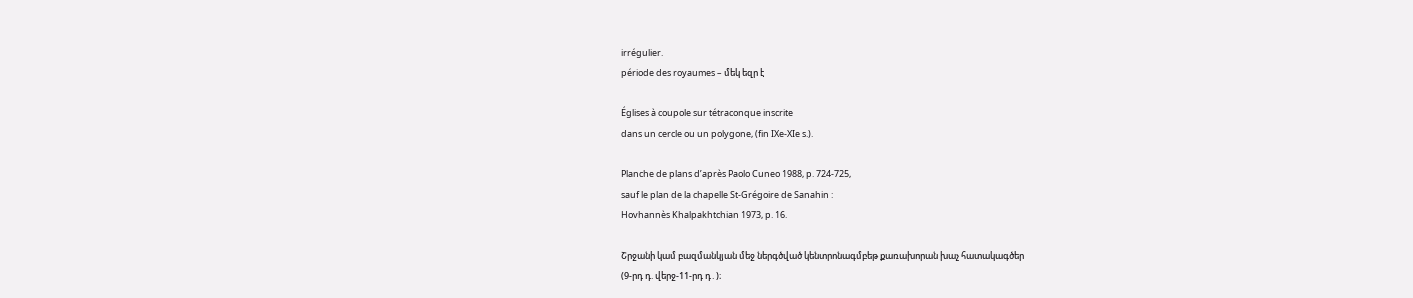irrégulier.
période des royaumes – մեկ եզր է

Églises à coupole sur tétraconque inscrite
dans un cercle ou un polygone, (fin IXe-XIe s.).

Planche de plans d’après Paolo Cuneo 1988, p. 724-725,
sauf le plan de la chapelle St-Grégoire de Sanahin :
Hovhannès Khalpakhtchian 1973, p. 16.

Շրջանի կամ բազմանկյան մեջ ներգծված կենտրոնագմբեթ քառախորան խաչ հատակագծեր
(9-րդ դ. վերջ-11-րդ դ․)։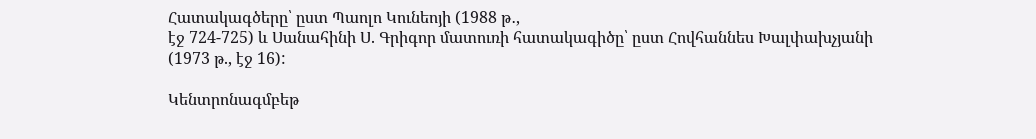Հատակագծերը՝ ըստ Պաոլո Կունեոյի (1988 թ․,
էջ 724-725) և Սանահինի Ս. Գրիգոր մատուռի հատակագիծը՝ ըստ Հովհաննես Խալփախչյանի
(1973 թ., էջ 16):

Կենտրոնագմբեթ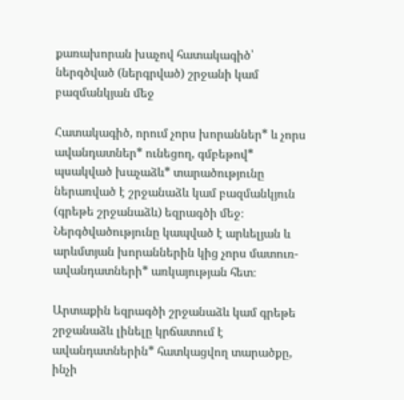քառախորան խաչով հատակագիծ՝ ներգծված (ներգրված) շրջանի կամ բազմանկյան մեջ

Հատակագիծ, որում չորս խորաններ* և չորս ավանդատներ* ունեցող, գմբեթով* պսակված խաչաձև* տարածությունը ներառված է շրջանաձև կամ բազմանկյուն (գրեթե շրջանաձև) եզրագծի մեջ։ Ներգծվածությունը կապված է արևելյան և արևմտյան խորաններին կից չորս մատուռ-ավանդատների* առկայության հետ։

Արտաքին եզրագծի շրջանաձև կամ գրեթե շրջանաձև լինելը կրճատում է ավանդատներին* հատկացվող տարածքը, ինչի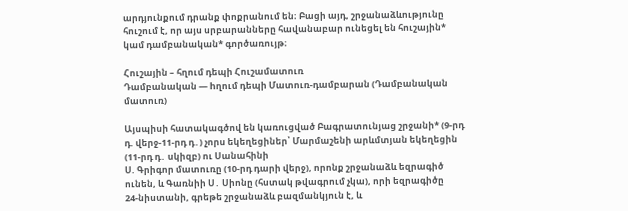արդյունքում դրանք փոքրանում են։ Բացի այդ, շրջանաձևությունը հուշում է, որ այս սրբարանները հավանաբար ունեցել են հուշային* կամ դամբանական* գործառույթ։

Հուշային – հղում դեպի Հուշամատուռ
Դամբանական — hղում դեպի Մատուռ-դամբարան (Դամբանական մատուռ)

Այսպիսի հատակագծով են կառուցված Բագրատունյաց շրջանի* (9-րդ դ. վերջ-11-րդ դ․) չորս եկեղեցիներ՝ Մարմաշենի արևմտյան եկեղեցին (11-րդ դ․ սկիզբ) ու Սանահինի
Ս. Գրիգոր մատուռը (10-րդ դարի վերջ), որոնք շրջանաձև եզրագիծ ունեն, և Գառնիի Ս․ Սիոնը (հստակ թվագրում չկա), որի եզրագիծը
24-նիստանի, գրեթե շրջանաձև բազմանկյուն է, և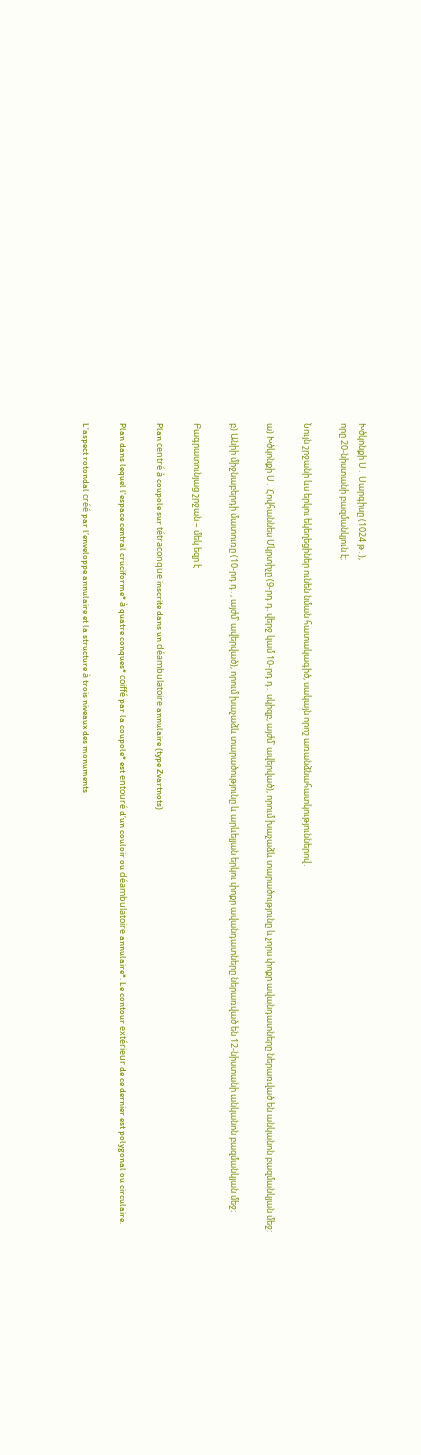Խծկոնքի Ս․ Սարգիսը (1024 թ․),
որը 20-նիստանի բազմանկյուն է։

Նույն շրջանի ևս երկու եկեղեցիներ ունեն նման հատակագիծ, սակայն որոշ առանձնահատկություններով․

ա) Խծկոնքի Ս․ Հովհաննես Մկրտիչը (9-րդ դ. վերջ կամ 10-րդ դ․ սկիզբ, այժմ՝ ավերված), որում խաչաձև տարածությունը և չորս փոքր ավանդատները ներառված են անկանոն բազմանկյան մեջ:

բ) Անիի միջնաբերդի մատուռը (10-րդ դ․, այժմ՝ ավերված), որում խաչաձև տարածությունը և արևելյան երկու փոքր ավանդատները ներառված են 12-նիստանի անկանոն բազմանկյան մեջ։

Բագրատունյաց շրջան – մեկ եզր է

Plan centré à coupole sur tétraconque inscrite dans un déambulatoire annulaire (type Zvartnots)

Plan dans lequel l’espace central cruciforme* à quatre conques* coiffé par la coupole* est entouré d’un couloir ou déambulatoire annulaire*. Le contour extérieur de ce dernier est polygonal ou circulaire.

L’aspect rotondal créé par l’enveloppe annulaire et la structure à trois niveaux des monuments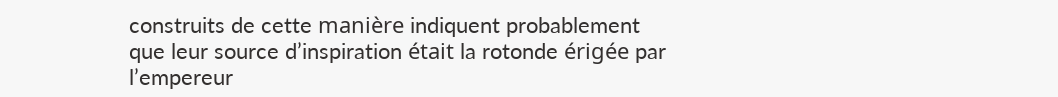construits de cette manière indiquent probablement que leur source d’inspiration était la rotonde érigée par l’empereur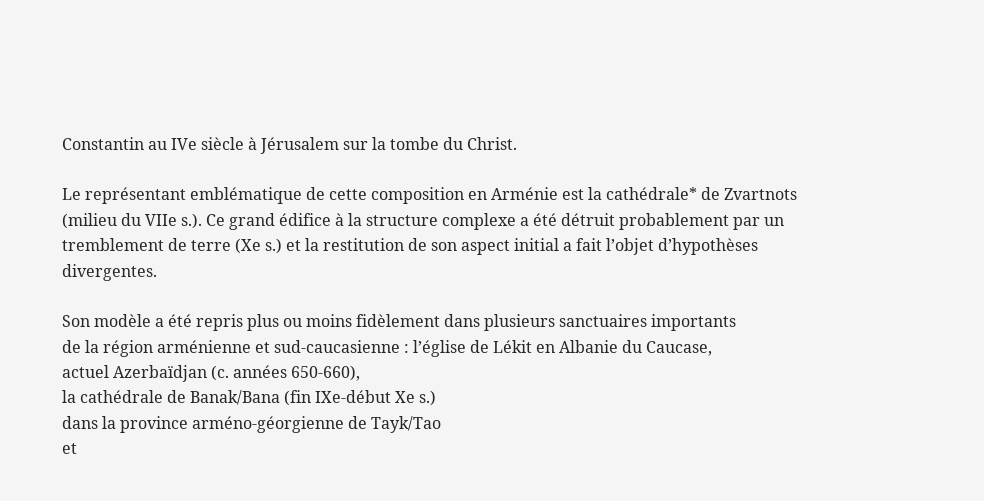Constantin au IVe siècle à Jérusalem sur la tombe du Christ.

Le représentant emblématique de cette composition en Arménie est la cathédrale* de Zvartnots (milieu du VIIe s.). Ce grand édifice à la structure complexe a été détruit probablement par un tremblement de terre (Xe s.) et la restitution de son aspect initial a fait l’objet d’hypothèses divergentes.

Son modèle a été repris plus ou moins fidèlement dans plusieurs sanctuaires importants
de la région arménienne et sud-caucasienne : l’église de Lékit en Albanie du Caucase,
actuel Azerbaïdjan (c. années 650-660),
la cathédrale de Banak/Bana (fin IXe-début Xe s.)
dans la province arméno-géorgienne de Tayk/Tao
et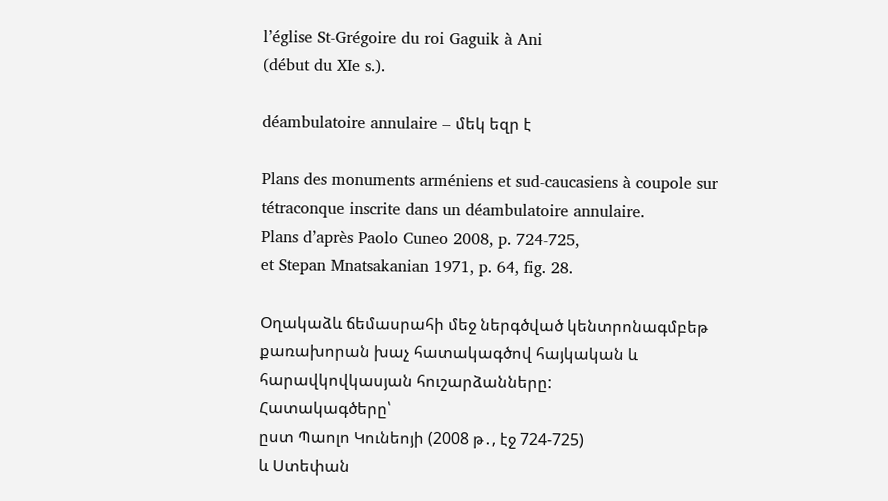l’église St-Grégoire du roi Gaguik à Ani
(début du XIe s.).

déambulatoire annulaire – մեկ եզր է

Plans des monuments arméniens et sud-caucasiens à coupole sur tétraconque inscrite dans un déambulatoire annulaire.
Plans d’après Paolo Cuneo 2008, p. 724-725,
et Stepan Mnatsakanian 1971, p. 64, fig. 28.

Օղակաձև ճեմասրահի մեջ ներգծված կենտրոնագմբեթ քառախորան խաչ հատակագծով հայկական և հարավկովկասյան հուշարձանները:
Հատակագծերը՝
ըստ Պաոլո Կունեոյի (2008 թ․, էջ 724-725)
և Ստեփան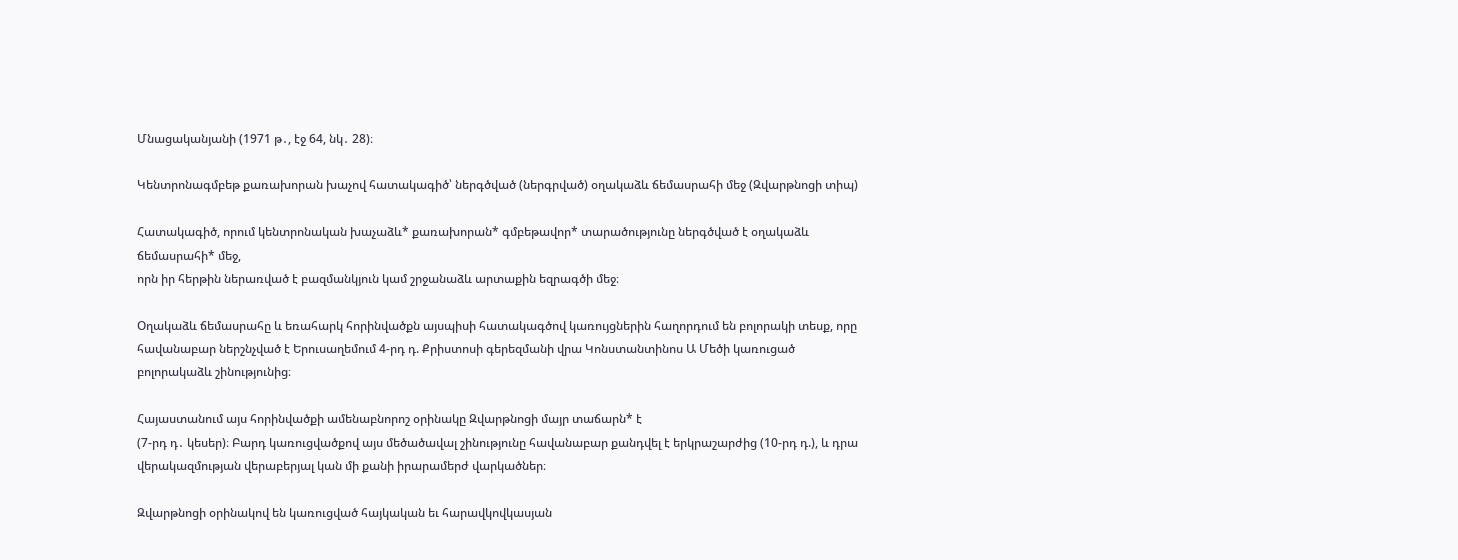Մնացականյանի (1971 թ․, էջ 64, նկ․ 28)։

Կենտրոնագմբեթ քառախորան խաչով հատակագիծ՝ ներգծված (ներգրված) օղակաձև ճեմասրահի մեջ (Զվարթնոցի տիպ)

Հատակագիծ, որում կենտրոնական խաչաձև* քառախորան* գմբեթավոր* տարածությունը ներգծված է օղակաձև ճեմասրահի* մեջ,
որն իր հերթին ներառված է բազմանկյուն կամ շրջանաձև արտաքին եզրագծի մեջ։

Օղակաձև ճեմասրահը և եռահարկ հորինվածքն այսպիսի հատակագծով կառույցներին հաղորդում են բոլորակի տեսք, որը հավանաբար ներշնչված է Երուսաղեմում 4-րդ դ. Քրիստոսի գերեզմանի վրա Կոնստանտինոս Ա Մեծի կառուցած բոլորակաձև շինությունից։

Հայաստանում այս հորինվածքի ամենաբնորոշ օրինակը Զվարթնոցի մայր տաճարն* է
(7-րդ դ․ կեսեր)։ Բարդ կառուցվածքով այս մեծածավալ շինությունը հավանաբար քանդվել է երկրաշարժից (10-րդ դ.), և դրա վերակազմության վերաբերյալ կան մի քանի իրարամերժ վարկածներ։

Զվարթնոցի օրինակով են կառուցված հայկական եւ հարավկովկասյան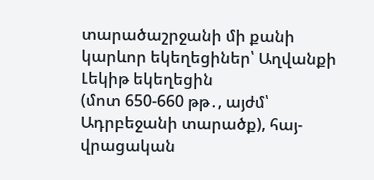տարածաշրջանի մի քանի կարևոր եկեղեցիներ՝ Աղվանքի Լեկիթ եկեղեցին
(մոտ 650-660 թթ․, այժմ՝ Ադրբեջանի տարածք), հայ-վրացական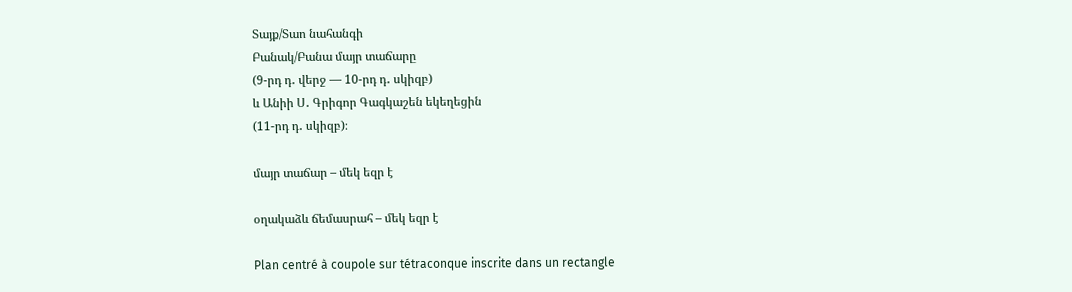Տայք/Տաո նահանգի
Բանակ/Բանա մայր տաճարը
(9-րդ դ․ վերջ — 10-րդ դ․ սկիզբ)
և Անիի Ս․ Գրիգոր Գագկաշեն եկեղեցին
(11-րդ դ․ սկիզբ)։

մայր տաճար – մեկ եզր է

օղակաձև ճեմասրահ – մեկ եզր է

Plan centré à coupole sur tétraconque inscrite dans un rectangle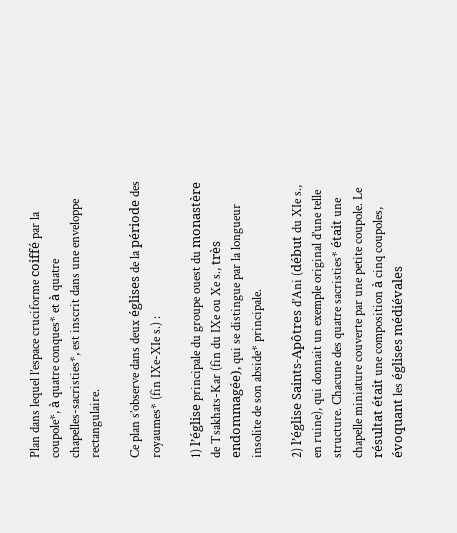Plan dans lequel l’espace cruciforme coiffé par la coupole*, à quatre conques* et à quatre
chapelles-sacristies*, est inscrit dans une enveloppe rectangulaire.

Ce plan s’observe dans deux églises de la période des royaumes* (fin IXe-XIe s.) :

1) l’église principale du groupe ouest du monastère de Tsakhats-Kar (fin du IXe ou Xe s., très endommagée), qui se distingue par la longueur insolite de son abside* principale.

2) l’église Saints-Apôtres d’Ani (début du XIe s., en ruine), qui donnait un exemple original d’une telle structure. Chacune des quatre sacristies* était une chapelle miniature couverte par une petite coupole. Le résultat était une composition à cinq coupoles, évoquant les églises médiévales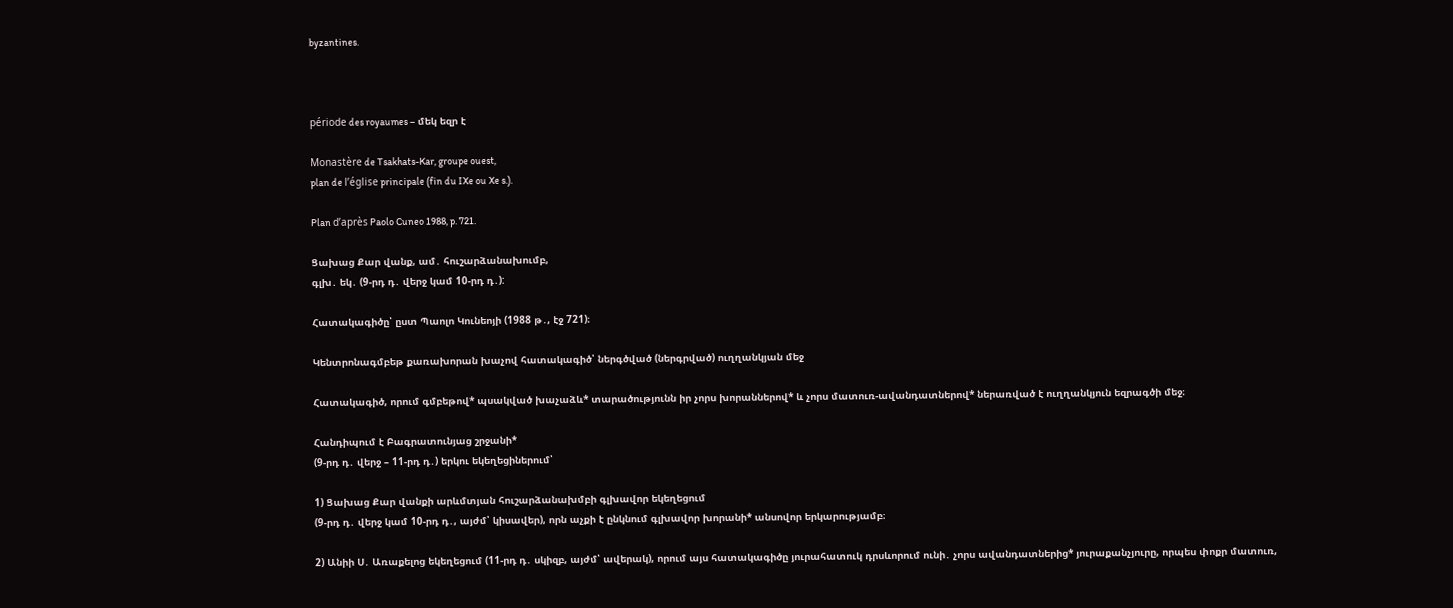byzantines.



période des royaumes – մեկ եզր է

Monastère de Tsakhats-Kar, groupe ouest,
plan de l’église principale (fin du IXe ou Xe s.).

Plan d’après Paolo Cuneo 1988, p. 721.

Ցախաց Քար վանք, ամ․ հուշարձանախումբ,
գլխ․ եկ․ (9-րդ դ․ վերջ կամ 10-րդ դ․):

Հատակագիծը՝ ըստ Պաոլո Կունեոյի (1988 թ․, էջ 721)։

Կենտրոնագմբեթ քառախորան խաչով հատակագիծ՝ ներգծված (ներգրված) ուղղանկյան մեջ

Հատակագիծ, որում գմբեթով* պսակված խաչաձև* տարածությունն իր չորս խորաններով* և չորս մատուռ-ավանդատներով* ներառված է ուղղանկյուն եզրագծի մեջ։

Հանդիպում է Բագրատունյաց շրջանի*
(9-րդ դ․ վերջ – 11-րդ դ․) երկու եկեղեցիներում՝

1) Ցախաց Քար վանքի արևմտյան հուշարձանախմբի գլխավոր եկեղեցում
(9-րդ դ․ վերջ կամ 10-րդ դ․, այժմ՝ կիսավեր), որն աչքի է ընկնում գլխավոր խորանի* անսովոր երկարությամբ։

2) Անիի Ս․ Առաքելոց եկեղեցում (11-րդ դ․ սկիզբ, այժմ՝ ավերակ), որում այս հատակագիծը յուրահատուկ դրսևորում ունի․ չորս ավանդատներից* յուրաքանչյուրը, որպես փոքր մատուռ,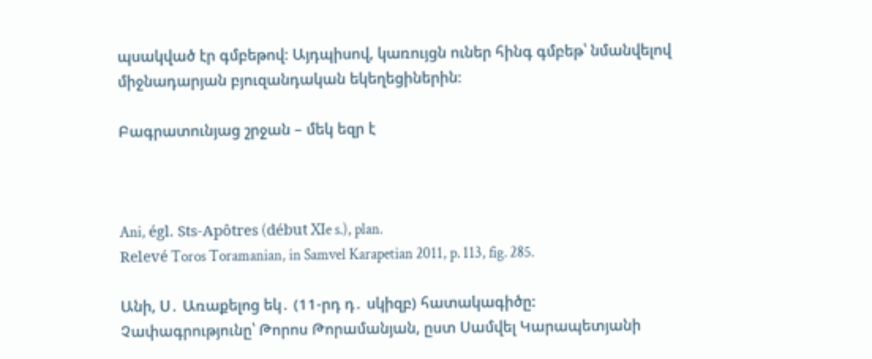պսակված էր գմբեթով։ Այդպիսով, կառույցն ուներ հինգ գմբեթ՝ նմանվելով միջնադարյան բյուզանդական եկեղեցիներին։

Բագրատունյաց շրջան – մեկ եզր է



Ani, égl. Sts-Apôtres (début XIe s.), plan.
Relevé Toros Toramanian, in Samvel Karapetian 2011, p. 113, fig. 285.

Անի, Ս․ Առաքելոց եկ․ (11-րդ դ․ սկիզբ) հատակագիծը:
Չափագրությունը՝ Թորոս Թորամանյան, ըստ Սամվել Կարապետյանի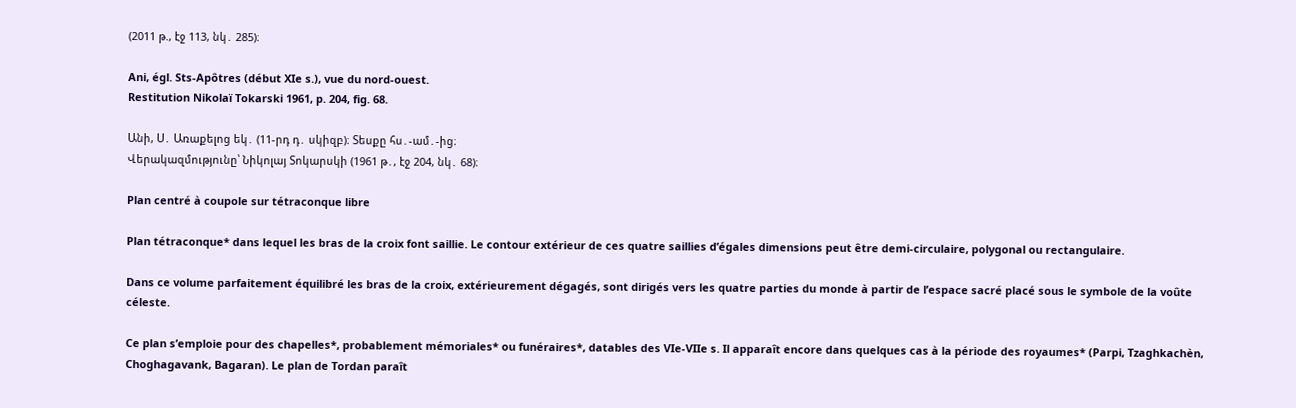(2011 թ., էջ 113, նկ․ 285)։

Ani, égl. Sts-Apôtres (début XIe s.), vue du nord-ouest.
Restitution Nikolaï Tokarski 1961, p. 204, fig. 68.

Անի, Ս․ Առաքելոց եկ․ (11-րդ դ․ սկիզբ)։ Տեսքը հս․-ամ․-ից։
Վերակազմությունը՝ Նիկոլայ Տոկարսկի (1961 թ․, էջ 204, նկ․ 68)։

Plan centré à coupole sur tétraconque libre

Plan tétraconque* dans lequel les bras de la croix font saillie. Le contour extérieur de ces quatre saillies d’égales dimensions peut être demi-circulaire, polygonal ou rectangulaire.

Dans ce volume parfaitement équilibré les bras de la croix, extérieurement dégagés, sont dirigés vers les quatre parties du monde à partir de l’espace sacré placé sous le symbole de la voûte céleste.

Ce plan s’emploie pour des chapelles*, probablement mémoriales* ou funéraires*, datables des VIe-VIIe s. Il apparaît encore dans quelques cas à la période des royaumes* (Parpi, Tzaghkachèn, Choghagavank, Bagaran). Le plan de Tordan paraît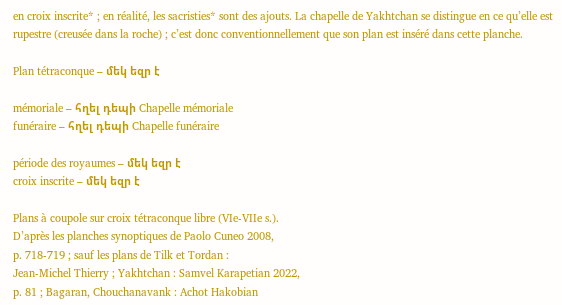en croix inscrite* ; en réalité, les sacristies* sont des ajouts. La chapelle de Yakhtchan se distingue en ce qu’elle est rupestre (creusée dans la roche) ; c’est donc conventionnellement que son plan est inséré dans cette planche.

Plan tétraconque – մեկ եզր է

mémoriale – հղել դեպի Chapelle mémoriale
funéraire – հղել դեպի Chapelle funéraire

période des royaumes – մեկ եզր է
croix inscrite – մեկ եզր է

Plans à coupole sur croix tétraconque libre (VIe-VIIe s.).
D’après les planches synoptiques de Paolo Cuneo 2008,
p. 718-719 ; sauf les plans de Tilk et Tordan :
Jean-Michel Thierry ; Yakhtchan : Samvel Karapetian 2022,
p. 81 ; Bagaran, Chouchanavank : Achot Hakobian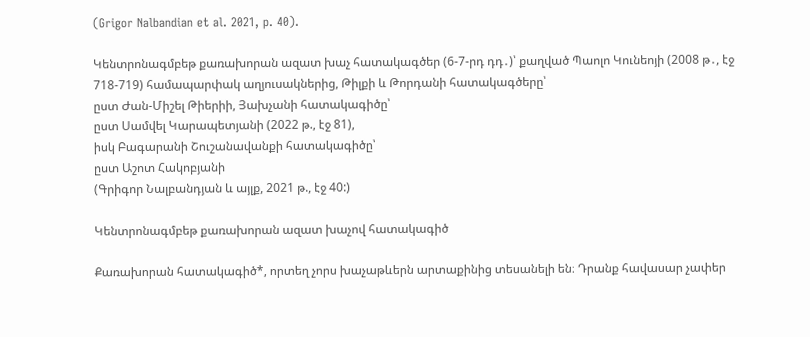(Grigor Nalbandian et al. 2021, p. 40).

Կենտրոնագմբեթ քառախորան ազատ խաչ հատակագծեր (6-7-րդ դդ․)՝ քաղված Պաոլո Կունեոյի (2008 թ․, էջ 718-719) համապարփակ աղյուսակներից, Թիլքի և Թորդանի հատակագծերը՝
ըստ Ժան-Միշել Թիերիի, Յախչանի հատակագիծը՝
ըստ Սամվել Կարապետյանի (2022 թ., էջ 81),
իսկ Բագարանի Շուշանավանքի հատակագիծը՝
ըստ Աշոտ Հակոբյանի
(Գրիգոր Նալբանդյան և այլք, 2021 թ., էջ 40:)

Կենտրոնագմբեթ քառախորան ազատ խաչով հատակագիծ

Քառախորան հատակագիծ*, որտեղ չորս խաչաթևերն արտաքինից տեսանելի են։ Դրանք հավասար չափեր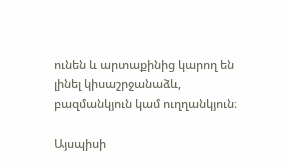ունեն և արտաքինից կարող են լինել կիսաշրջանաձև, բազմանկյուն կամ ուղղանկյուն։

Այսպիսի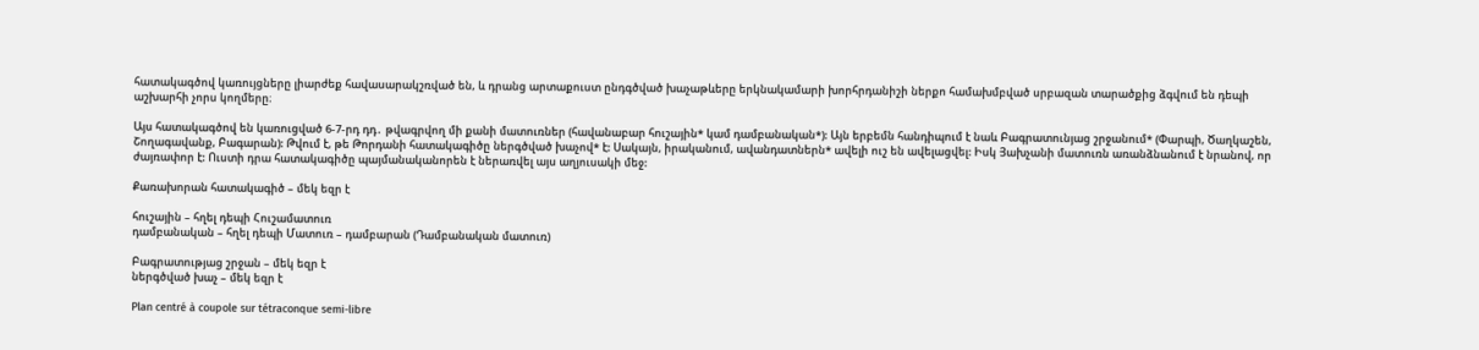հատակագծով կառույցները լիարժեք հավասարակշռված են, և դրանց արտաքուստ ընդգծված խաչաթևերը երկնակամարի խորհրդանիշի ներքո համախմբված սրբազան տարածքից ձգվում են դեպի աշխարհի չորս կողմերը։

Այս հատակագծով են կառուցված 6-7-րդ դդ․ թվագրվող մի քանի մատուռներ (հավանաբար հուշային* կամ դամբանական*): Այն երբեմն հանդիպում է նաև Բագրատունյաց շրջանում* (Փարպի, Ծաղկաշեն, Շողագավանք, Բագարան): Թվում է, թե Թորդանի հատակագիծը ներգծված խաչով* է: Սակայն, իրականում, ավանդատներն* ավելի ուշ են ավելացվել: Իսկ Յախչանի մատուռն առանձնանում է նրանով, որ ժայռափոր է: Ուստի դրա հատակագիծը պայմանականորեն է ներառվել այս աղյուսակի մեջ:

Քառախորան հատակագիծ – մեկ եզր է

հուշային – հղել դեպի Հուշամատուռ
դամբանական – հղել դեպի Մատուռ – դամբարան (Դամբանական մատուռ)

Բագրատությաց շրջան – մեկ եզր է
ներգծված խաչ – մեկ եզր է

Plan centré à coupole sur tétraconque semi-libre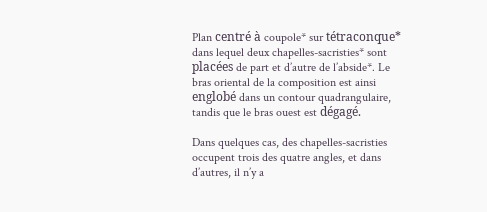Plan centré à coupole* sur tétraconque* dans lequel deux chapelles-sacristies* sont placées de part et d’autre de l’abside*. Le bras oriental de la composition est ainsi englobé dans un contour quadrangulaire, tandis que le bras ouest est dégagé.

Dans quelques cas, des chapelles-sacristies occupent trois des quatre angles, et dans d’autres, il n’y a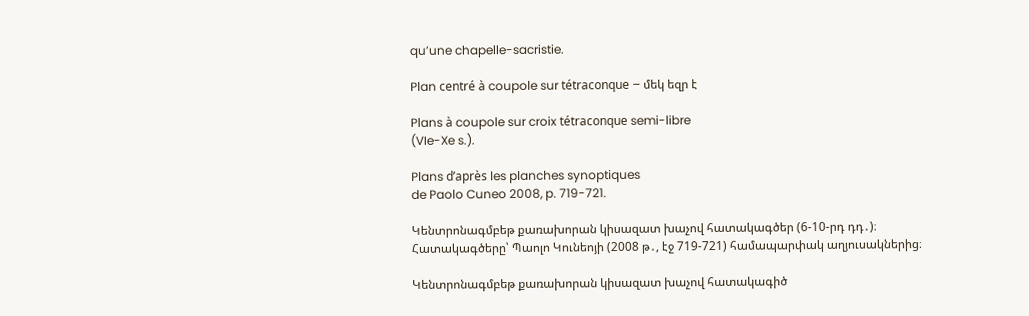qu’une chapelle-sacristie.

Plan centré à coupole sur tétraconque – մեկ եզր է

Plans à coupole sur croix tétraconque semi-libre
(VIe-Xe s.).

Plans d’après les planches synoptiques
de Paolo Cuneo 2008, p. 719-721.

Կենտրոնագմբեթ քառախորան կիսազատ խաչով հատակագծեր (6-10-րդ դդ․)։
Հատակագծերը՝ Պաոլո Կունեոյի (2008 թ․, էջ 719-721) համապարփակ աղյուսակներից։

Կենտրոնագմբեթ քառախորան կիսազատ խաչով հատակագիծ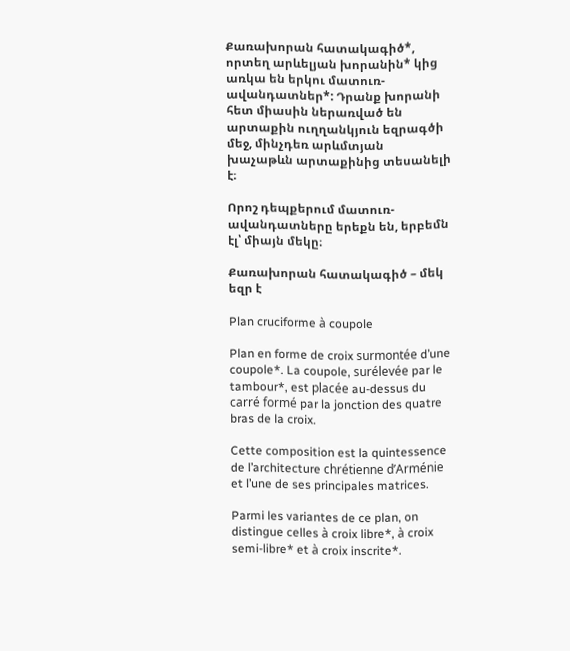Քառախորան հատակագիծ*, որտեղ արևելյան խորանին* կից առկա են երկու մատուռ-ավանդատներ*: Դրանք խորանի հետ միասին ներառված են արտաքին ուղղանկյուն եզրագծի մեջ, մինչդեռ արևմտյան խաչաթևն արտաքինից տեսանելի է։

Որոշ դեպքերում մատուռ-ավանդատները երեքն են, երբեմն էլ՝ միայն մեկը։

Քառախորան հատակագիծ – մեկ եզր է

Plan cruciforme à coupole

Plan en forme de croix surmontée d’une coupole*. La coupole, surélevée par le tambour*, est placée au-dessus du carré formé par la jonction des quatre bras de la croix.

Cette composition est la quintessence de l’architecture chrétienne d’Arménie et l’une de ses principales matrices.

Parmi les variantes de ce plan, on distingue celles à croix libre*, à croix semi-libre* et à croix inscrite*.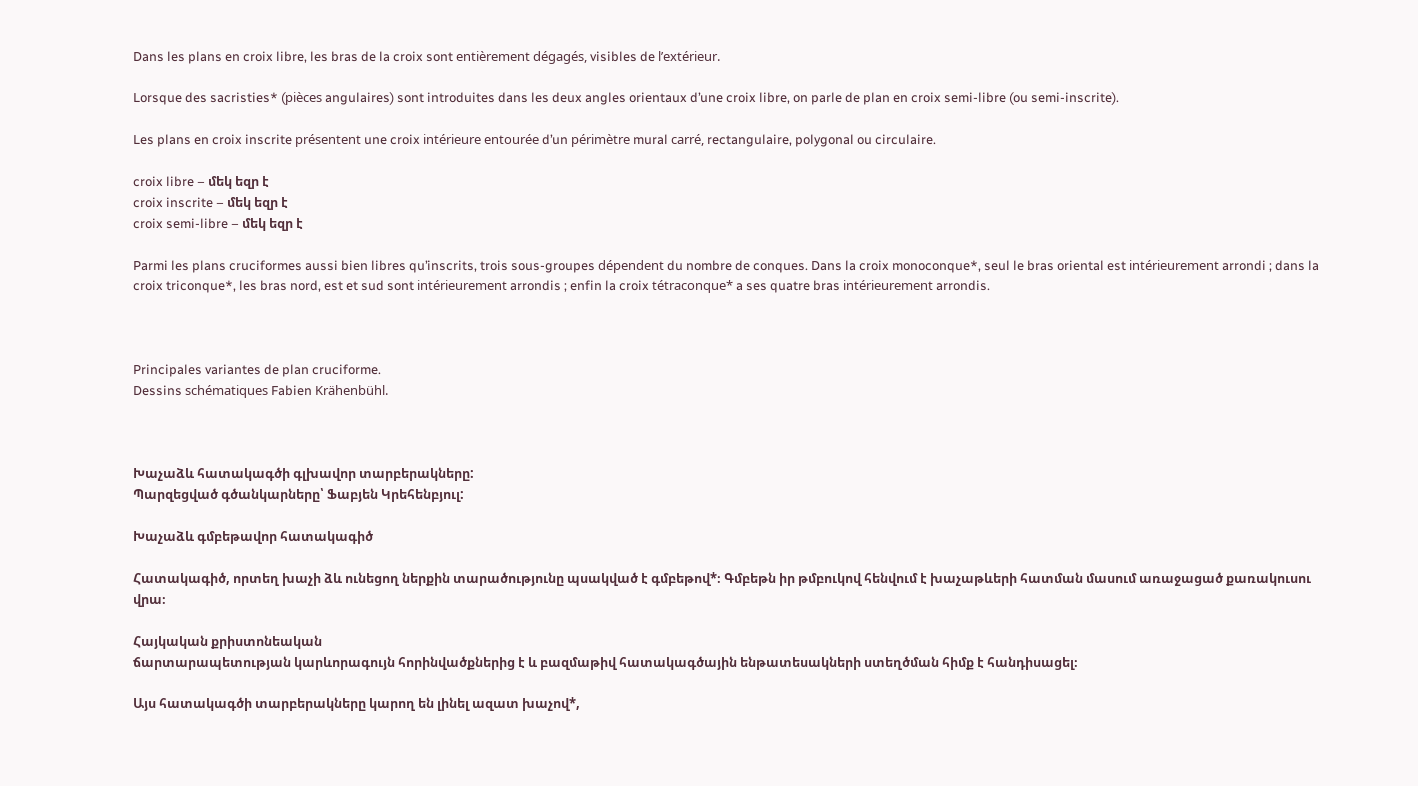Dans les plans en croix libre, les bras de la croix sont entièrement dégagés, visibles de l’extérieur.

Lorsque des sacristies* (pièces angulaires) sont introduites dans les deux angles orientaux d’une croix libre, on parle de plan en croix semi-libre (ou semi-inscrite).

Les plans en croix inscrite présentent une croix intérieure entourée d’un périmètre mural carré, rectangulaire, polygonal ou circulaire.

croix libre – մեկ եզր է
croix inscrite – մեկ եզր է
croix semi-libre – մեկ եզր է

Parmi les plans cruciformes aussi bien libres qu’inscrits, trois sous-groupes dépendent du nombre de conques. Dans la croix monoconque*, seul le bras oriental est intérieurement arrondi ; dans la croix triconque*, les bras nord, est et sud sont intérieurement arrondis ; enfin la croix tétraconque* a ses quatre bras intérieurement arrondis.



Principales variantes de plan cruciforme.
Dessins schématiques Fabien Krähenbühl.



Խաչաձև հատակագծի գլխավոր տարբերակները:
Պարզեցված գծանկարները՝ Ֆաբյեն Կրեհենբյուլ:

Խաչաձև գմբեթավոր հատակագիծ

Հատակագիծ, որտեղ խաչի ձև ունեցող ներքին տարածությունը պսակված է գմբեթով*։ Գմբեթն իր թմբուկով հենվում է խաչաթևերի հատման մասում առաջացած քառակուսու վրա։

Հայկական քրիստոնեական
ճարտարապետության կարևորագույն հորինվածքներից է և բազմաթիվ հատակագծային ենթատեսակների ստեղծման հիմք է հանդիսացել։

Այս հատակագծի տարբերակները կարող են լինել ազատ խաչով*,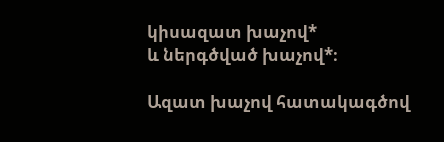կիսազատ խաչով*
և ներգծված խաչով*։

Ազատ խաչով հատակագծով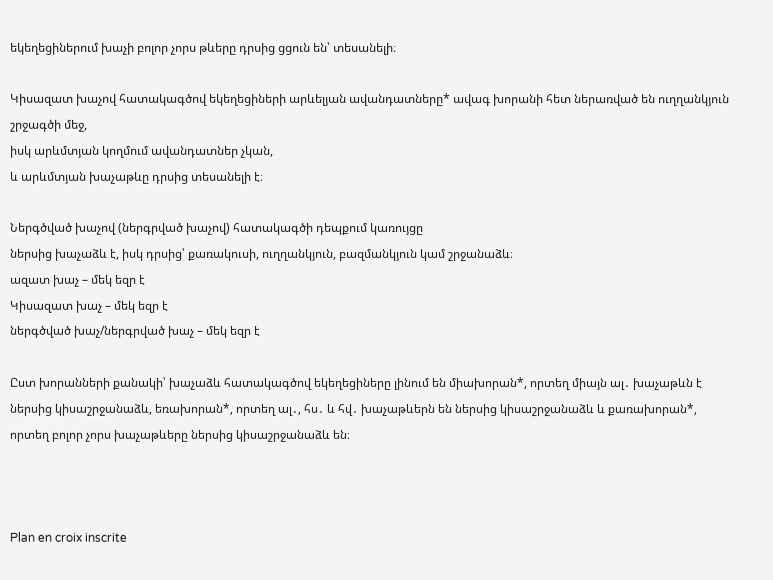եկեղեցիներում խաչի բոլոր չորս թևերը դրսից ցցուն են՝ տեսանելի։

Կիսազատ խաչով հատակագծով եկեղեցիների արևելյան ավանդատները* ավագ խորանի հետ ներառված են ուղղանկյուն շրջագծի մեջ,
իսկ արևմտյան կողմում ավանդատներ չկան,
և արևմտյան խաչաթևը դրսից տեսանելի է։

Ներգծված խաչով (ներգրված խաչով) հատակագծի դեպքում կառույցը
ներսից խաչաձև է, իսկ դրսից՝ քառակուսի, ուղղանկյուն, բազմանկյուն կամ շրջանաձև։
ազատ խաչ – մեկ եզր է
Կիսազատ խաչ – մեկ եզր է
ներգծված խաչ/ներգրված խաչ – մեկ եզր է

Ըստ խորանների քանակի՝ խաչաձև հատակագծով եկեղեցիները լինում են միախորան*, որտեղ միայն ալ․ խաչաթևն է ներսից կիսաշրջանաձև, եռախորան*, որտեղ ալ․, հս․ և հվ․ խաչաթևերն են ներսից կիսաշրջանաձև և քառախորան*, որտեղ բոլոր չորս խաչաթևերը ներսից կիսաշրջանաձև են։



Plan en croix inscrite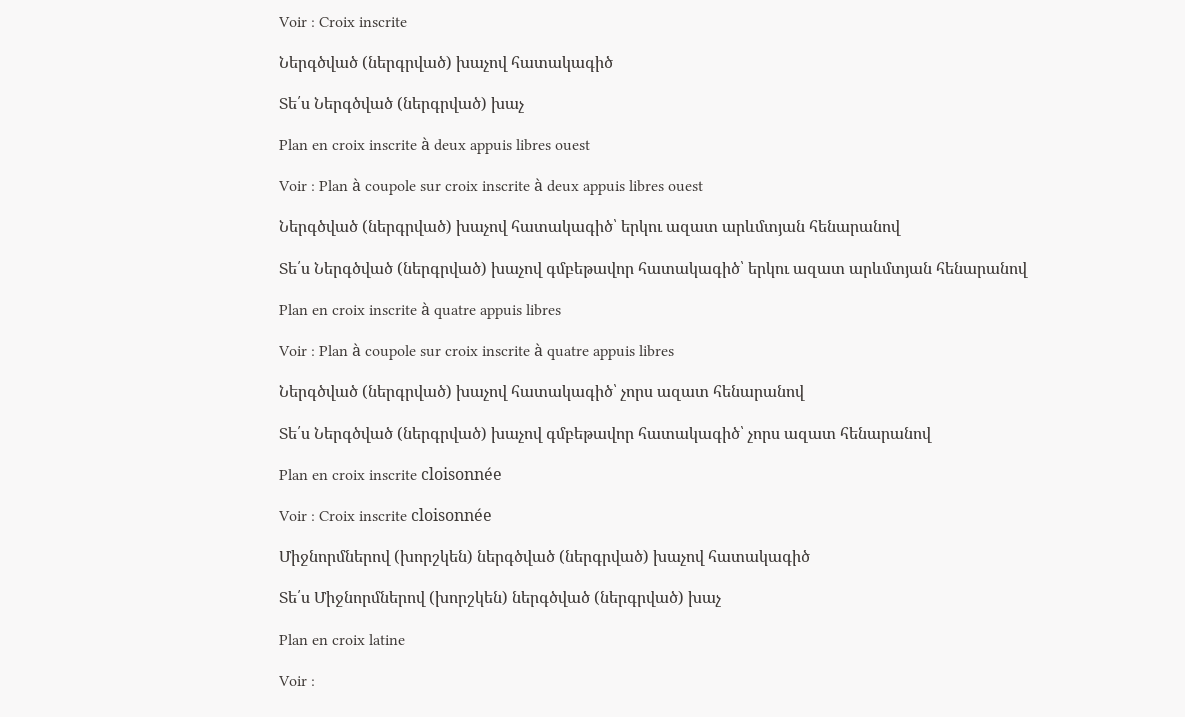Voir : Croix inscrite

Ներգծված (ներգրված) խաչով հատակագիծ

Տե՛ս Ներգծված (ներգրված) խաչ

Plan en croix inscrite à deux appuis libres ouest

Voir : Plan à coupole sur croix inscrite à deux appuis libres ouest

Ներգծված (ներգրված) խաչով հատակագիծ՝ երկու ազատ արևմտյան հենարանով

Տե՛ս Ներգծված (ներգրված) խաչով գմբեթավոր հատակագիծ՝ երկու ազատ արևմտյան հենարանով

Plan en croix inscrite à quatre appuis libres

Voir : Plan à coupole sur croix inscrite à quatre appuis libres

Ներգծված (ներգրված) խաչով հատակագիծ՝ չորս ազատ հենարանով

Տե՛ս Ներգծված (ներգրված) խաչով գմբեթավոր հատակագիծ՝ չորս ազատ հենարանով

Plan en croix inscrite cloisonnée

Voir : Croix inscrite cloisonnée

Միջնորմներով (խորշկեն) ներգծված (ներգրված) խաչով հատակագիծ

Տե՛ս Միջնորմներով (խորշկեն) ներգծված (ներգրված) խաչ

Plan en croix latine

Voir :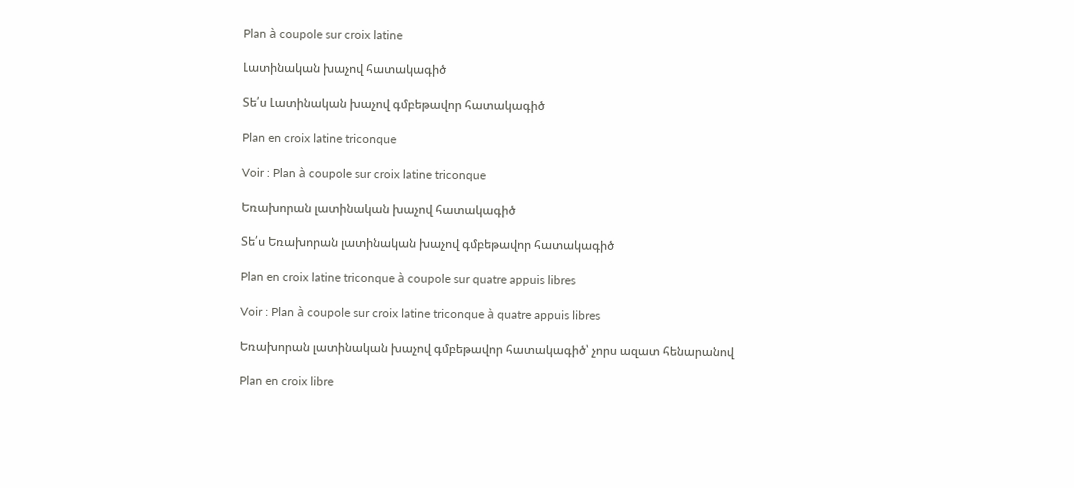Plan à coupole sur croix latine

Լատինական խաչով հատակագիծ

Տե՛ս Լատինական խաչով գմբեթավոր հատակագիծ

Plan en croix latine triconque

Voir : Plan à coupole sur croix latine triconque

Եռախորան լատինական խաչով հատակագիծ

Տե՛ս Եռախորան լատինական խաչով գմբեթավոր հատակագիծ

Plan en croix latine triconque à coupole sur quatre appuis libres

Voir : Plan à coupole sur croix latine triconque à quatre appuis libres

Եռախորան լատինական խաչով գմբեթավոր հատակագիծ՝ չորս ազատ հենարանով

Plan en croix libre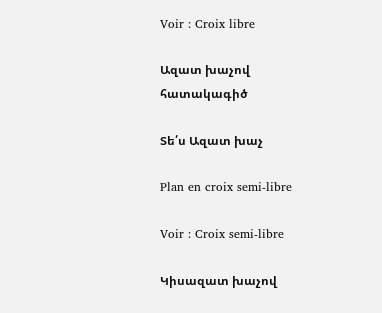Voir : Croix libre

Ազատ խաչով հատակագիծ

Տե՛ս Ազատ խաչ

Plan en croix semi-libre

Voir : Croix semi-libre

Կիսազատ խաչով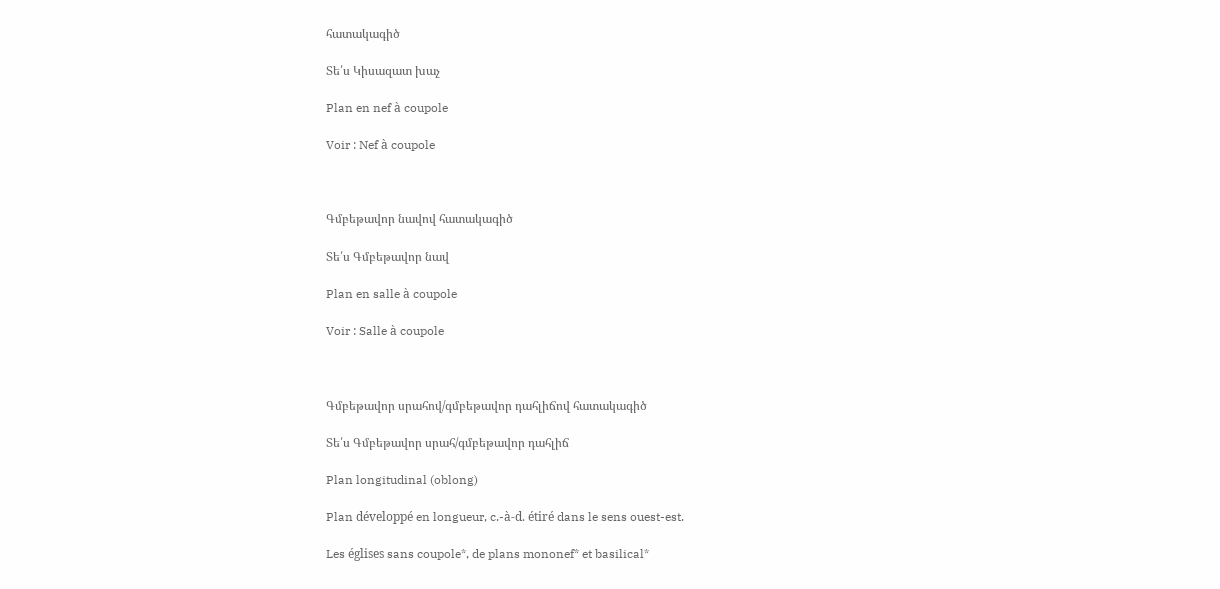հատակագիծ

Տե՛ս Կիսազատ խաչ

Plan en nef à coupole

Voir : Nef à coupole



Գմբեթավոր նավով հատակագիծ

Տե՛ս Գմբեթավոր նավ

Plan en salle à coupole

Voir : Salle à coupole



Գմբեթավոր սրահով/գմբեթավոր դահլիճով հատակագիծ

Տե՛ս Գմբեթավոր սրահ/գմբեթավոր դահլիճ

Plan longitudinal (oblong)

Plan développé en longueur, c.-à-d. étiré dans le sens ouest-est.

Les églises sans coupole*, de plans mononef* et basilical*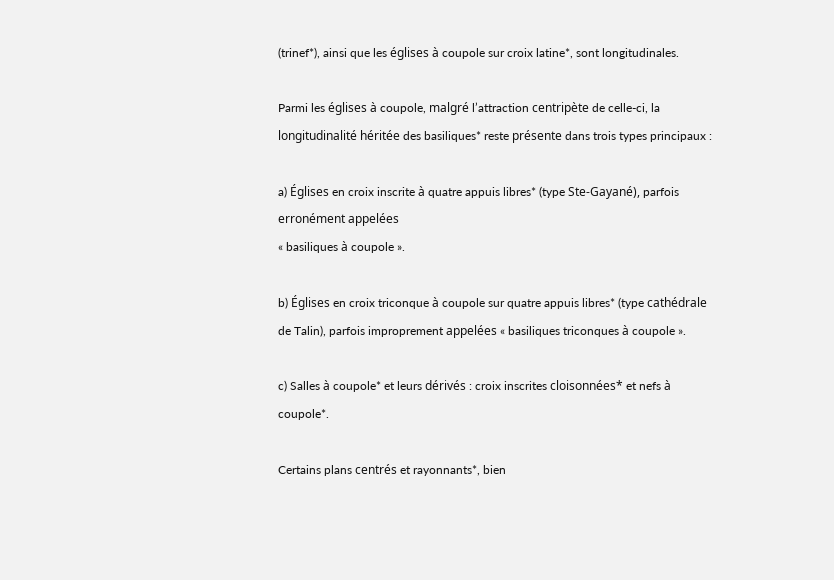(trinef*), ainsi que les églises à coupole sur croix latine*, sont longitudinales.

Parmi les églises à coupole, malgré l’attraction centripète de celle-ci, la longitudinalité héritée des basiliques* reste présente dans trois types principaux :

a) Églises en croix inscrite à quatre appuis libres* (type Ste-Gayané), parfois erronément appelées
« basiliques à coupole ».

b) Églises en croix triconque à coupole sur quatre appuis libres* (type cathédrale de Talin), parfois improprement appelées « basiliques triconques à coupole ».

c) Salles à coupole* et leurs dérivés : croix inscrites cloisonnées* et nefs à coupole*.

Certains plans centrés et rayonnants*, bien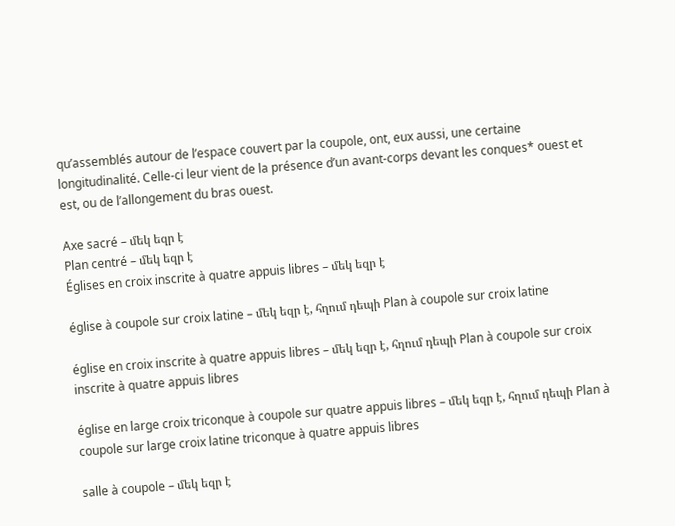qu’assemblés autour de l’espace couvert par la coupole, ont, eux aussi, une certaine longitudinalité. Celle-ci leur vient de la présence d’un avant-corps devant les conques* ouest et est, ou de l’allongement du bras ouest.

Axe sacré – մեկ եզր է
Plan centré – մեկ եզր է
Églises en croix inscrite à quatre appuis libres – մեկ եզր է

église à coupole sur croix latine – մեկ եզր է, հղում դեպի Plan à coupole sur croix latine

église en croix inscrite à quatre appuis libres – մեկ եզր է, հղում դեպի Plan à coupole sur croix inscrite à quatre appuis libres

église en large croix triconque à coupole sur quatre appuis libres – մեկ եզր է, հղում դեպի Plan à coupole sur large croix latine triconque à quatre appuis libres

salle à coupole – մեկ եզր է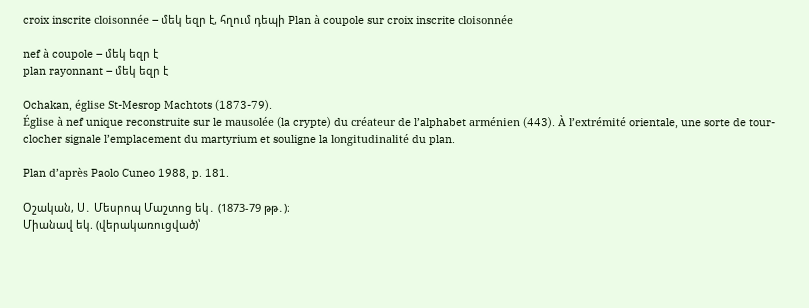croix inscrite cloisonnée – մեկ եզր է, հղում դեպի Plan à coupole sur croix inscrite cloisonnée

nef à coupole – մեկ եզր է
plan rayonnant – մեկ եզր է

Ochakan, église St-Mesrop Machtots (1873-79).
Église à nef unique reconstruite sur le mausolée (la crypte) du créateur de l’alphabet arménien (443). À l’extrémité orientale, une sorte de tour-clocher signale l’emplacement du martyrium et souligne la longitudinalité du plan.

Plan d’après Paolo Cuneo 1988, p. 181.

Օշական, Ս․ Մեսրոպ Մաշտոց եկ․ (1873-79 թթ․)։
Միանավ եկ. (վերակառուցված)՝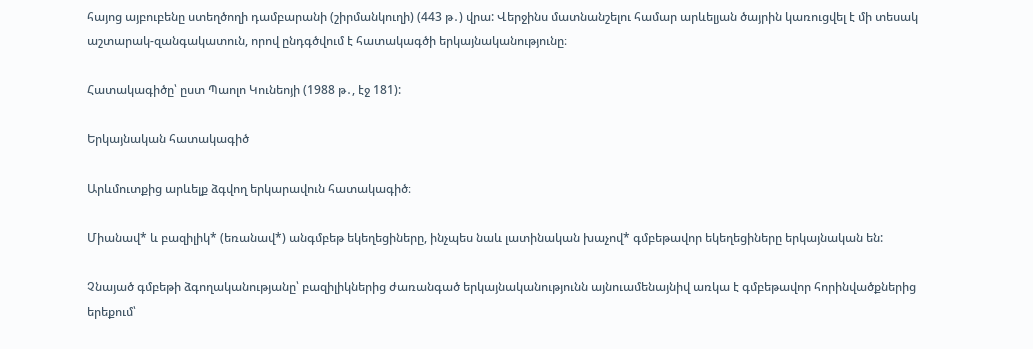հայոց այբուբենը ստեղծողի դամբարանի (շիրմանկուղի) (443 թ․) վրա: Վերջինս մատնանշելու համար արևելյան ծայրին կառուցվել է մի տեսակ աշտարակ-զանգակատուն, որով ընդգծվում է հատակագծի երկայնականությունը։

Հատակագիծը՝ ըստ Պաոլո Կունեոյի (1988 թ․, էջ 181):

Երկայնական հատակագիծ

Արևմուտքից արևելք ձգվող երկարավուն հատակագիծ։

Միանավ* և բազիլիկ* (եռանավ*) անգմբեթ եկեղեցիները, ինչպես նաև լատինական խաչով* գմբեթավոր եկեղեցիները երկայնական են:

Չնայած գմբեթի ձգողականությանը՝ բազիլիկներից ժառանգած երկայնականությունն այնուամենայնիվ առկա է գմբեթավոր հորինվածքներից երեքում՝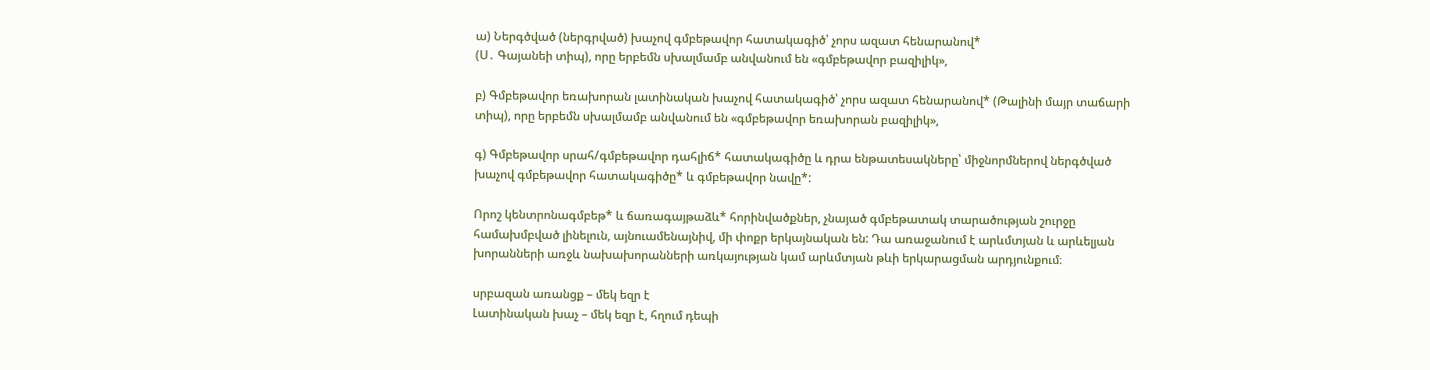ա) Ներգծված (ներգրված) խաչով գմբեթավոր հատակագիծ՝ չորս ազատ հենարանով*
(Ս․ Գայանեի տիպ), որը երբեմն սխալմամբ անվանում են «գմբեթավոր բազիլիկ»,

բ) Գմբեթավոր եռախորան լատինական խաչով հատակագիծ՝ չորս ազատ հենարանով* (Թալինի մայր տաճարի տիպ), որը երբեմն սխալմամբ անվանում են «գմբեթավոր եռախորան բազիլիկ»,

գ) Գմբեթավոր սրահ/գմբեթավոր դահլիճ* հատակագիծը և դրա ենթատեսակները՝ միջնորմներով ներգծված խաչով գմբեթավոր հատակագիծը* և գմբեթավոր նավը*:

Որոշ կենտրոնագմբեթ* և ճառագայթաձև* հորինվածքներ, չնայած գմբեթատակ տարածության շուրջը համախմբված լինելուն, այնուամենայնիվ, մի փոքր երկայնական են: Դա առաջանում է արևմտյան և արևելյան խորանների առջև նախախորանների առկայության կամ արևմտյան թևի երկարացման արդյունքում։

սրբազան առանցք – մեկ եզր է
Լատինական խաչ – մեկ եզր է, հղում դեպի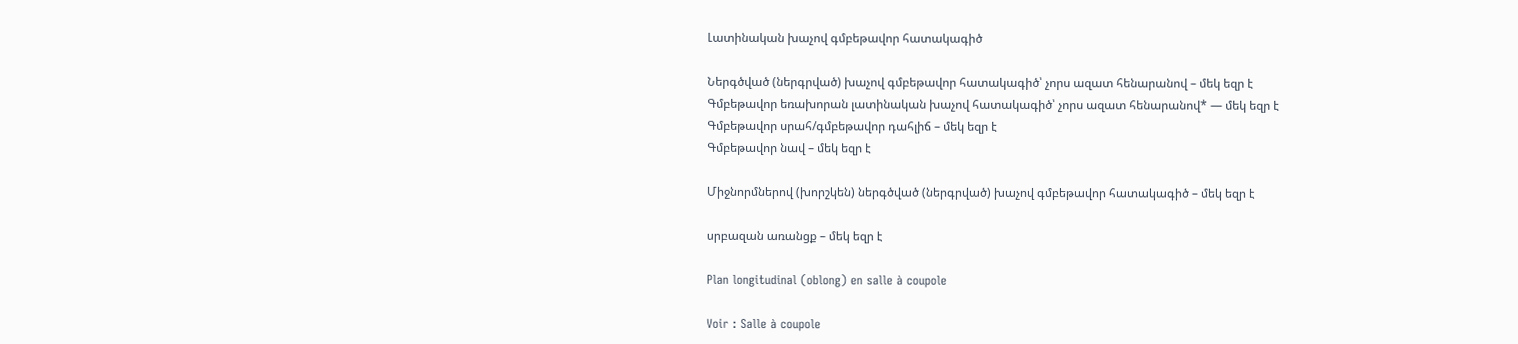Լատինական խաչով գմբեթավոր հատակագիծ

Ներգծված (ներգրված) խաչով գմբեթավոր հատակագիծ՝ չորս ազատ հենարանով – մեկ եզր է
Գմբեթավոր եռախորան լատինական խաչով հատակագիծ՝ չորս ազատ հենարանով* — մեկ եզր է
Գմբեթավոր սրահ/գմբեթավոր դահլիճ – մեկ եզր է
Գմբեթավոր նավ – մեկ եզր է

Միջնորմներով (խորշկեն) ներգծված (ներգրված) խաչով գմբեթավոր հատակագիծ – մեկ եզր է

սրբազան առանցք – մեկ եզր է

Plan longitudinal (oblong) en salle à coupole

Voir : Salle à coupole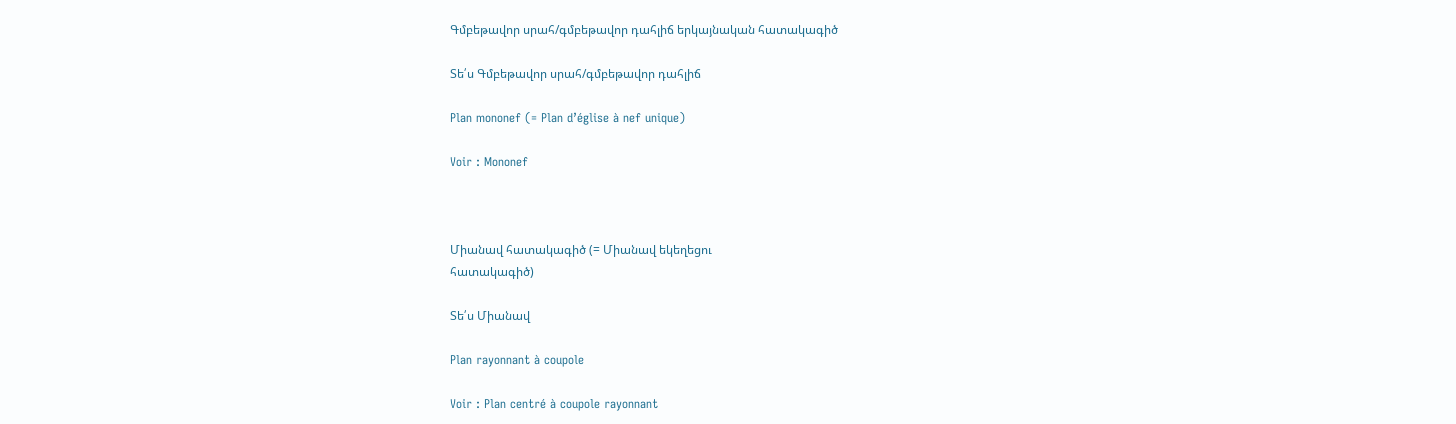Գմբեթավոր սրահ/գմբեթավոր դահլիճ երկայնական հատակագիծ

Տե՛ս Գմբեթավոր սրահ/գմբեթավոր դահլիճ

Plan mononef (= Plan d’église à nef unique)

Voir : Mononef



Միանավ հատակագիծ (= Միանավ եկեղեցու
հատակագիծ)

Տե՛ս Միանավ

Plan rayonnant à coupole

Voir : Plan centré à coupole rayonnant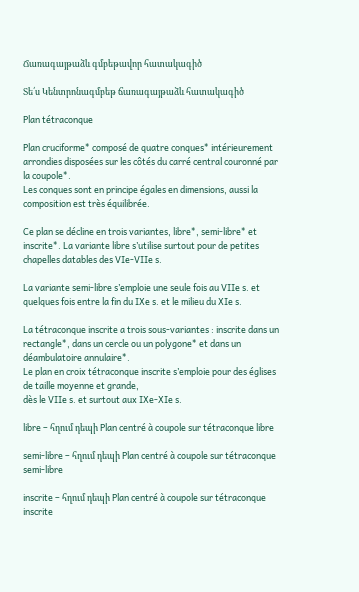Ճառագայթաձև գմբեթավոր հատակագիծ

Տե՛ս Կենտրոնագմբեթ ճառագայթաձև հատակագիծ

Plan tétraconque

Plan cruciforme* composé de quatre conques* intérieurement arrondies disposées sur les côtés du carré central couronné par la coupole*.
Les conques sont en principe égales en dimensions, aussi la composition est très équilibrée.

Ce plan se décline en trois variantes, libre*, semi-libre* et inscrite*. La variante libre s’utilise surtout pour de petites chapelles datables des VIe-VIIe s.

La variante semi-libre s’emploie une seule fois au VIIe s. et quelques fois entre la fin du IXe s. et le milieu du XIe s.

La tétraconque inscrite a trois sous-variantes : inscrite dans un rectangle*, dans un cercle ou un polygone* et dans un déambulatoire annulaire*.
Le plan en croix tétraconque inscrite s’emploie pour des églises de taille moyenne et grande,
dès le VIIe s. et surtout aux IXe-XIe s.

libre – հղում դեպի Plan centré à coupole sur tétraconque libre

semi-libre – հղում դեպի Plan centré à coupole sur tétraconque semi-libre

inscrite – հղում դեպի Plan centré à coupole sur tétraconque inscrite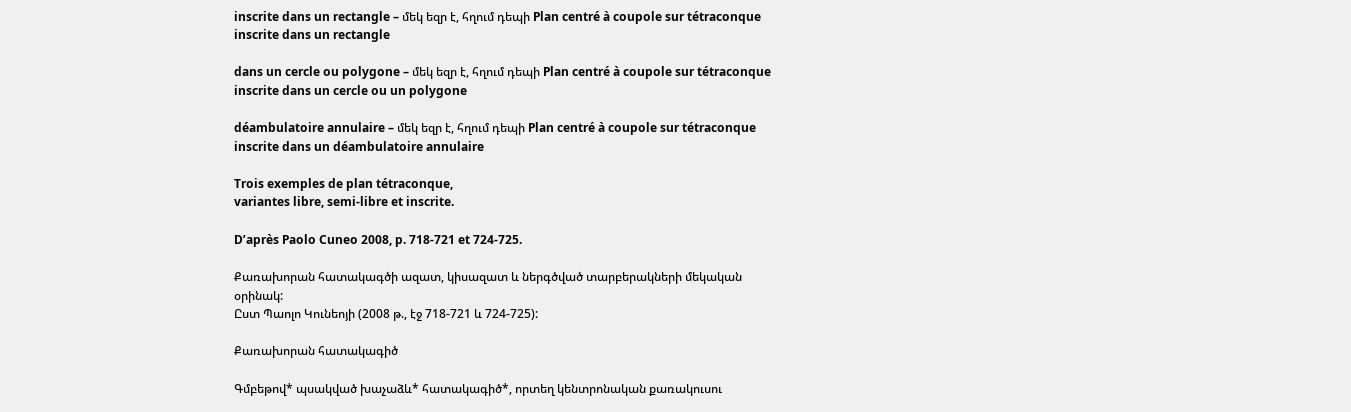inscrite dans un rectangle – մեկ եզր է, հղում դեպի Plan centré à coupole sur tétraconque inscrite dans un rectangle

dans un cercle ou polygone – մեկ եզր է, հղում դեպի Plan centré à coupole sur tétraconque inscrite dans un cercle ou un polygone

déambulatoire annulaire – մեկ եզր է, հղում դեպի Plan centré à coupole sur tétraconque inscrite dans un déambulatoire annulaire

Trois exemples de plan tétraconque,
variantes libre, semi-libre et inscrite.

D’après Paolo Cuneo 2008, p. 718-721 et 724-725.

Քառախորան հատակագծի ազատ, կիսազատ և ներգծված տարբերակների մեկական օրինակ:
Ըստ Պաոլո Կունեոյի (2008 թ., էջ 718-721 և 724-725):

Քառախորան հատակագիծ

Գմբեթով* պսակված խաչաձև* հատակագիծ*, որտեղ կենտրոնական քառակուսու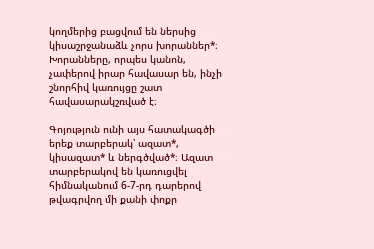կողմերից բացվում են ներսից կիսաշրջանաձև չորս խորաններ*։
Խորանները, որպես կանոն, չափերով իրար հավասար են, ինչի շնորհիվ կառույցը շատ հավասարակշռված է։

Գոյություն ունի այս հատակագծի երեք տարբերակ՝ ազատ*, կիսազատ* և ներգծված*։ Ազատ տարբերակով են կառուցվել հիմնականում 6-7-րդ դարերով թվագրվող մի քանի փոքր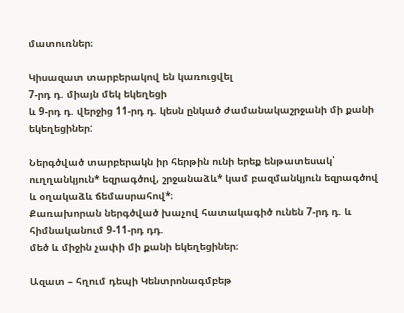մատուռներ։

Կիսազատ տարբերակով են կառուցվել
7-րդ դ. միայն մեկ եկեղեցի
և 9-րդ դ. վերջից 11-րդ դ. կեսն ընկած ժամանակաշրջանի մի քանի եկեղեցիներ:

Ներգծված տարբերակն իր հերթին ունի երեք ենթատեսակ՝ ուղղանկյուն* եզրագծով, շրջանաձև* կամ բազմանկյուն եզրագծով և օղակաձև ճեմասրահով*։
Քառախորան ներգծված խաչով հատակագիծ ունեն 7-րդ դ. և հիմնականում 9-11-րդ դդ.
մեծ և միջին չափի մի քանի եկեղեցիներ։

Ազատ – հղում դեպի Կենտրոնագմբեթ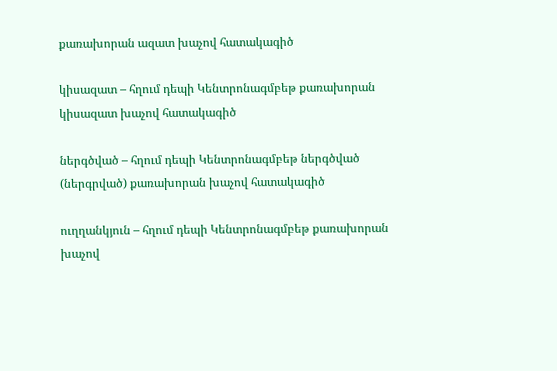քառախորան ազատ խաչով հատակագիծ

կիսազատ – հղում դեպի Կենտրոնագմբեթ քառախորան կիսազատ խաչով հատակագիծ

ներգծված – հղում դեպի Կենտրոնագմբեթ ներգծված (ներգրված) քառախորան խաչով հատակագիծ

ուղղանկյուն – հղում դեպի Կենտրոնագմբեթ քառախորան խաչով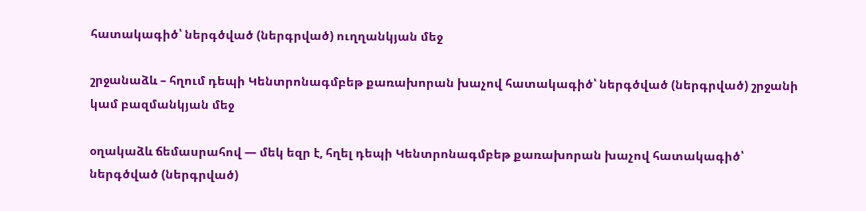հատակագիծ՝ ներգծված (ներգրված) ուղղանկյան մեջ

շրջանաձև – հղում դեպի Կենտրոնագմբեթ քառախորան խաչով հատակագիծ՝ ներգծված (ներգրված) շրջանի կամ բազմանկյան մեջ

օղակաձև ճեմասրահով — մեկ եզր է, հղել դեպի Կենտրոնագմբեթ քառախորան խաչով հատակագիծ՝ ներգծված (ներգրված)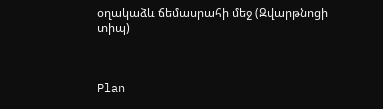օղակաձև ճեմասրահի մեջ (Զվարթնոցի տիպ)



Plan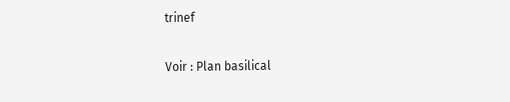trinef

Voir : Plan basilical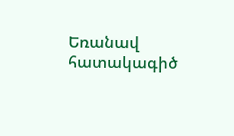Եռանավ հատակագիծ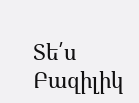Տե՛ս Բազիլիկ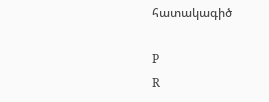հատակագիծ

P
R